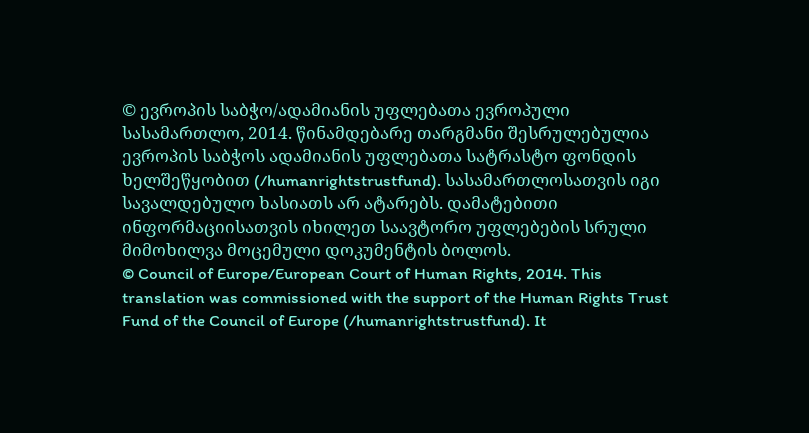© ევროპის საბჭო/ადამიანის უფლებათა ევროპული სასამართლო, 2014. წინამდებარე თარგმანი შესრულებულია ევროპის საბჭოს ადამიანის უფლებათა სატრასტო ფონდის ხელშეწყობით (/humanrightstrustfund). სასამართლოსათვის იგი სავალდებულო ხასიათს არ ატარებს. დამატებითი ინფორმაციისათვის იხილეთ საავტორო უფლებების სრული მიმოხილვა მოცემული დოკუმენტის ბოლოს.
© Council of Europe/European Court of Human Rights, 2014. This translation was commissioned with the support of the Human Rights Trust Fund of the Council of Europe (/humanrightstrustfund). It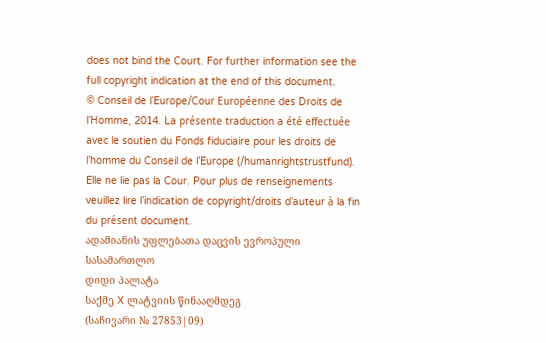does not bind the Court. For further information see the full copyright indication at the end of this document.
© Conseil de l’Europe/Cour Européenne des Droits de l’Homme, 2014. La présente traduction a été effectuée avec le soutien du Fonds fiduciaire pour les droits de l’homme du Conseil de l’Europe (/humanrightstrustfund). Elle ne lie pas la Cour. Pour plus de renseignements veuillez lire l’indication de copyright/droits d’auteur à la fin du présent document.
ადამიანის უფლებათა დაცვის ევროპული სასამართლო
დიდი პალატა
საქმე X ლატვიის წინააღმდეგ
(საჩივარი № 27853|09)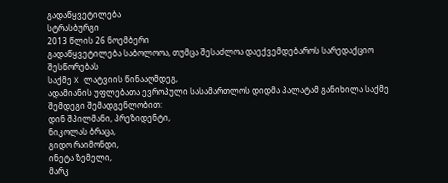გადაწყვეტილება
სტრასბურგი
2013 წლის 26 ნოემბერი
გადაწყვეტილება საბოლოოა, თუმცა შესაძლოა დაექვემდებაროს სარედაქციო შესწორებას
საქმე X ლატვიის წინააღმდეგ,
ადამიანის უფლებათა ევროპული სასამართლოს დიდმა პალატამ განიხილა საქმე შემდეგი შემადგენლობით:
დინ შპილმანი, პრეზიდენტი,
ნიკოლას ბრაცა,
გიდო რაიმონდი,
ინეტა ზემელი,
მარკ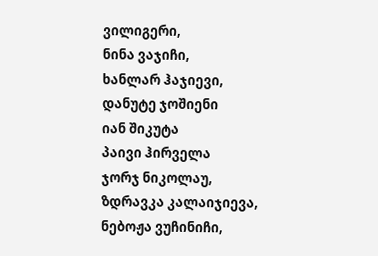ვილიგერი,
ნინა ვაჯიჩი,
ხანლარ ჰაჯიევი,
დანუტე ჯოშიენი
იან შიკუტა
პაივი ჰირველა
ჯორჯ ნიკოლაუ,
ზდრავკა კალაიჯიევა,
ნებოჟა ვუჩინიჩი,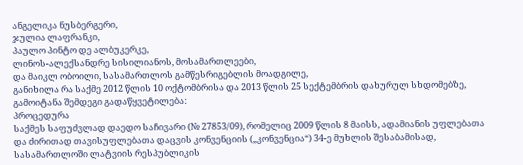ანგელიკა ნუსბერგერი,
ჯულია ლაფრანკი,
პაულო პინტო დე ალბუკერკე,
ლინოს-ალექსანდრე სისილიანოს, მოსამართლეები,
და მაიკლ ობოილი, სასამართლოს გამწესრიგებლის მოადგილე,
განიხილა რა საქმე 2012 წლის 10 ოქტომბრისა და 2013 წლის 25 სექტემბრის დახურულ სხდომებზე, გამოიტანა შემდეგი გადაწყვეტილება:
პროცედურა
საქმეს საფუძვლად დაედო საჩივარი (№ 27853/09), რომელიც 2009 წლის 8 მაისს, ადამიანის უფლებათა და ძირითად თავისუფლებათა დაცვის კონვენციის („კონვენცია“) 34-ე მუხლის შესაბამისად, სასამართლოში ლატვიის რესპუბლიკის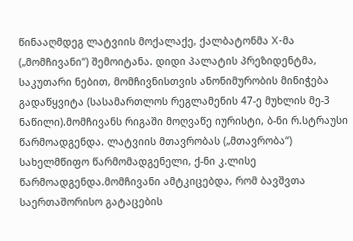წინააღმდეგ ლატვიის მოქალაქე, ქალბატონმა X-მა („მომჩივანი“) შემოიტანა. დიდი პალატის პრეზიდენტმა, საკუთარი ნებით, მომჩივნისთვის ანონიმურობის მინიჭება გადაწყვიტა (სასამართლოს რეგლამენის 47-ე მუხლის მე-3 ნაწილი).მომჩივანს რიგაში მოღვაწე იურისტი, ბ-ნი რ.სტრაუსი წარმოადგენდა. ლატვიის მთავრობას („მთავრობა“) სახელმწიფო წარმომადგენელი, ქ-ნი კ.ლისე წარმოადგენდა.მომჩივანი ამტკიცებდა, რომ ბავშვთა საერთაშორისო გატაცების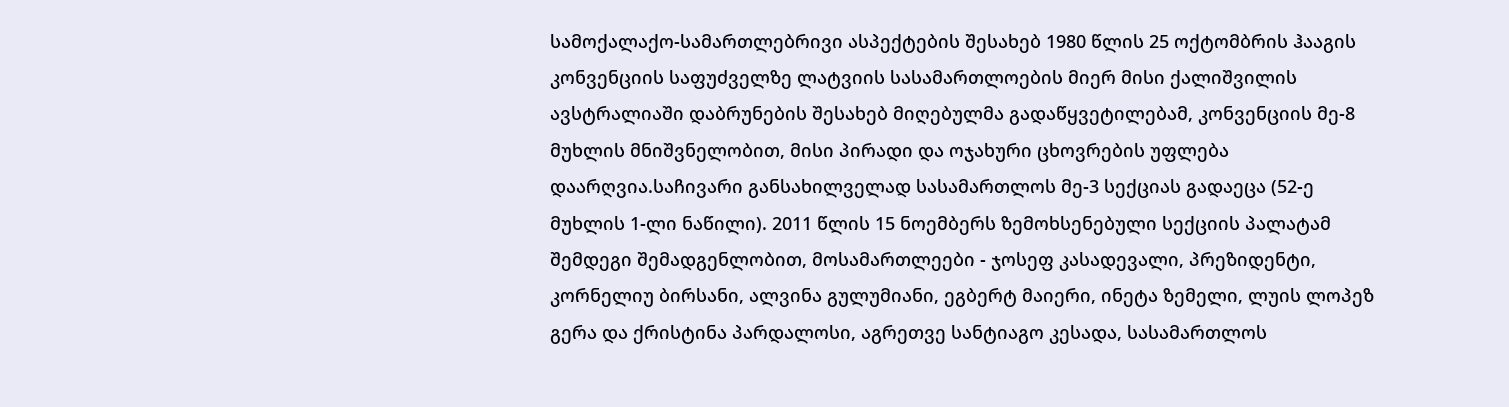სამოქალაქო-სამართლებრივი ასპექტების შესახებ 1980 წლის 25 ოქტომბრის ჰააგის კონვენციის საფუძველზე ლატვიის სასამართლოების მიერ მისი ქალიშვილის ავსტრალიაში დაბრუნების შესახებ მიღებულმა გადაწყვეტილებამ, კონვენციის მე-8 მუხლის მნიშვნელობით, მისი პირადი და ოჯახური ცხოვრების უფლება დაარღვია.საჩივარი განსახილველად სასამართლოს მე-3 სექციას გადაეცა (52-ე მუხლის 1-ლი ნაწილი). 2011 წლის 15 ნოემბერს ზემოხსენებული სექციის პალატამ შემდეგი შემადგენლობით, მოსამართლეები - ჯოსეფ კასადევალი, პრეზიდენტი, კორნელიუ ბირსანი, ალვინა გულუმიანი, ეგბერტ მაიერი, ინეტა ზემელი, ლუის ლოპეზ გერა და ქრისტინა პარდალოსი, აგრეთვე სანტიაგო კესადა, სასამართლოს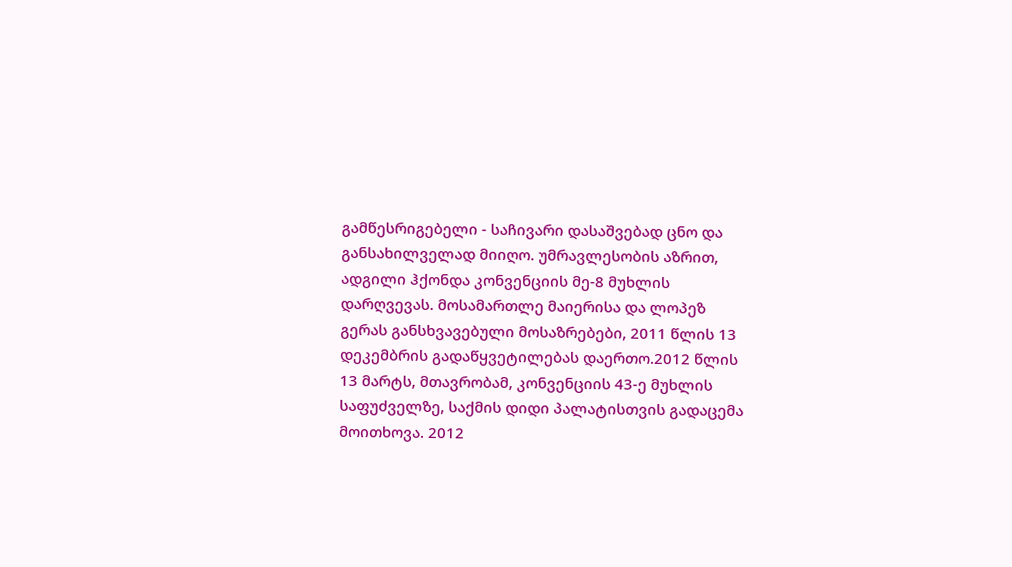გამწესრიგებელი - საჩივარი დასაშვებად ცნო და განსახილველად მიიღო. უმრავლესობის აზრით, ადგილი ჰქონდა კონვენციის მე-8 მუხლის დარღვევას. მოსამართლე მაიერისა და ლოპეზ გერას განსხვავებული მოსაზრებები, 2011 წლის 13 დეკემბრის გადაწყვეტილებას დაერთო.2012 წლის 13 მარტს, მთავრობამ, კონვენციის 43-ე მუხლის საფუძველზე, საქმის დიდი პალატისთვის გადაცემა მოითხოვა. 2012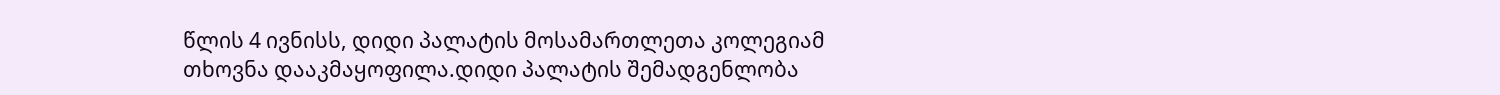წლის 4 ივნისს, დიდი პალატის მოსამართლეთა კოლეგიამ თხოვნა დააკმაყოფილა.დიდი პალატის შემადგენლობა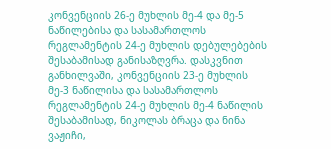კონვენციის 26-ე მუხლის მე-4 და მე-5 ნაწილებისა და სასამართლოს რეგლამენტის 24-ე მუხლის დებულებების შესაბამისად განისაზღვრა. დასკვნით განხილვაში, კონვენციის 23-ე მუხლის მე-3 ნაწილისა და სასამართლოს რეგლამენტის 24-ე მუხლის მე-4 ნაწილის შესაბამისად, ნიკოლას ბრაცა და ნინა ვაჟიჩი,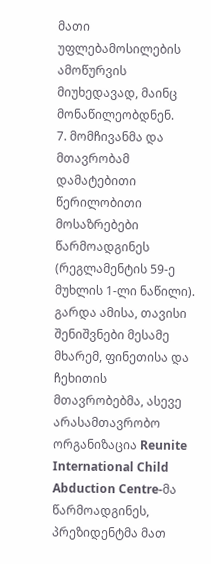მათი უფლებამოსილების ამოწურვის მიუხედავად, მაინც მონაწილეობდნენ.
7. მომჩივანმა და მთავრობამ დამატებითი წერილობითი მოსაზრებები წარმოადგინეს (რეგლამენტის 59-ე მუხლის 1-ლი ნაწილი). გარდა ამისა, თავისი შენიშვნები მესამე მხარემ, ფინეთისა და ჩეხითის მთავრობებმა, ასევე არასამთავრობო ორგანიზაცია Reunite International Child Abduction Centre-მა წარმოადგინეს, პრეზიდენტმა მათ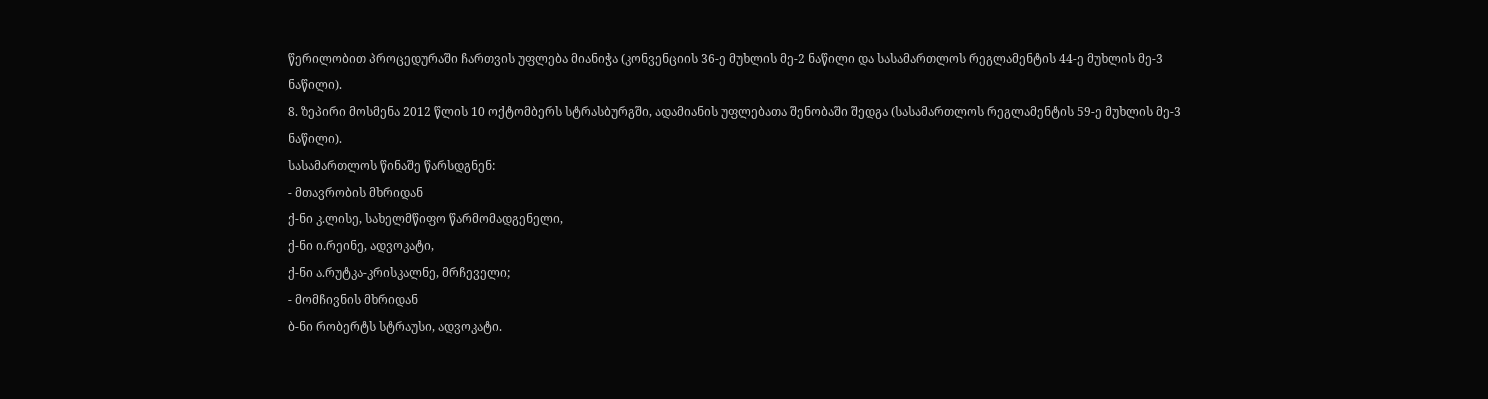წერილობით პროცედურაში ჩართვის უფლება მიანიჭა (კონვენციის 36-ე მუხლის მე-2 ნაწილი და სასამართლოს რეგლამენტის 44-ე მუხლის მე-3 ნაწილი).
8. ზეპირი მოსმენა 2012 წლის 10 ოქტომბერს სტრასბურგში, ადამიანის უფლებათა შენობაში შედგა (სასამართლოს რეგლამენტის 59-ე მუხლის მე-3 ნაწილი).
სასამართლოს წინაშე წარსდგნენ:
- მთავრობის მხრიდან
ქ-ნი კ.ლისე, სახელმწიფო წარმომადგენელი,
ქ-ნი ი.რეინე, ადვოკატი,
ქ-ნი ა.რუტკა-კრისკალნე, მრჩეველი;
- მომჩივნის მხრიდან
ბ-ნი რობერტს სტრაუსი, ადვოკატი.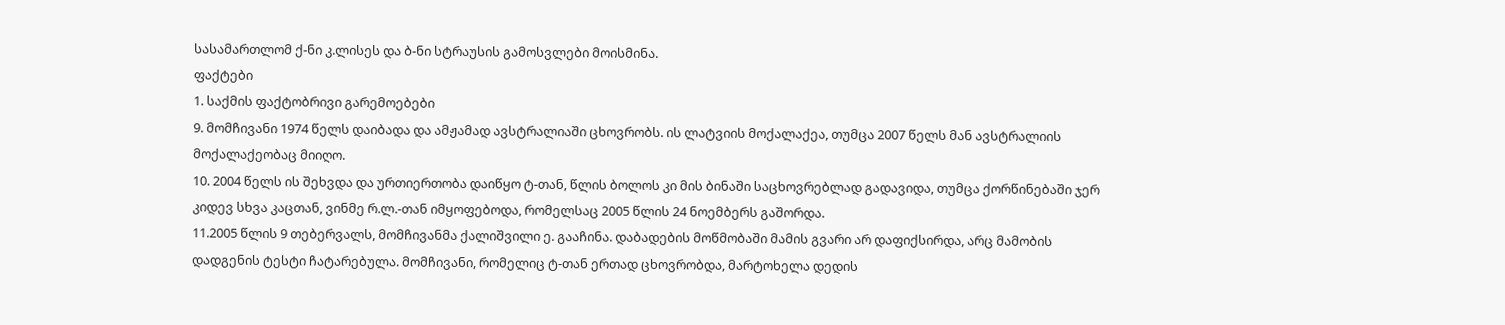სასამართლომ ქ-ნი კ.ლისეს და ბ-ნი სტრაუსის გამოსვლები მოისმინა.
ფაქტები
1. საქმის ფაქტობრივი გარემოებები
9. მომჩივანი 1974 წელს დაიბადა და ამჟამად ავსტრალიაში ცხოვრობს. ის ლატვიის მოქალაქეა, თუმცა 2007 წელს მან ავსტრალიის მოქალაქეობაც მიიღო.
10. 2004 წელს ის შეხვდა და ურთიერთობა დაიწყო ტ-თან, წლის ბოლოს კი მის ბინაში საცხოვრებლად გადავიდა, თუმცა ქორწინებაში ჯერ კიდევ სხვა კაცთან, ვინმე რ.ლ.-თან იმყოფებოდა, რომელსაც 2005 წლის 24 ნოემბერს გაშორდა.
11.2005 წლის 9 თებერვალს, მომჩივანმა ქალიშვილი ე. გააჩინა. დაბადების მოწმობაში მამის გვარი არ დაფიქსირდა, არც მამობის დადგენის ტესტი ჩატარებულა. მომჩივანი, რომელიც ტ-თან ერთად ცხოვრობდა, მარტოხელა დედის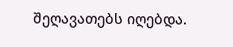შეღავათებს იღებდა.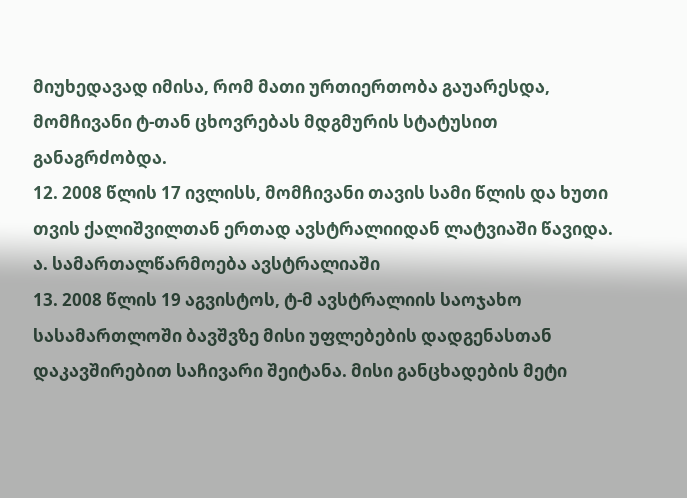მიუხედავად იმისა, რომ მათი ურთიერთობა გაუარესდა, მომჩივანი ტ-თან ცხოვრებას მდგმურის სტატუსით განაგრძობდა.
12. 2008 წლის 17 ივლისს, მომჩივანი თავის სამი წლის და ხუთი თვის ქალიშვილთან ერთად ავსტრალიიდან ლატვიაში წავიდა.
ა. სამართალწარმოება ავსტრალიაში
13. 2008 წლის 19 აგვისტოს, ტ-მ ავსტრალიის საოჯახო სასამართლოში ბავშვზე მისი უფლებების დადგენასთან დაკავშირებით საჩივარი შეიტანა. მისი განცხადების მეტი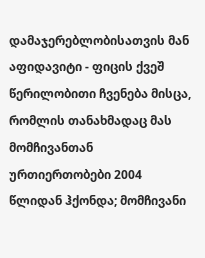დამაჯერებლობისათვის მან აფიდავიტი - ფიცის ქვეშ წერილობითი ჩვენება მისცა, რომლის თანახმადაც მას მომჩივანთან ურთიერთობები 2004 წლიდან ჰქონდა; მომჩივანი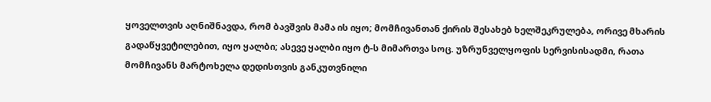ყოველთვის აღნიშნავდა, რომ ბავშვის მამა ის იყო; მომჩივანთან ქირის შესახებ ხელშეკრულება, ორივე მხარის გადაწყვეტილებით, იყო ყალბი; ასევე ყალბი იყო ტ-ს მიმართვა სოც. უზრუნველყოფის სერვისისადმი, რათა მომჩივანს მარტოხელა დედისთვის განკუთვნილი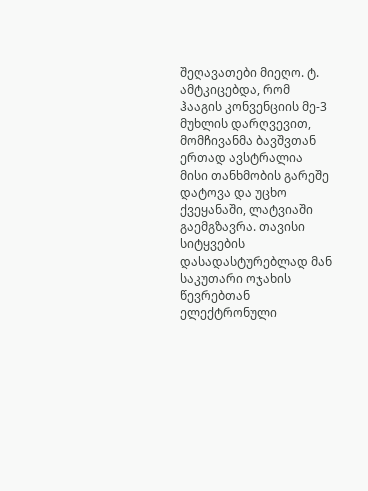შეღავათები მიეღო. ტ. ამტკიცებდა, რომ ჰააგის კონვენციის მე-3 მუხლის დარღვევით, მომჩივანმა ბავშვთან ერთად ავსტრალია მისი თანხმობის გარეშე დატოვა და უცხო ქვეყანაში, ლატვიაში გაემგზავრა. თავისი სიტყვების დასადასტურებლად მან საკუთარი ოჯახის წევრებთან ელექტრონული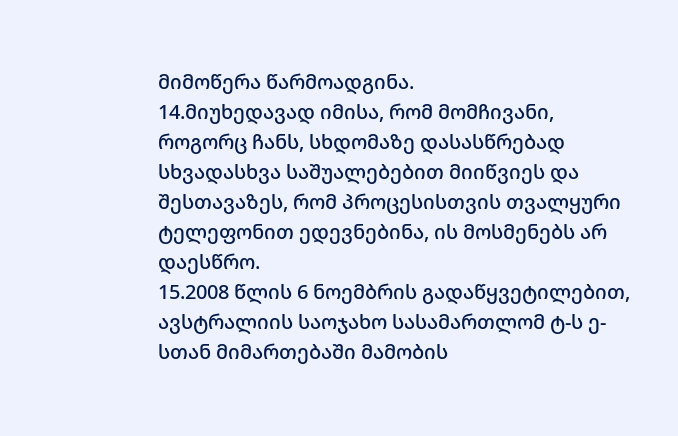მიმოწერა წარმოადგინა.
14.მიუხედავად იმისა, რომ მომჩივანი, როგორც ჩანს, სხდომაზე დასასწრებად სხვადასხვა საშუალებებით მიიწვიეს და შესთავაზეს, რომ პროცესისთვის თვალყური ტელეფონით ედევნებინა, ის მოსმენებს არ დაესწრო.
15.2008 წლის 6 ნოემბრის გადაწყვეტილებით, ავსტრალიის საოჯახო სასამართლომ ტ-ს ე-სთან მიმართებაში მამობის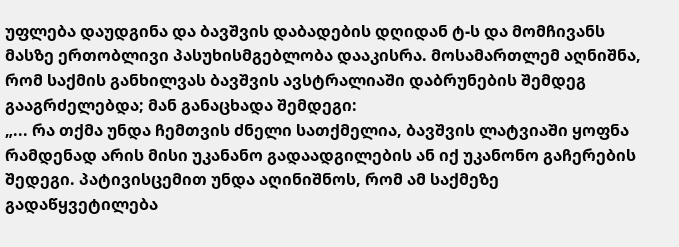უფლება დაუდგინა და ბავშვის დაბადების დღიდან ტ-ს და მომჩივანს მასზე ერთობლივი პასუხისმგებლობა დააკისრა. მოსამართლემ აღნიშნა, რომ საქმის განხილვას ბავშვის ავსტრალიაში დაბრუნების შემდეგ გააგრძელებდა; მან განაცხადა შემდეგი:
„... რა თქმა უნდა ჩემთვის ძნელი სათქმელია, ბავშვის ლატვიაში ყოფნა რამდენად არის მისი უკანანო გადაადგილების ან იქ უკანონო გაჩერების შედეგი. პატივისცემით უნდა აღინიშნოს, რომ ამ საქმეზე გადაწყვეტილება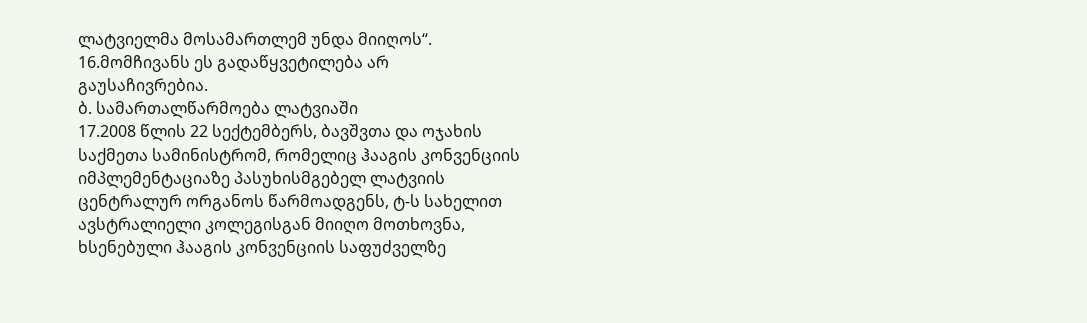ლატვიელმა მოსამართლემ უნდა მიიღოს“.
16.მომჩივანს ეს გადაწყვეტილება არ გაუსაჩივრებია.
ბ. სამართალწარმოება ლატვიაში
17.2008 წლის 22 სექტემბერს, ბავშვთა და ოჯახის საქმეთა სამინისტრომ, რომელიც ჰააგის კონვენციის იმპლემენტაციაზე პასუხისმგებელ ლატვიის ცენტრალურ ორგანოს წარმოადგენს, ტ-ს სახელით ავსტრალიელი კოლეგისგან მიიღო მოთხოვნა, ხსენებული ჰააგის კონვენციის საფუძველზე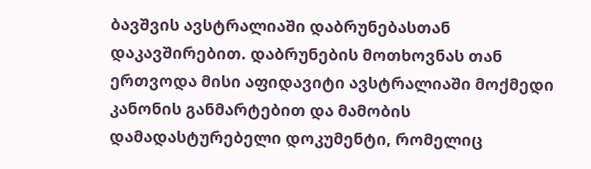ბავშვის ავსტრალიაში დაბრუნებასთან დაკავშირებით. დაბრუნების მოთხოვნას თან ერთვოდა მისი აფიდავიტი ავსტრალიაში მოქმედი კანონის განმარტებით და მამობის დამადასტურებელი დოკუმენტი, რომელიც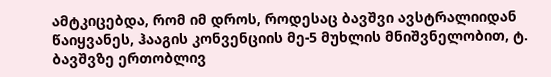ამტკიცებდა, რომ იმ დროს, როდესაც ბავშვი ავსტრალიიდან წაიყვანეს, ჰააგის კონვენციის მე-5 მუხლის მნიშვნელობით, ტ. ბავშვზე ერთობლივ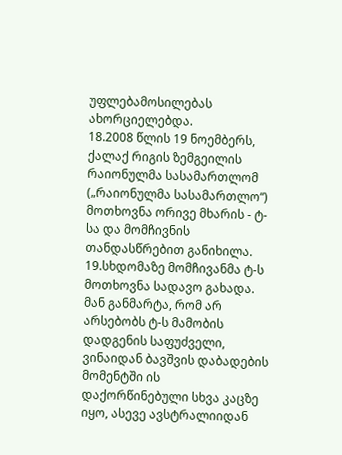უფლებამოსილებას ახორციელებდა.
18.2008 წლის 19 ნოემბერს, ქალაქ რიგის ზემგეილის რაიონულმა სასამართლომ („რაიონულმა სასამართლო“) მოთხოვნა ორივე მხარის - ტ-სა და მომჩივნის თანდასწრებით განიხილა.
19.სხდომაზე მომჩივანმა ტ-ს მოთხოვნა სადავო გახადა. მან განმარტა, რომ არ არსებობს ტ-ს მამობის დადგენის საფუძველი, ვინაიდან ბავშვის დაბადების მომენტში ის დაქორწინებული სხვა კაცზე იყო, ასევე ავსტრალიიდან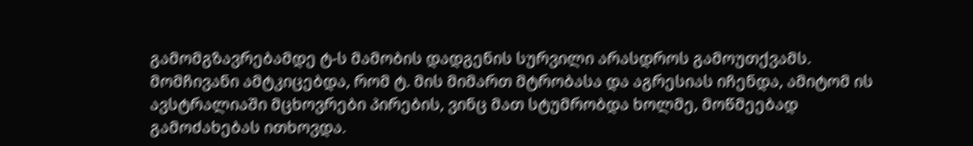გამომგზავრებამდე ტ-ს მამობის დადგენის სურვილი არასდროს გამოუთქვამს. მომჩივანი ამტკიცებდა, რომ ტ. მის მიმართ მტრობასა და აგრესიას იჩენდა, ამიტომ ის ავსტრალიაში მცხოვრები პირების, ვინც მათ სტუმრობდა ხოლმე, მოწმეებად გამოძახებას ითხოვდა.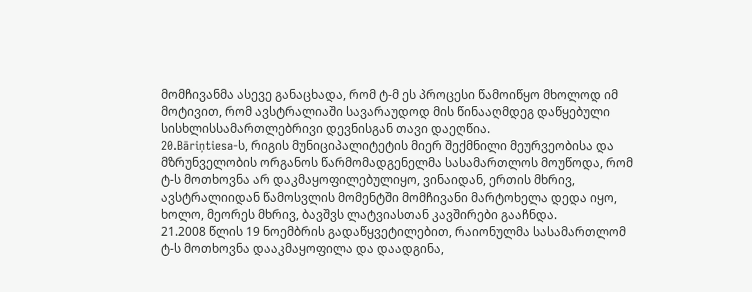მომჩივანმა ასევე განაცხადა, რომ ტ-მ ეს პროცესი წამოიწყო მხოლოდ იმ მოტივით, რომ ავსტრალიაში სავარაუდოდ მის წინააღმდეგ დაწყებული სისხლისსამართლებრივი დევნისგან თავი დაეღწია.
20.Bāriņtiesa-ს, რიგის მუნიციპალიტეტის მიერ შექმნილი მეურვეობისა და მზრუნველობის ორგანოს წარმომადგენელმა სასამართლოს მოუწოდა, რომ ტ-ს მოთხოვნა არ დაკმაყოფილებულიყო, ვინაიდან, ერთის მხრივ, ავსტრალიიდან წამოსვლის მომენტში მომჩივანი მარტოხელა დედა იყო, ხოლო, მეორეს მხრივ, ბავშვს ლატვიასთან კავშირები გააჩნდა.
21.2008 წლის 19 ნოემბრის გადაწყვეტილებით, რაიონულმა სასამართლომ ტ-ს მოთხოვნა დააკმაყოფილა და დაადგინა,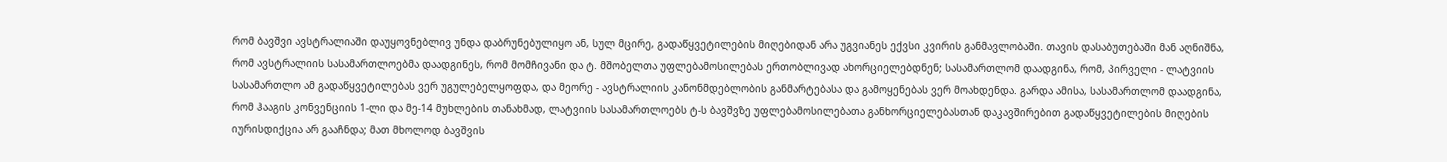რომ ბავშვი ავსტრალიაში დაუყოვნებლივ უნდა დაბრუნებულიყო ან, სულ მცირე, გადაწყვეტილების მიღებიდან არა უგვიანეს ექვსი კვირის განმავლობაში. თავის დასაბუთებაში მან აღნიშნა, რომ ავსტრალიის სასამართლოებმა დაადგინეს, რომ მომჩივანი და ტ. მშობელთა უფლებამოსილებას ერთობლივად ახორციელებდნენ; სასამართლომ დაადგინა, რომ, პირველი - ლატვიის სასამართლო ამ გადაწყვეტილებას ვერ უგულებელყოფდა, და მეორე - ავსტრალიის კანონმდებლობის განმარტებასა და გამოყენებას ვერ მოახდენდა. გარდა ამისა, სასამართლომ დაადგინა, რომ ჰააგის კონვენციის 1-ლი და მე-14 მუხლების თანახმად, ლატვიის სასამართლოებს ტ-ს ბავშვზე უფლებამოსილებათა განხორციელებასთან დაკავშირებით გადაწყვეტილების მიღების იურისდიქცია არ გააჩნდა; მათ მხოლოდ ბავშვის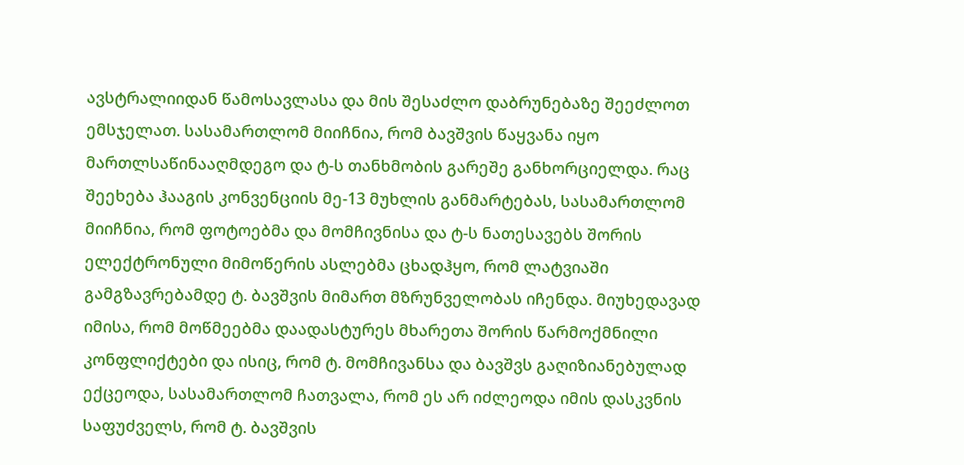ავსტრალიიდან წამოსავლასა და მის შესაძლო დაბრუნებაზე შეეძლოთ ემსჯელათ. სასამართლომ მიიჩნია, რომ ბავშვის წაყვანა იყო მართლსაწინააღმდეგო და ტ-ს თანხმობის გარეშე განხორციელდა. რაც შეეხება ჰააგის კონვენციის მე-13 მუხლის განმარტებას, სასამართლომ მიიჩნია, რომ ფოტოებმა და მომჩივნისა და ტ-ს ნათესავებს შორის ელექტრონული მიმოწერის ასლებმა ცხადჰყო, რომ ლატვიაში გამგზავრებამდე ტ. ბავშვის მიმართ მზრუნველობას იჩენდა. მიუხედავად იმისა, რომ მოწმეებმა დაადასტურეს მხარეთა შორის წარმოქმნილი კონფლიქტები და ისიც, რომ ტ. მომჩივანსა და ბავშვს გაღიზიანებულად ექცეოდა, სასამართლომ ჩათვალა, რომ ეს არ იძლეოდა იმის დასკვნის საფუძველს, რომ ტ. ბავშვის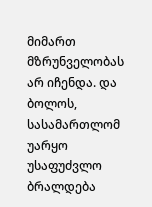მიმართ მზრუნველობას არ იჩენდა. და ბოლოს, სასამართლომ უარყო უსაფუძვლო ბრალდება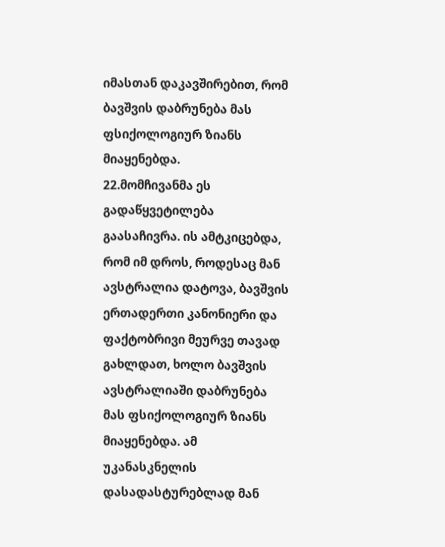იმასთან დაკავშირებით, რომ ბავშვის დაბრუნება მას ფსიქოლოგიურ ზიანს მიაყენებდა.
22.მომჩივანმა ეს გადაწყვეტილება გაასაჩივრა. ის ამტკიცებდა, რომ იმ დროს, როდესაც მან ავსტრალია დატოვა, ბავშვის ერთადერთი კანონიერი და ფაქტობრივი მეურვე თავად გახლდათ, ხოლო ბავშვის ავსტრალიაში დაბრუნება მას ფსიქოლოგიურ ზიანს მიაყენებდა. ამ უკანასკნელის დასადასტურებლად მან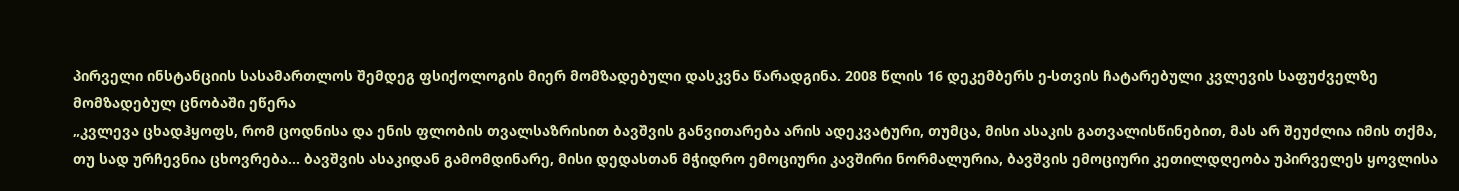პირველი ინსტანციის სასამართლოს შემდეგ ფსიქოლოგის მიერ მომზადებული დასკვნა წარადგინა. 2008 წლის 16 დეკემბერს ე-სთვის ჩატარებული კვლევის საფუძველზე მომზადებულ ცნობაში ეწერა
„კვლევა ცხადჰყოფს, რომ ცოდნისა და ენის ფლობის თვალსაზრისით ბავშვის განვითარება არის ადეკვატური, თუმცა, მისი ასაკის გათვალისწინებით, მას არ შეუძლია იმის თქმა, თუ სად ურჩევნია ცხოვრება... ბავშვის ასაკიდან გამომდინარე, მისი დედასთან მჭიდრო ემოციური კავშირი ნორმალურია, ბავშვის ემოციური კეთილდღეობა უპირველეს ყოვლისა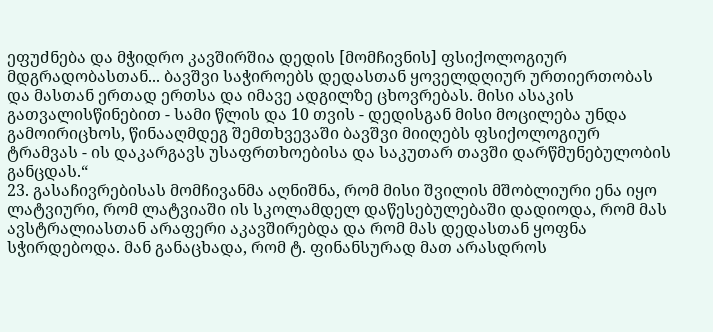ეფუძნება და მჭიდრო კავშირშია დედის [მომჩივნის] ფსიქოლოგიურ მდგრადობასთან... ბავშვი საჭიროებს დედასთან ყოველდღიურ ურთიერთობას და მასთან ერთად ერთსა და იმავე ადგილზე ცხოვრებას. მისი ასაკის გათვალისწინებით - სამი წლის და 10 თვის - დედისგან მისი მოცილება უნდა გამოირიცხოს, წინააღმდეგ შემთხვევაში ბავშვი მიიღებს ფსიქოლოგიურ ტრამვას - ის დაკარგავს უსაფრთხოებისა და საკუთარ თავში დარწმუნებულობის განცდას.“
23. გასაჩივრებისას მომჩივანმა აღნიშნა, რომ მისი შვილის მშობლიური ენა იყო ლატვიური, რომ ლატვიაში ის სკოლამდელ დაწესებულებაში დადიოდა, რომ მას ავსტრალიასთან არაფერი აკავშირებდა და რომ მას დედასთან ყოფნა სჭირდებოდა. მან განაცხადა, რომ ტ. ფინანსურად მათ არასდროს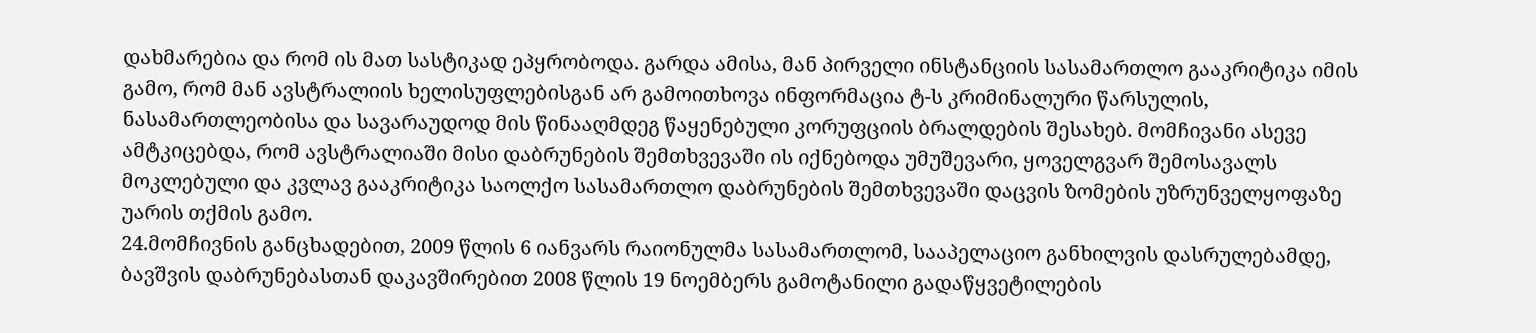დახმარებია და რომ ის მათ სასტიკად ეპყრობოდა. გარდა ამისა, მან პირველი ინსტანციის სასამართლო გააკრიტიკა იმის გამო, რომ მან ავსტრალიის ხელისუფლებისგან არ გამოითხოვა ინფორმაცია ტ-ს კრიმინალური წარსულის, ნასამართლეობისა და სავარაუდოდ მის წინააღმდეგ წაყენებული კორუფციის ბრალდების შესახებ. მომჩივანი ასევე ამტკიცებდა, რომ ავსტრალიაში მისი დაბრუნების შემთხვევაში ის იქნებოდა უმუშევარი, ყოველგვარ შემოსავალს მოკლებული და კვლავ გააკრიტიკა საოლქო სასამართლო დაბრუნების შემთხვევაში დაცვის ზომების უზრუნველყოფაზე უარის თქმის გამო.
24.მომჩივნის განცხადებით, 2009 წლის 6 იანვარს რაიონულმა სასამართლომ, სააპელაციო განხილვის დასრულებამდე, ბავშვის დაბრუნებასთან დაკავშირებით 2008 წლის 19 ნოემბერს გამოტანილი გადაწყვეტილების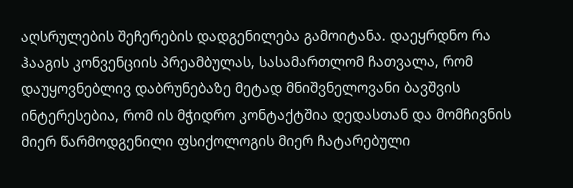აღსრულების შეჩერების დადგენილება გამოიტანა. დაეყრდნო რა ჰააგის კონვენციის პრეამბულას, სასამართლომ ჩათვალა, რომ დაუყოვნებლივ დაბრუნებაზე მეტად მნიშვნელოვანი ბავშვის ინტერესებია, რომ ის მჭიდრო კონტაქტშია დედასთან და მომჩივნის მიერ წარმოდგენილი ფსიქოლოგის მიერ ჩატარებული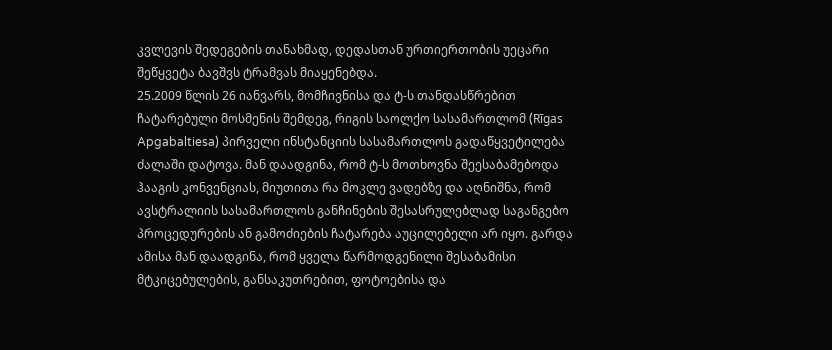კვლევის შედეგების თანახმად, დედასთან ურთიერთობის უეცარი შეწყვეტა ბავშვს ტრამვას მიაყენებდა.
25.2009 წლის 26 იანვარს, მომჩივნისა და ტ-ს თანდასწრებით ჩატარებული მოსმენის შემდეგ, რიგის საოლქო სასამართლომ (Rīgas Apgabaltiesa) პირველი ინსტანციის სასამართლოს გადაწყვეტილება ძალაში დატოვა. მან დაადგინა, რომ ტ-ს მოთხოვნა შეესაბამებოდა ჰააგის კონვენციას, მიუთითა რა მოკლე ვადებზე და აღნიშნა, რომ ავსტრალიის სასამართლოს განჩინების შესასრულებლად საგანგებო პროცედურების ან გამოძიების ჩატარება აუცილებელი არ იყო. გარდა ამისა მან დაადგინა, რომ ყველა წარმოდგენილი შესაბამისი მტკიცებულების, განსაკუთრებით, ფოტოებისა და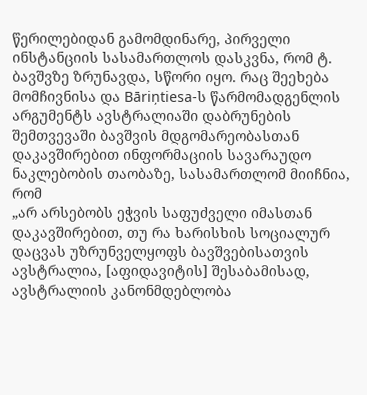წერილებიდან გამომდინარე, პირველი ინსტანციის სასამართლოს დასკვნა, რომ ტ. ბავშვზე ზრუნავდა, სწორი იყო. რაც შეეხება მომჩივნისა და Bāriņtiesa-ს წარმომადგენლის არგუმენტს ავსტრალიაში დაბრუნების შემთვევაში ბავშვის მდგომარეობასთან დაკავშირებით ინფორმაციის სავარაუდო ნაკლებობის თაობაზე, სასამართლომ მიიჩნია, რომ
„არ არსებობს ეჭვის საფუძველი იმასთან დაკავშირებით, თუ რა ხარისხის სოციალურ დაცვას უზრუნველყოფს ბავშვებისათვის ავსტრალია, [აფიდავიტის] შესაბამისად, ავსტრალიის კანონმდებლობა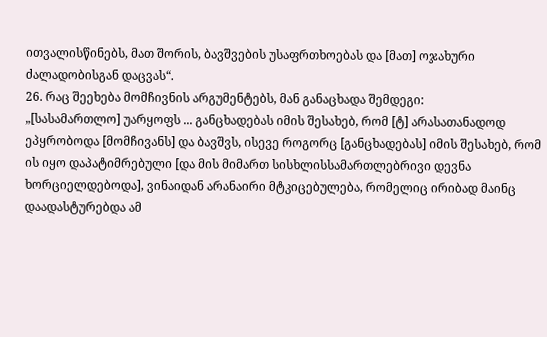ითვალისწინებს, მათ შორის, ბავშვების უსაფრთხოებას და [მათ] ოჯახური ძალადობისგან დაცვას“.
26. რაც შეეხება მომჩივნის არგუმენტებს, მან განაცხადა შემდეგი:
„[სასამართლო] უარყოფს ... განცხადებას იმის შესახებ, რომ [ტ] არასათანადოდ ეპყრობოდა [მომჩივანს] და ბავშვს, ისევე როგორც [განცხადებას] იმის შესახებ, რომ ის იყო დაპატიმრებული [და მის მიმართ სისხლისსამართლებრივი დევნა ხორციელდებოდა], ვინაიდან არანაირი მტკიცებულება, რომელიც ირიბად მაინც დაადასტურებდა ამ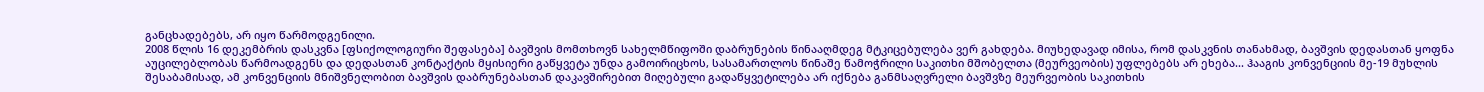განცხადებებს, არ იყო წარმოდგენილი.
2008 წლის 16 დეკემბრის დასკვნა [ფსიქოლოგიური შეფასება] ბავშვის მომთხოვნ სახელმწიფოში დაბრუნების წინააღმდეგ მტკიცებულება ვერ გახდება. მიუხედავად იმისა, რომ დასკვნის თანახმად, ბავშვის დედასთან ყოფნა აუცილებლობას წარმოადგენს და დედასთან კონტაქტის მყისიერი გაწყვეტა უნდა გამოირიცხოს, სასამართლოს წინაშე წამოჭრილი საკითხი მშობელთა (მეურვეობის) უფლებებს არ ეხება... ჰააგის კონვენციის მე-19 მუხლის შესაბამისად, ამ კონვენციის მნიშვნელობით ბავშვის დაბრუნებასთან დაკავშირებით მიღებული გადაწყვეტილება არ იქნება განმსაღვრელი ბავშვზე მეურვეობის საკითხის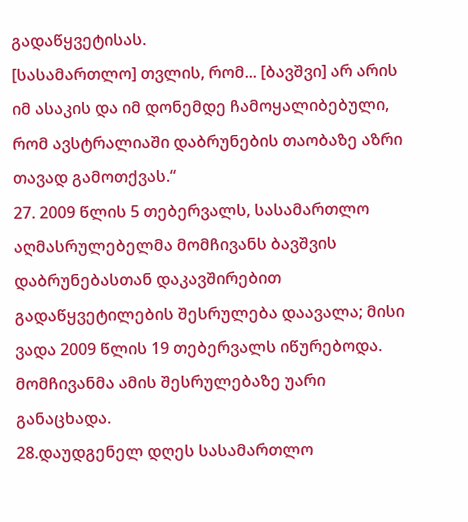გადაწყვეტისას.
[სასამართლო] თვლის, რომ... [ბავშვი] არ არის იმ ასაკის და იმ დონემდე ჩამოყალიბებული, რომ ავსტრალიაში დაბრუნების თაობაზე აზრი თავად გამოთქვას.“
27. 2009 წლის 5 თებერვალს, სასამართლო აღმასრულებელმა მომჩივანს ბავშვის დაბრუნებასთან დაკავშირებით გადაწყვეტილების შესრულება დაავალა; მისი ვადა 2009 წლის 19 თებერვალს იწურებოდა. მომჩივანმა ამის შესრულებაზე უარი განაცხადა.
28.დაუდგენელ დღეს სასამართლო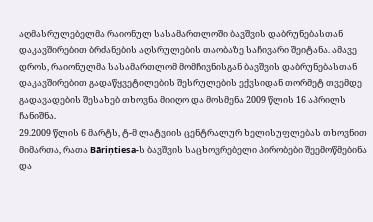აღმასრულებელმა რაიონულ სასამართლოში ბავშვის დაბრუნებასთან დაკავშირებით ბრძანების აღსრულების თაობაზე საჩივარი შეიტანა. ამავე დროს, რაიონულმა სასამართლომ მომჩივნისგან ბავშვის დაბრუნებასთან დაკავშირებით გადაწყვეტილების შესრულების ექვსიდან თორმეტ თვემდე გადავადების შესახებ თხოვნა მიიღო და მოსმენა 2009 წლის 16 აპრილს ჩანიშნა.
29.2009 წლის 6 მარტს, ტ-მ ლატვიის ცენტრალურ ხელისუფლებას თხოვნით მიმართა, რათა Bāriņtiesa-ს ბავშვის საცხოვრებელი პირობები შეემოწმებინა და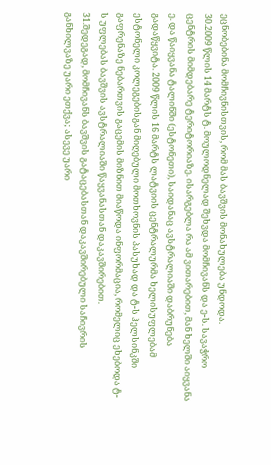ეცნობებინა მომჩივნისთვის, რომ მას ბავშვის მონახულება უნდოდა.
30.2009 წლის 14 მარტს ტ. მოულოდნელად შეხვდა მომჩივანს და ე-ს. სავაჭრო ცენტრის მიმდებარე ტერიტორიაზე. ისარგებლა რა ამ ვითარებით, მან ხელში აიყვანა ე. და წაიყვანა ტალინში (ესტონეთი), საიდანაც ავსტრალიაში დაბრუნება გადაწყვიტა. 2009 წლის 16 მარტს ლატვიის ცენტრალურმა ხელისუფლებამ ესტონელი კოლეგებისგან მიღებული მოთხოვნის პასუხად და ტ-ს ჰელსინკში გაფრენაზე ნებართვის გაცემის მიზნით მიაწოდა ინფორმაცია, რომელიც ეხებოდა ტ-ს უფლებას ბავშვის ავსტრალიაში წაყვანასთან დაკავშირებით.
31.შედეგად, მომჩივანს ბავშვის გატაცებასთან დაკავშირებული საჩივრის განხილვაზე უარი ეთქვა; ასევე უარი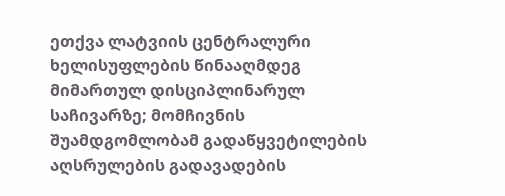ეთქვა ლატვიის ცენტრალური ხელისუფლების წინააღმდეგ მიმართულ დისციპლინარულ საჩივარზე; მომჩივნის შუამდგომლობამ გადაწყვეტილების აღსრულების გადავადების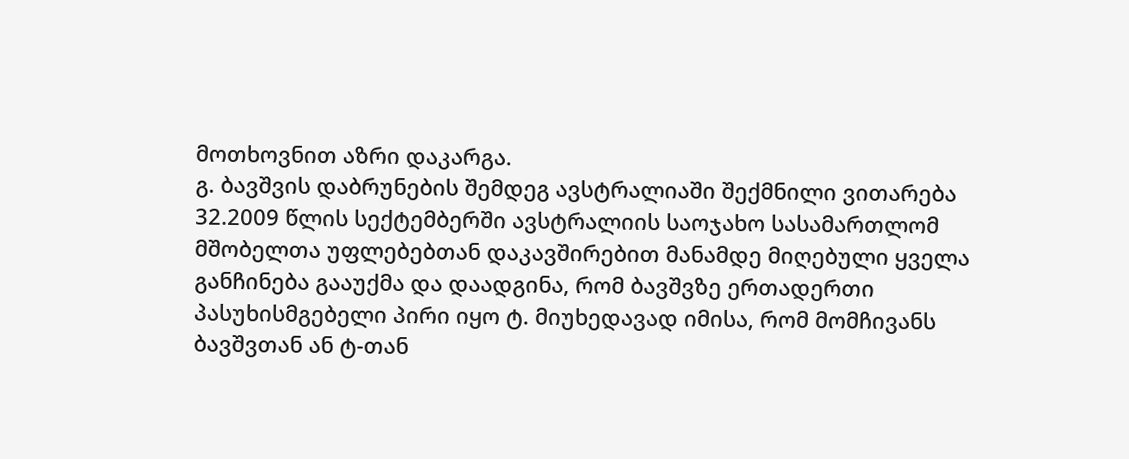მოთხოვნით აზრი დაკარგა.
გ. ბავშვის დაბრუნების შემდეგ ავსტრალიაში შექმნილი ვითარება
32.2009 წლის სექტემბერში ავსტრალიის საოჯახო სასამართლომ მშობელთა უფლებებთან დაკავშირებით მანამდე მიღებული ყველა განჩინება გააუქმა და დაადგინა, რომ ბავშვზე ერთადერთი პასუხისმგებელი პირი იყო ტ. მიუხედავად იმისა, რომ მომჩივანს ბავშვთან ან ტ-თან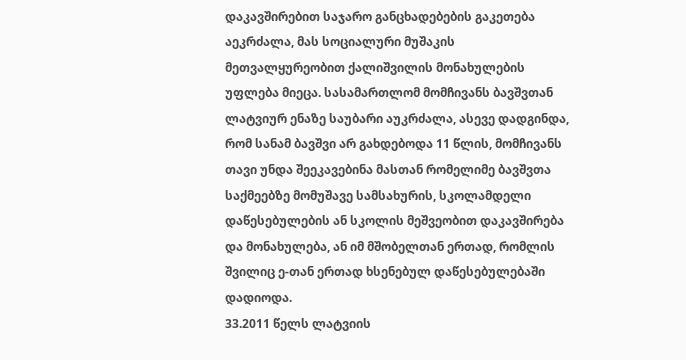დაკავშირებით საჯარო განცხადებების გაკეთება აეკრძალა, მას სოციალური მუშაკის მეთვალყურეობით ქალიშვილის მონახულების უფლება მიეცა. სასამართლომ მომჩივანს ბავშვთან ლატვიურ ენაზე საუბარი აუკრძალა, ასევე დადგინდა, რომ სანამ ბავშვი არ გახდებოდა 11 წლის, მომჩივანს თავი უნდა შეეკავებინა მასთან რომელიმე ბავშვთა საქმეებზე მომუშავე სამსახურის, სკოლამდელი დაწესებულების ან სკოლის მეშვეობით დაკავშირება და მონახულება, ან იმ მშობელთან ერთად, რომლის შვილიც ე-თან ერთად ხსენებულ დაწესებულებაში დადიოდა.
33.2011 წელს ლატვიის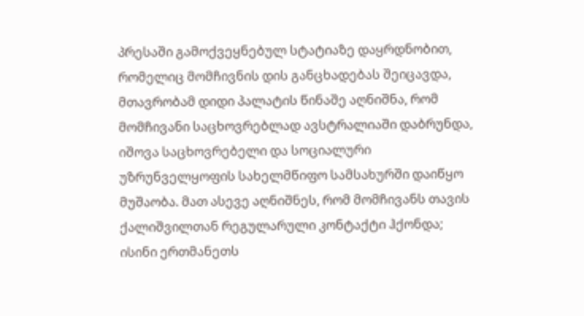პრესაში გამოქვეყნებულ სტატიაზე დაყრდნობით, რომელიც მომჩივნის დის განცხადებას შეიცავდა, მთავრობამ დიდი პალატის წინაშე აღნიშნა, რომ მომჩივანი საცხოვრებლად ავსტრალიაში დაბრუნდა, იშოვა საცხოვრებელი და სოციალური უზრუნველყოფის სახელმწიფო სამსახურში დაიწყო მუშაობა. მათ ასევე აღნიშნეს, რომ მომჩივანს თავის ქალიშვილთან რეგულარული კონტაქტი ჰქონდა; ისინი ერთმანეთს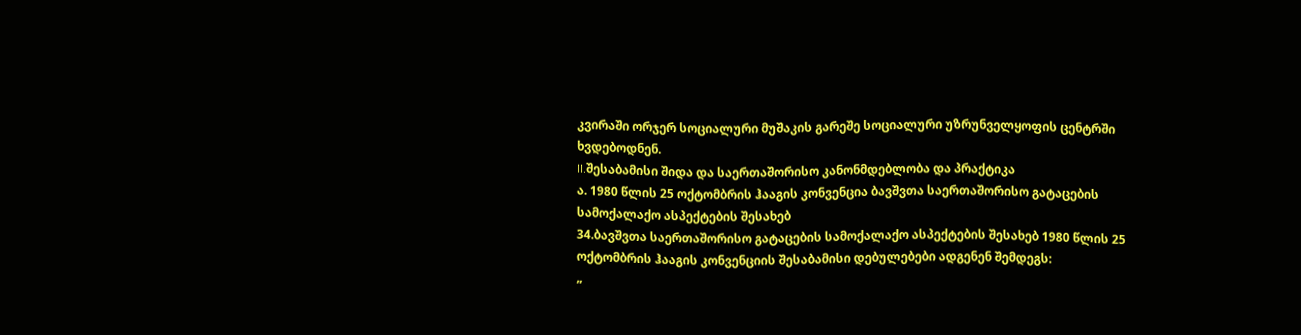კვირაში ორჯერ სოციალური მუშაკის გარეშე სოციალური უზრუნველყოფის ცენტრში ხვდებოდნენ.
II.შესაბამისი შიდა და საერთაშორისო კანონმდებლობა და პრაქტიკა
ა. 1980 წლის 25 ოქტომბრის ჰააგის კონვენცია ბავშვთა საერთაშორისო გატაცების სამოქალაქო ასპექტების შესახებ
34.ბავშვთა საერთაშორისო გატაცების სამოქალაქო ასპექტების შესახებ 1980 წლის 25 ოქტომბრის ჰააგის კონვენციის შესაბამისი დებულებები ადგენენ შემდეგს:
„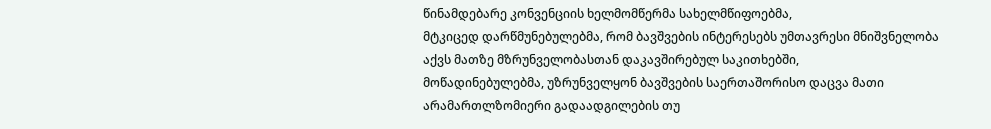წინამდებარე კონვენციის ხელმომწერმა სახელმწიფოებმა,
მტკიცედ დარწმუნებულებმა, რომ ბავშვების ინტერესებს უმთავრესი მნიშვნელობა აქვს მათზე მზრუნველობასთან დაკავშირებულ საკითხებში,
მოწადინებულებმა, უზრუნველყონ ბავშვების საერთაშორისო დაცვა მათი არამართლზომიერი გადაადგილების თუ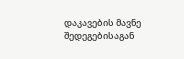დაკავების მავნე შედეგებისაგან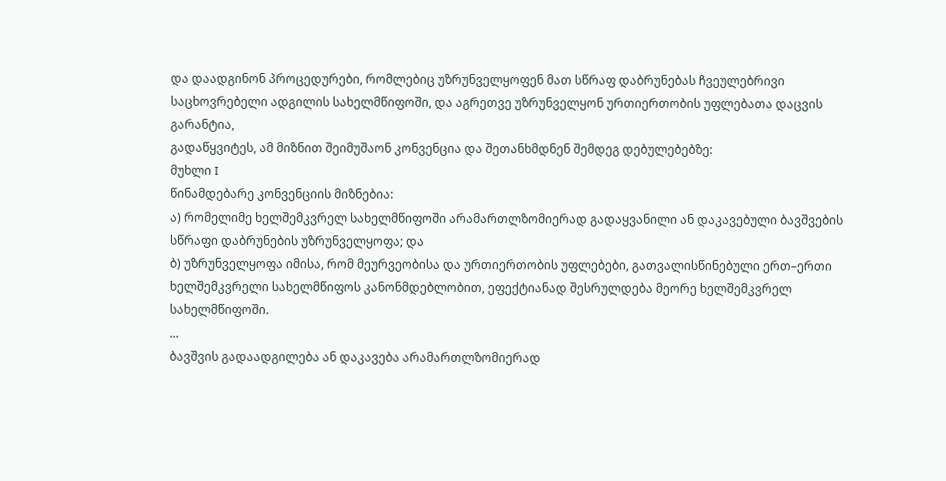და დაადგინონ პროცედურები, რომლებიც უზრუნველყოფენ მათ სწრაფ დაბრუნებას ჩვეულებრივი საცხოვრებელი ადგილის სახელმწიფოში, და აგრეთვე უზრუნველყონ ურთიერთობის უფლებათა დაცვის გარანტია,
გადაწყვიტეს, ამ მიზნით შეიმუშაონ კონვენცია და შეთანხმდნენ შემდეგ დებულებებზე:
მუხლი I
წინამდებარე კონვენციის მიზნებია:
ა) რომელიმე ხელშემკვრელ სახელმწიფოში არამართლზომიერად გადაყვანილი ან დაკავებული ბავშვების სწრაფი დაბრუნების უზრუნველყოფა; და
ბ) უზრუნველყოფა იმისა, რომ მეურვეობისა და ურთიერთობის უფლებები, გათვალისწინებული ერთ–ერთი ხელშემკვრელი სახელმწიფოს კანონმდებლობით, ეფექტიანად შესრულდება მეორე ხელშემკვრელ სახელმწიფოში.
...
ბავშვის გადაადგილება ან დაკავება არამართლზომიერად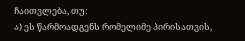ჩაითვლება, თუ:
ა) ეს წარმოადგენს რომელიმე პირისათვის,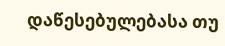დაწესებულებასა თუ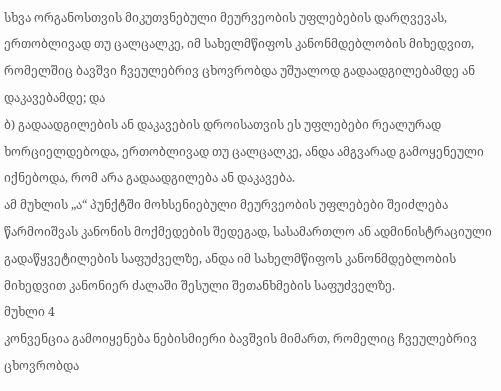სხვა ორგანოსთვის მიკუთვნებული მეურვეობის უფლებების დარღვევას, ერთობლივად თუ ცალცალკე, იმ სახელმწიფოს კანონმდებლობის მიხედვით, რომელშიც ბავშვი ჩვეულებრივ ცხოვრობდა უშუალოდ გადაადგილებამდე ან დაკავებამდე; და
ბ) გადაადგილების ან დაკავების დროისათვის ეს უფლებები რეალურად ხორციელდებოდა, ერთობლივად თუ ცალცალკე, ანდა ამგვარად გამოყენეული იქნებოდა, რომ არა გადაადგილება ან დაკავება.
ამ მუხლის „ა“ პუნქტში მოხსენიებული მეურვეობის უფლებები შეიძლება წარმოიშვას კანონის მოქმედების შედეგად, სასამართლო ან ადმინისტრაციული გადაწყვეტილების საფუძველზე, ანდა იმ სახელმწიფოს კანონმდებლობის მიხედვით კანონიერ ძალაში შესული შეთანხმების საფუძველზე.
მუხლი 4
კონვენცია გამოიყენება ნებისმიერი ბავშვის მიმართ, რომელიც ჩვეულებრივ ცხოვრობდა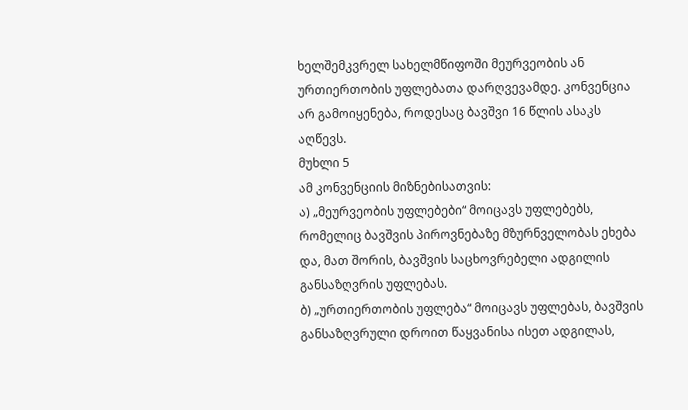ხელშემკვრელ სახელმწიფოში მეურვეობის ან ურთიერთობის უფლებათა დარღვევამდე. კონვენცია არ გამოიყენება, როდესაც ბავშვი 16 წლის ასაკს აღწევს.
მუხლი 5
ამ კონვენციის მიზნებისათვის:
ა) „მეურვეობის უფლებები“ მოიცავს უფლებებს, რომელიც ბავშვის პიროვნებაზე მზურნველობას ეხება და, მათ შორის, ბავშვის საცხოვრებელი ადგილის განსაზღვრის უფლებას.
ბ) „ურთიერთობის უფლება“ მოიცავს უფლებას, ბავშვის განსაზღვრული დროით წაყვანისა ისეთ ადგილას,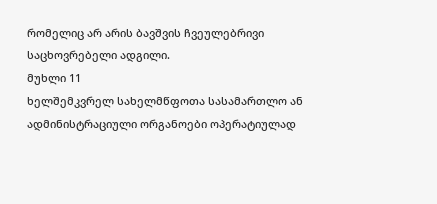რომელიც არ არის ბავშვის ჩვეულებრივი საცხოვრებელი ადგილი.
მუხლი 11
ხელშემკვრელ სახელმწფოთა სასამართლო ან ადმინისტრაციული ორგანოები ოპერატიულად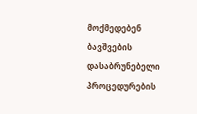მოქმედებენ ბავშვების დასაბრუნებელი პროცედურების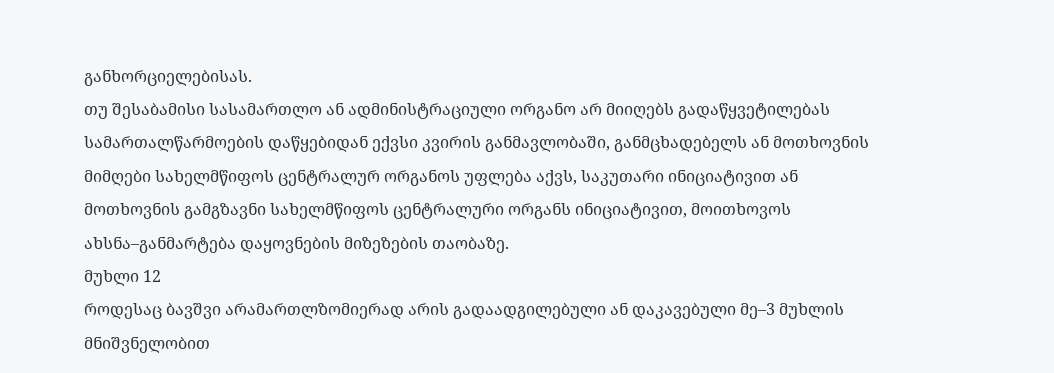განხორციელებისას.
თუ შესაბამისი სასამართლო ან ადმინისტრაციული ორგანო არ მიიღებს გადაწყვეტილებას სამართალწარმოების დაწყებიდან ექვსი კვირის განმავლობაში, განმცხადებელს ან მოთხოვნის მიმღები სახელმწიფოს ცენტრალურ ორგანოს უფლება აქვს, საკუთარი ინიციატივით ან მოთხოვნის გამგზავნი სახელმწიფოს ცენტრალური ორგანს ინიციატივით, მოითხოვოს ახსნა–განმარტება დაყოვნების მიზეზების თაობაზე.
მუხლი 12
როდესაც ბავშვი არამართლზომიერად არის გადაადგილებული ან დაკავებული მე–3 მუხლის მნიშვნელობით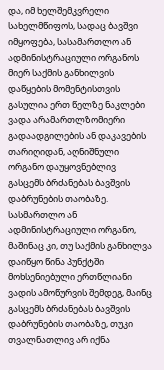და, იმ ხელშემკვრელი სახელმწიფოს, სადაც ბავშვი იმყოფება, სასამართლო ან ადმინისტრაციული ორგანოს მიერ საქმის განხილვის დაწყების მომენტისთვის გასულია ერთ წელზე ნაკლები ვადა არამართლზომიერი გადაადგილების ან დაკავების თარიღიდან, აღნიშნული ორგანო დაუყოვნებლივ გასცემს ბრძანებას ბავშვის დაბრუნების თაობაზე.
სასმართლო ან ადმინისტრაციული ორგანო, მაშინაც კი, თუ საქმის განხილვა დაიწყო წინა პუნქტში მოხსენიებული ერთწლიანი ვადის ამოწურვის შემდეგ, მაინც გასცემს ბრძანებას ბავშვის დაბრუნების თაობაზე, თუკი თვალნათლივ არ იქნა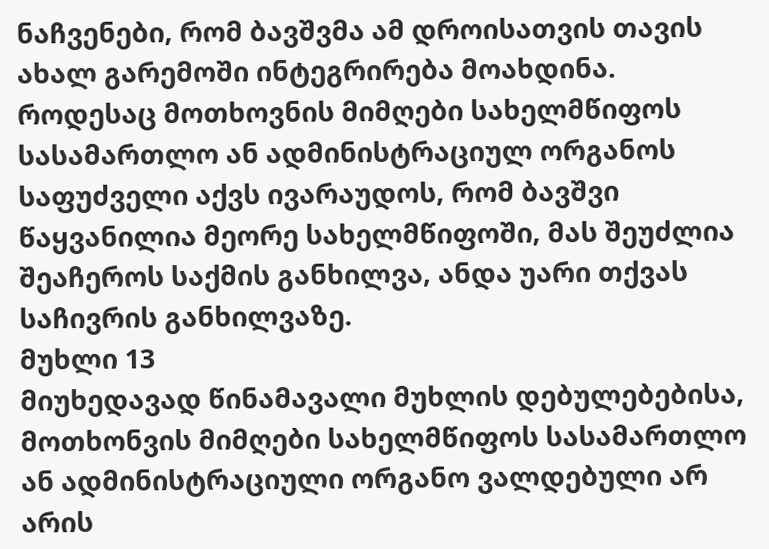ნაჩვენები, რომ ბავშვმა ამ დროისათვის თავის ახალ გარემოში ინტეგრირება მოახდინა.
როდესაც მოთხოვნის მიმღები სახელმწიფოს სასამართლო ან ადმინისტრაციულ ორგანოს საფუძველი აქვს ივარაუდოს, რომ ბავშვი წაყვანილია მეორე სახელმწიფოში, მას შეუძლია შეაჩეროს საქმის განხილვა, ანდა უარი თქვას საჩივრის განხილვაზე.
მუხლი 13
მიუხედავად წინამავალი მუხლის დებულებებისა, მოთხონვის მიმღები სახელმწიფოს სასამართლო ან ადმინისტრაციული ორგანო ვალდებული არ არის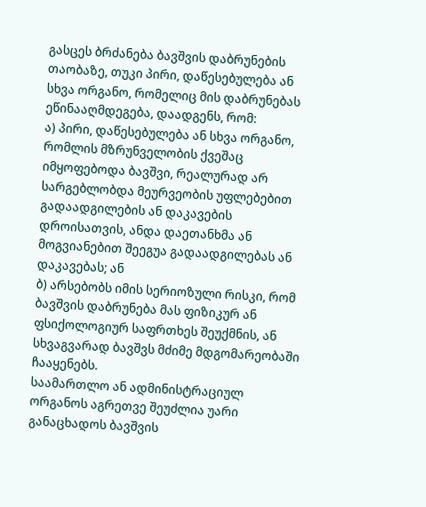გასცეს ბრძანება ბავშვის დაბრუნების თაობაზე, თუკი პირი, დაწესებულება ან სხვა ორგანო, რომელიც მის დაბრუნებას ეწინააღმდეგება, დაადგენს, რომ:
ა) პირი, დაწესებულება ან სხვა ორგანო, რომლის მზრუნველობის ქვეშაც იმყოფებოდა ბავშვი, რეალურად არ სარგებლობდა მეურვეობის უფლებებით გადაადგილების ან დაკავების დროისათვის, ანდა დაეთანხმა ან მოგვიანებით შეეგუა გადაადგილებას ან დაკავებას; ან
ბ) არსებობს იმის სერიოზული რისკი, რომ ბავშვის დაბრუნება მას ფიზიკურ ან ფსიქოლოგიურ საფრთხეს შეუქმნის, ან სხვაგვარად ბავშვს მძიმე მდგომარეობაში ჩააყენებს.
საამართლო ან ადმინისტრაციულ ორგანოს აგრეთვე შეუძლია უარი განაცხადოს ბავშვის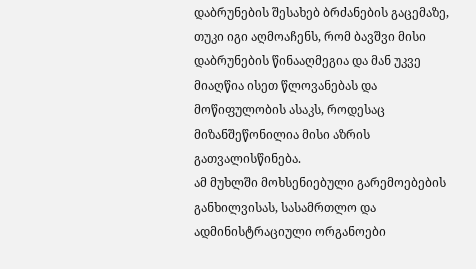დაბრუნების შესახებ ბრძანების გაცემაზე, თუკი იგი აღმოაჩენს, რომ ბავშვი მისი დაბრუნების წინააღმეგია და მან უკვე მიაღწია ისეთ წლოვანებას და მოწიფულობის ასაკს, როდესაც მიზანშეწონილია მისი აზრის გათვალისწინება.
ამ მუხლში მოხსენიებული გარემოებების განხილვისას, სასამრთლო და ადმინისტრაციული ორგანოები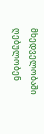მხედველობაში ღებულობენ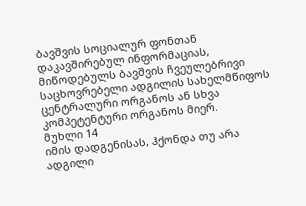ბავშვის სოციალურ ფონთან დაკავშირებულ ინფორმაციას, მიწოდებულს ბავშვის ჩვეულებრივი საცხოვრებელი ადგილის სახელმწიფოს ცენტრალური ორგანოს ან სხვა კომპეტენტური ორგანოს მიერ.
მუხლი 14
იმის დადგენისას, ჰქონდა თუ არა ადგილი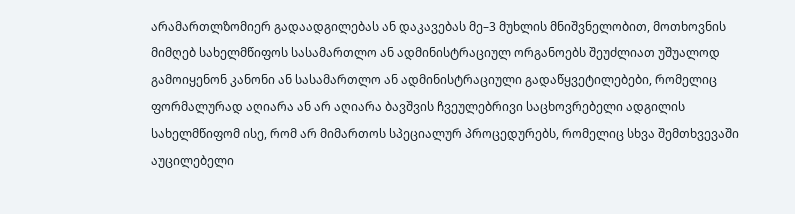არამართლზომიერ გადაადგილებას ან დაკავებას მე–3 მუხლის მნიშვნელობით, მოთხოვნის მიმღებ სახელმწიფოს სასამართლო ან ადმინისტრაციულ ორგანოებს შეუძლიათ უშუალოდ გამოიყენონ კანონი ან სასამართლო ან ადმინისტრაციული გადაწყვეტილებები, რომელიც ფორმალურად აღიარა ან არ აღიარა ბავშვის ჩვეულებრივი საცხოვრებელი ადგილის სახელმწიფომ ისე, რომ არ მიმართოს სპეციალურ პროცედურებს, რომელიც სხვა შემთხვევაში აუცილებელი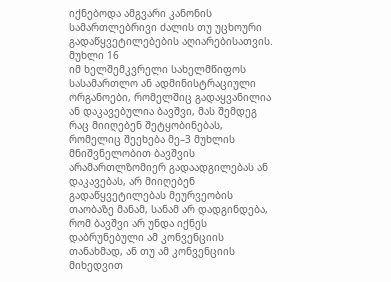იქნებოდა ამგვარი კანონის სამართლებრივი ძალის თუ უცხოური გადაწყვეტილებების აღიარებისათვის.
მუხლი 16
იმ ხელშემკვრელი სახელმწიფოს სასამართლო ან ადმინისტრაციული ორგანოები, რომელშიც გადაყვანილია ან დაკავებულია ბავშვი, მას შემდეგ რაც მიიღებენ შეტყობინებას, რომელიც შეეხება მე–3 მუხლის მნიშვნელობით ბავშვის არამართლზომიერ გადაადგილებას ან დაკავებას, არ მიიღებენ გადაწყვეტილებას მეურვეობის თაობაზე მანამ, სანამ არ დადგინდება, რომ ბავშვი არ უნდა იქნეს დაბრუნებული ამ კონვენციის თანახმად, ან თუ ამ კონვენციის მიხედვით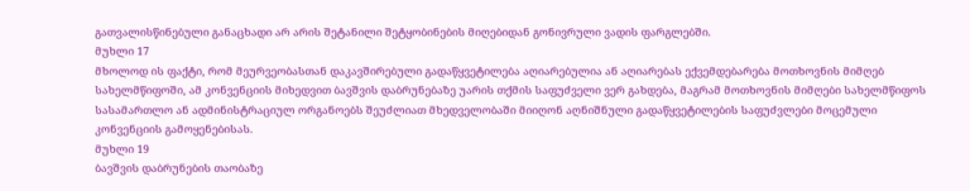გათვალისწინებული განაცხადი არ არის შეტანილი შეტყობინების მიღებიდან გონივრული ვადის ფარგლებში.
მუხლი 17
მხოლოდ ის ფაქტი, რომ მეურვეობასთან დაკავშირებული გადაწყვეტილება აღიარებულია ან აღიარებას ექვემდებარება მოთხოვნის მიმღებ სახელმწიფოში, ამ კონვენციის მიხედვით ბავშვის დაბრუნებაზე უარის თქმის საფუძველი ვერ გახდება, მაგრამ მოთხოვნის მიმღები სახელმწიფოს სასამართლო ან ადმინისტრაციულ ორგანოებს შეუძლიათ მხედველობაში მიიღონ აღნიშნული გადაწყვეტილების საფუძვლები მოცემული კონვენციის გამოყენებისას.
მუხლი 19
ბავშვის დაბრუნების თაობაზე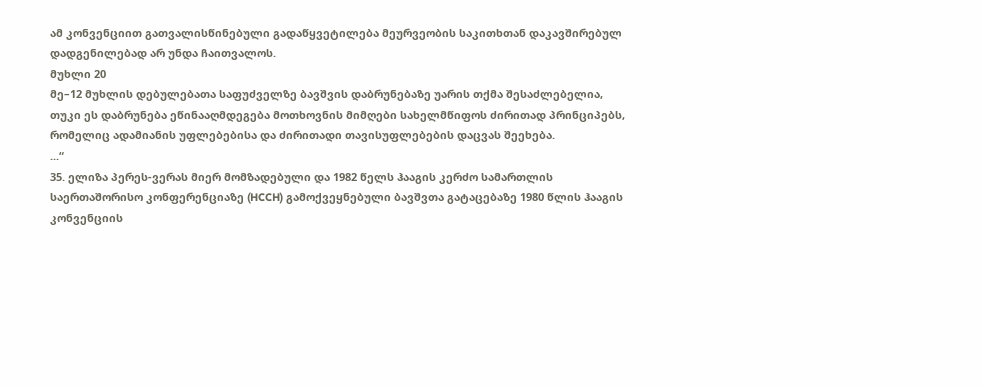ამ კონვენციით გათვალისწინებული გადაწყვეტილება მეურვეობის საკითხთან დაკავშირებულ დადგენილებად არ უნდა ჩაითვალოს.
მუხლი 20
მე–12 მუხლის დებულებათა საფუძველზე ბავშვის დაბრუნებაზე უარის თქმა შესაძლებელია, თუკი ეს დაბრუნება ეწინააღმდეგება მოთხოვნის მიმღები სახელმწიფოს ძირითად პრინციპებს, რომელიც ადამიანის უფლებებისა და ძირითადი თავისუფლებების დაცვას შეეხება.
...“
35. ელიზა პერეს-ვერას მიერ მომზადებული და 1982 წელს ჰააგის კერძო სამართლის საერთაშორისო კონფერენციაზე (HCCH) გამოქვეყნებული ბავშვთა გატაცებაზე 1980 წლის ჰააგის კონვენციის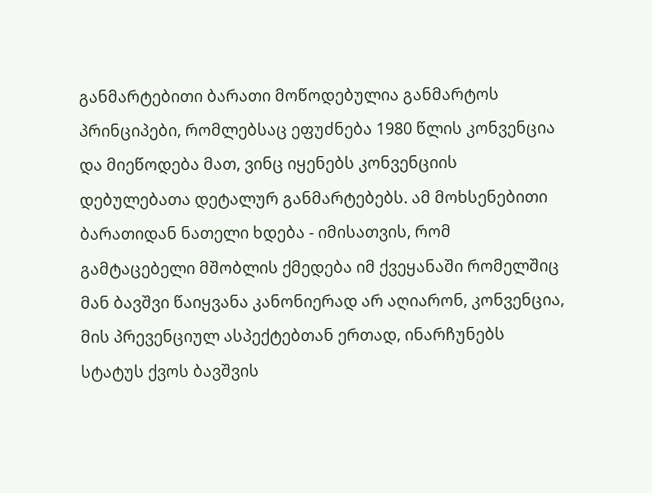განმარტებითი ბარათი მოწოდებულია განმარტოს პრინციპები, რომლებსაც ეფუძნება 1980 წლის კონვენცია და მიეწოდება მათ, ვინც იყენებს კონვენციის დებულებათა დეტალურ განმარტებებს. ამ მოხსენებითი ბარათიდან ნათელი ხდება - იმისათვის, რომ გამტაცებელი მშობლის ქმედება იმ ქვეყანაში რომელშიც მან ბავშვი წაიყვანა კანონიერად არ აღიარონ, კონვენცია, მის პრევენციულ ასპექტებთან ერთად, ინარჩუნებს სტატუს ქვოს ბავშვის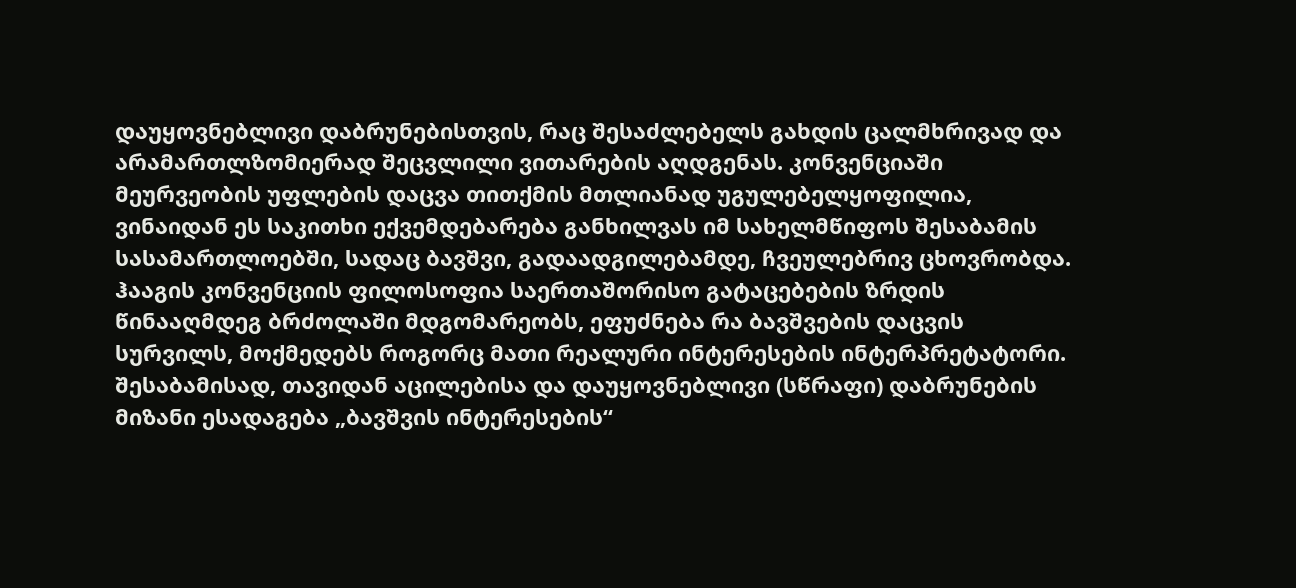დაუყოვნებლივი დაბრუნებისთვის, რაც შესაძლებელს გახდის ცალმხრივად და არამართლზომიერად შეცვლილი ვითარების აღდგენას. კონვენციაში მეურვეობის უფლების დაცვა თითქმის მთლიანად უგულებელყოფილია, ვინაიდან ეს საკითხი ექვემდებარება განხილვას იმ სახელმწიფოს შესაბამის სასამართლოებში, სადაც ბავშვი, გადაადგილებამდე, ჩვეულებრივ ცხოვრობდა. ჰააგის კონვენციის ფილოსოფია საერთაშორისო გატაცებების ზრდის წინააღმდეგ ბრძოლაში მდგომარეობს, ეფუძნება რა ბავშვების დაცვის სურვილს, მოქმედებს როგორც მათი რეალური ინტერესების ინტერპრეტატორი. შესაბამისად, თავიდან აცილებისა და დაუყოვნებლივი (სწრაფი) დაბრუნების მიზანი ესადაგება „ბავშვის ინტერესების“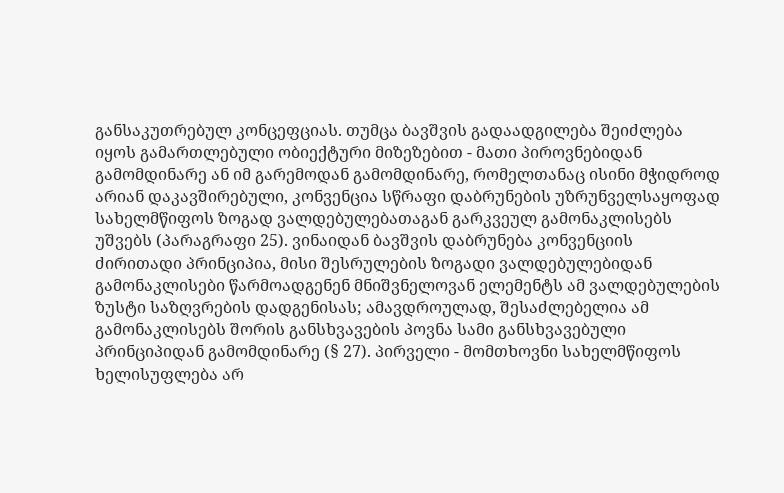განსაკუთრებულ კონცეფციას. თუმცა ბავშვის გადაადგილება შეიძლება იყოს გამართლებული ობიექტური მიზეზებით - მათი პიროვნებიდან გამომდინარე ან იმ გარემოდან გამომდინარე, რომელთანაც ისინი მჭიდროდ არიან დაკავშირებული, კონვენცია სწრაფი დაბრუნების უზრუნველსაყოფად სახელმწიფოს ზოგად ვალდებულებათაგან გარკვეულ გამონაკლისებს უშვებს (პარაგრაფი 25). ვინაიდან ბავშვის დაბრუნება კონვენციის ძირითადი პრინციპია, მისი შესრულების ზოგადი ვალდებულებიდან გამონაკლისები წარმოადგენენ მნიშვნელოვან ელემენტს ამ ვალდებულების ზუსტი საზღვრების დადგენისას; ამავდროულად, შესაძლებელია ამ გამონაკლისებს შორის განსხვავების პოვნა სამი განსხვავებული პრინციპიდან გამომდინარე (§ 27). პირველი - მომთხოვნი სახელმწიფოს ხელისუფლება არ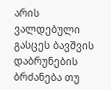არის ვალდებული გასცეს ბავშვის დაბრუნების ბრძანება თუ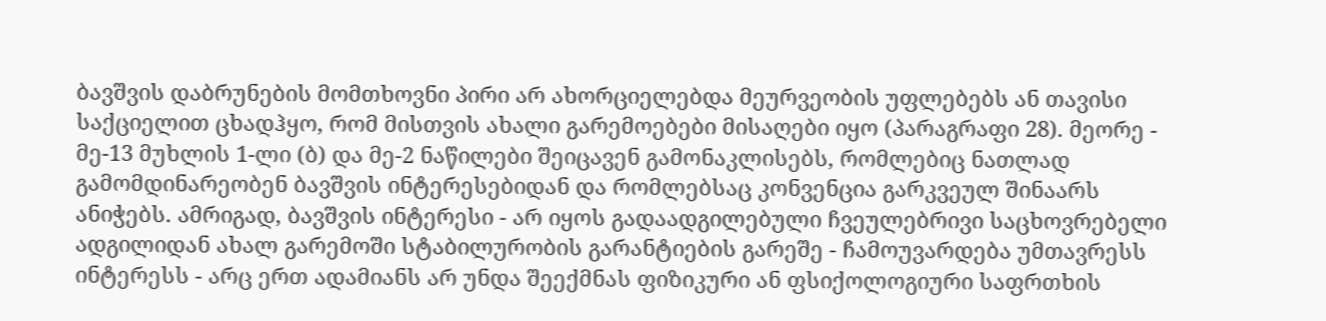ბავშვის დაბრუნების მომთხოვნი პირი არ ახორციელებდა მეურვეობის უფლებებს ან თავისი საქციელით ცხადჰყო, რომ მისთვის ახალი გარემოებები მისაღები იყო (პარაგრაფი 28). მეორე - მე-13 მუხლის 1-ლი (ბ) და მე-2 ნაწილები შეიცავენ გამონაკლისებს, რომლებიც ნათლად გამომდინარეობენ ბავშვის ინტერესებიდან და რომლებსაც კონვენცია გარკვეულ შინაარს ანიჭებს. ამრიგად, ბავშვის ინტერესი - არ იყოს გადაადგილებული ჩვეულებრივი საცხოვრებელი ადგილიდან ახალ გარემოში სტაბილურობის გარანტიების გარეშე - ჩამოუვარდება უმთავრესს ინტერესს - არც ერთ ადამიანს არ უნდა შეექმნას ფიზიკური ან ფსიქოლოგიური საფრთხის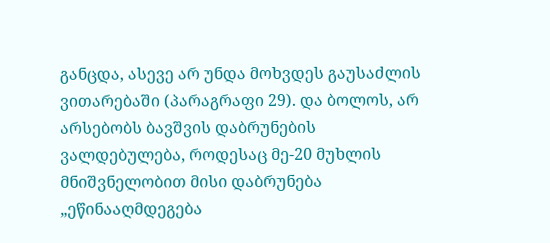განცდა, ასევე არ უნდა მოხვდეს გაუსაძლის ვითარებაში (პარაგრაფი 29). და ბოლოს, არ არსებობს ბავშვის დაბრუნების ვალდებულება, როდესაც მე-20 მუხლის მნიშვნელობით მისი დაბრუნება „ეწინააღმდეგება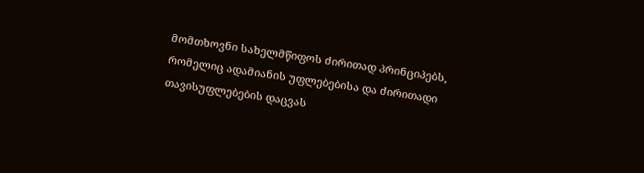მომთხოვნი სახელმწიფოს ძირითად პრინციპებს, რომელიც ადამიანის უფლებებისა და ძირითადი თავისუფლებების დაცვას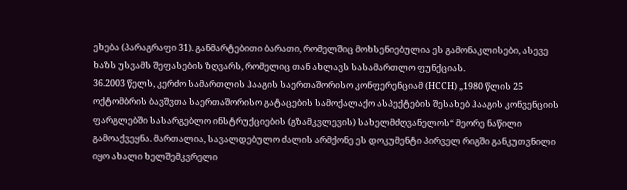ეხება (პარაგრაფი 31). განმარტებითი ბარათი, რომელშიც მოხსენიებულია ეს გამონაკლისები, ასევე ხაზს უსვამს შეფასების ზღვარს, რომელიც თან ახლავს სასამართლო ფუნქციას.
36.2003 წელს, კერძო სამართლის ჰააგის საერთაშორისო კონფერენციამ (HCCH) „1980 წლის 25 ოქტომბრის ბავშვთა საერთაშორისო გატაცების სამოქალაქო ასპექტების შესახებ ჰააგის კონვენციის ფარგლებში სასარგებლო ინსტრუქციების (გზამკვლევის) სახელმძღვანელოს“ მეორე ნაწილი გამოაქვეყნა. მართალია, სავალდებულო ძალის არმქონე ეს დოკუმენტი პირველ რიგში განკუთვნილი იყო ახალი ხელშემკვრელი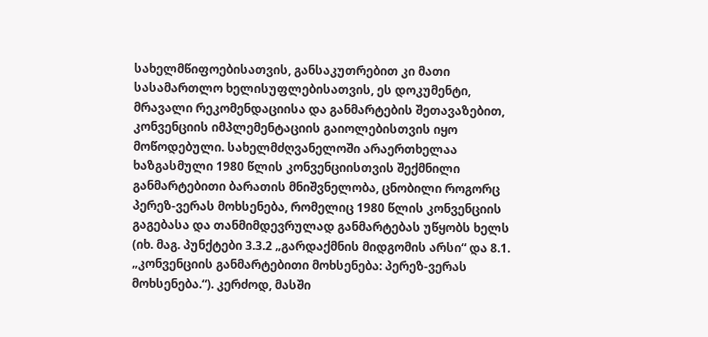სახელმწიფოებისათვის, განსაკუთრებით კი მათი სასამართლო ხელისუფლებისათვის, ეს დოკუმენტი, მრავალი რეკომენდაციისა და განმარტების შეთავაზებით, კონვენციის იმპლემენტაციის გაიოლებისთვის იყო მოწოდებული. სახელმძღვანელოში არაერთხელაა ხაზგასმული 1980 წლის კონვენციისთვის შექმნილი განმარტებითი ბარათის მნიშვნელობა, ცნობილი როგორც პერეზ-ვერას მოხსენება, რომელიც 1980 წლის კონვენციის გაგებასა და თანმიმდევრულად განმარტებას უწყობს ხელს (იხ. მაგ. პუნქტები 3.3.2 „გარდაქმნის მიდგომის არსი“ და 8.1. „კონვენციის განმარტებითი მოხსენება: პერეზ-ვერას მოხსენება.“). კერძოდ, მასში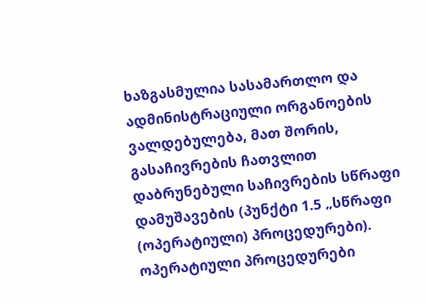ხაზგასმულია სასამართლო და ადმინისტრაციული ორგანოების ვალდებულება, მათ შორის, გასაჩივრების ჩათვლით დაბრუნებული საჩივრების სწრაფი დამუშავების (პუნქტი 1.5 „სწრაფი (ოპერატიული) პროცედურები). ოპერატიული პროცედურები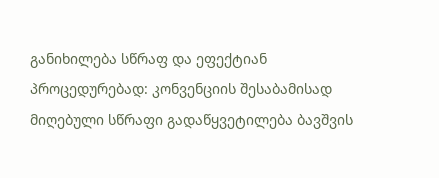განიხილება სწრაფ და ეფექტიან პროცედურებად: კონვენციის შესაბამისად მიღებული სწრაფი გადაწყვეტილება ბავშვის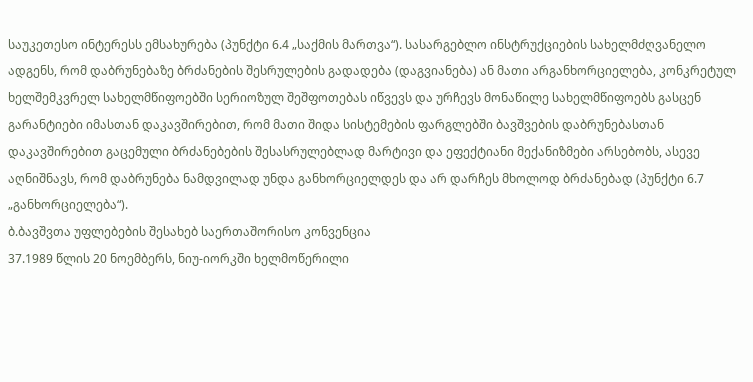საუკეთესო ინტერესს ემსახურება (პუნქტი 6.4 „საქმის მართვა“). სასარგებლო ინსტრუქციების სახელმძღვანელო ადგენს, რომ დაბრუნებაზე ბრძანების შესრულების გადადება (დაგვიანება) ან მათი არგანხორციელება, კონკრეტულ ხელშემკვრელ სახელმწიფოებში სერიოზულ შეშფოთებას იწვევს და ურჩევს მონაწილე სახელმწიფოებს გასცენ გარანტიები იმასთან დაკავშირებით, რომ მათი შიდა სისტემების ფარგლებში ბავშვების დაბრუნებასთან დაკავშირებით გაცემული ბრძანებების შესასრულებლად მარტივი და ეფექტიანი მექანიზმები არსებობს, ასევე აღნიშნავს, რომ დაბრუნება ნამდვილად უნდა განხორციელდეს და არ დარჩეს მხოლოდ ბრძანებად (პუნქტი 6.7 „განხორციელება“).
ბ.ბავშვთა უფლებების შესახებ საერთაშორისო კონვენცია
37.1989 წლის 20 ნოემბერს, ნიუ-იორკში ხელმოწერილი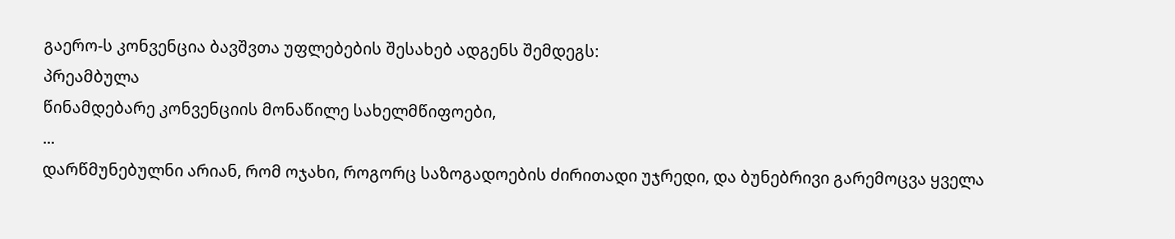გაერო-ს კონვენცია ბავშვთა უფლებების შესახებ ადგენს შემდეგს:
პრეამბულა
წინამდებარე კონვენციის მონაწილე სახელმწიფოები,
...
დარწმუნებულნი არიან, რომ ოჯახი, როგორც საზოგადოების ძირითადი უჯრედი, და ბუნებრივი გარემოცვა ყველა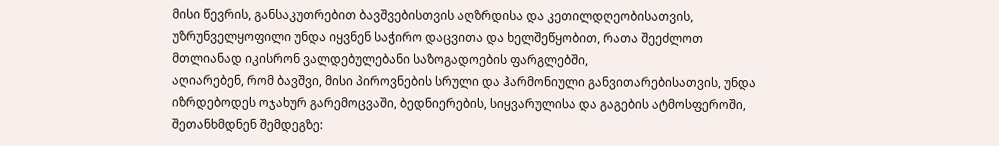მისი წევრის, განსაკუთრებით ბავშვებისთვის აღზრდისა და კეთილდღეობისათვის, უზრუნველყოფილი უნდა იყვნენ საჭირო დაცვითა და ხელშეწყობით, რათა შეეძლოთ მთლიანად იკისრონ ვალდებულებანი საზოგადოების ფარგლებში,
აღიარებენ, რომ ბავშვი, მისი პიროვნების სრული და ჰარმონიული განვითარებისათვის, უნდა იზრდებოდეს ოჯახურ გარემოცვაში, ბედნიერების, სიყვარულისა და გაგების ატმოსფეროში,
შეთანხმდნენ შემდეგზე: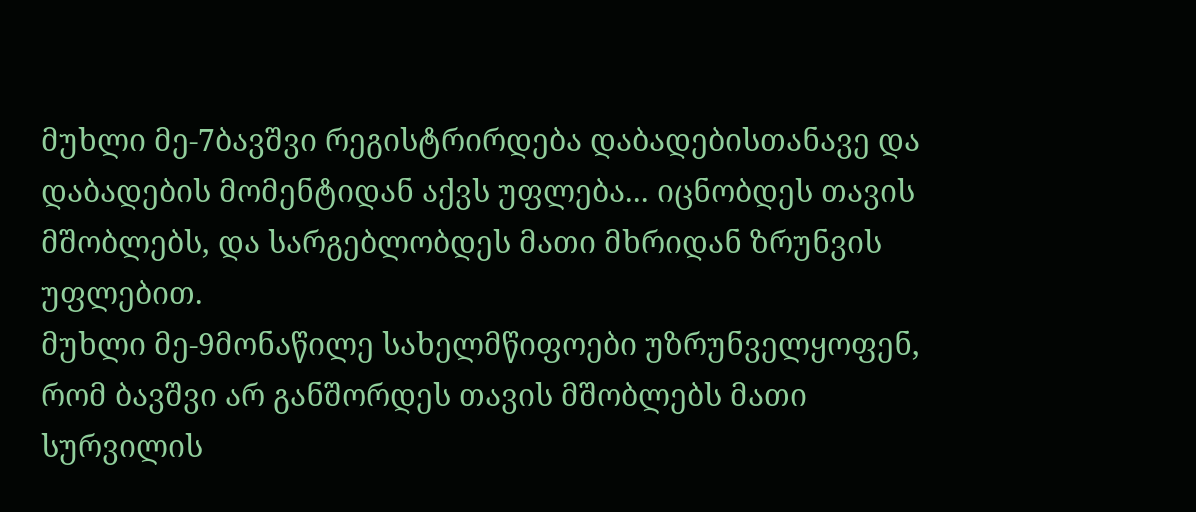მუხლი მე-7ბავშვი რეგისტრირდება დაბადებისთანავე და დაბადების მომენტიდან აქვს უფლება... იცნობდეს თავის მშობლებს, და სარგებლობდეს მათი მხრიდან ზრუნვის უფლებით.
მუხლი მე-9მონაწილე სახელმწიფოები უზრუნველყოფენ, რომ ბავშვი არ განშორდეს თავის მშობლებს მათი სურვილის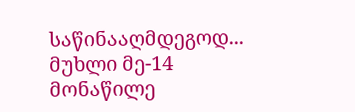საწინააღმდეგოდ...
მუხლი მე-14
მონაწილე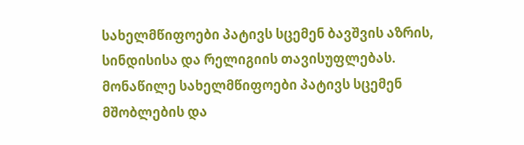სახელმწიფოები პატივს სცემენ ბავშვის აზრის, სინდისისა და რელიგიის თავისუფლებას.
მონაწილე სახელმწიფოები პატივს სცემენ მშობლების და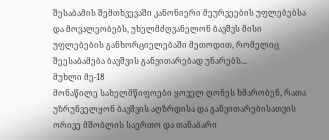შესაბამის შემთხვევაში კანონიერი მეურვეების უფლებებსა და მოვალეობებს, უხელმძღვანელონ ბავშვს მისი უფლებების განხორციელებაში მეთოდით, რომელიც შეესაბამება ბავშვის განვითარებად უნარებს...
მუხლი მე-18
მონაწილე სახელმწიფოები ყოველ ღონეს ხმარობენ, რათა უზრუნველყონ ბავშვის აღზრდისა და განვითარებისათვის ორივე მშობლის საერთო და თანაბარი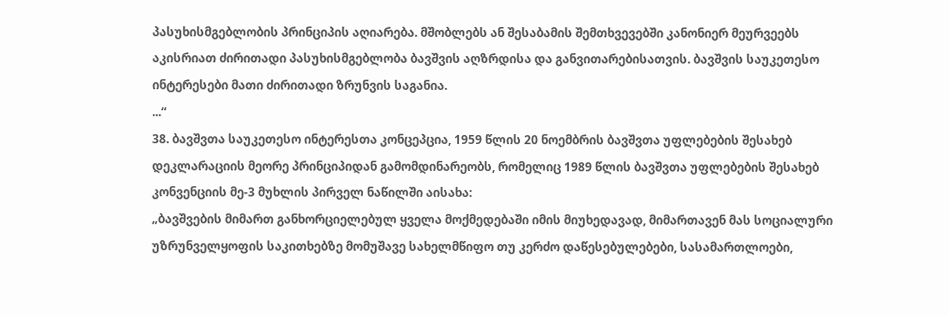პასუხისმგებლობის პრინციპის აღიარება. მშობლებს ან შესაბამის შემთხვევებში კანონიერ მეურვეებს აკისრიათ ძირითადი პასუხისმგებლობა ბავშვის აღზრდისა და განვითარებისათვის. ბავშვის საუკეთესო ინტერესები მათი ძირითადი ზრუნვის საგანია.
...“
38. ბავშვთა საუკეთესო ინტერესთა კონცეპცია, 1959 წლის 20 ნოემბრის ბავშვთა უფლებების შესახებ დეკლარაციის მეორე პრინციპიდან გამომდინარეობს, რომელიც 1989 წლის ბავშვთა უფლებების შესახებ კონვენციის მე-3 მუხლის პირველ ნაწილში აისახა:
„ბავშვების მიმართ განხორციელებულ ყველა მოქმედებაში იმის მიუხედავად, მიმართავენ მას სოციალური უზრუნველყოფის საკითხებზე მომუშავე სახელმწიფო თუ კერძო დაწესებულებები, სასამართლოები,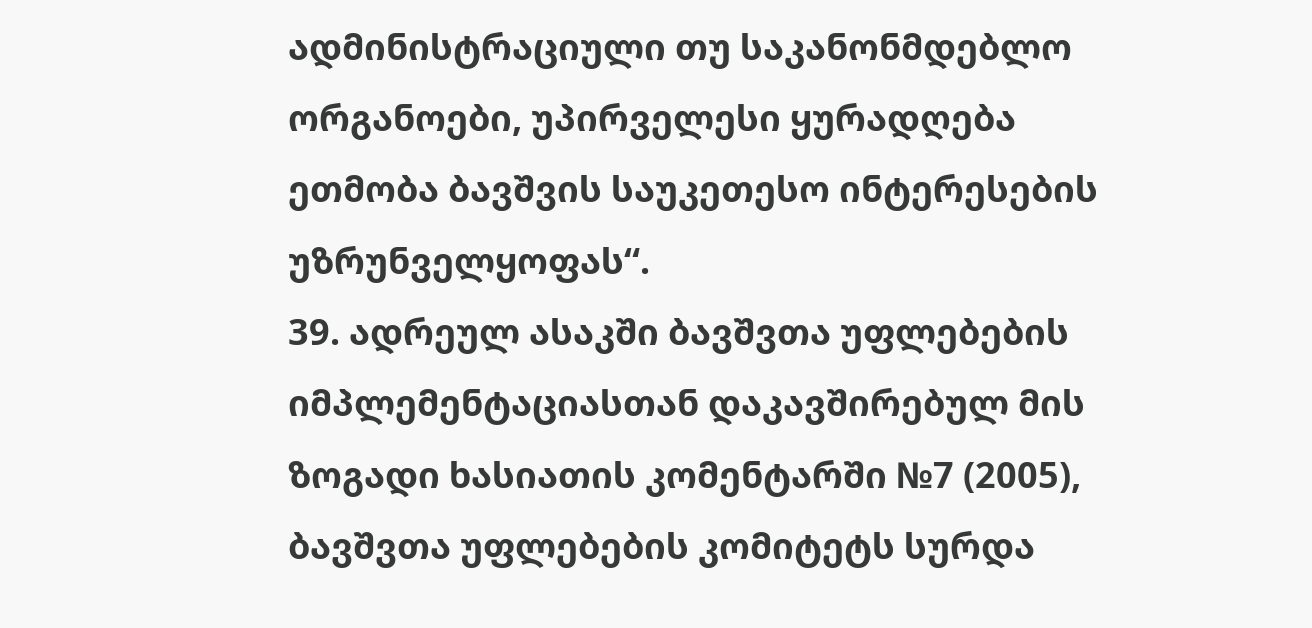ადმინისტრაციული თუ საკანონმდებლო ორგანოები, უპირველესი ყურადღება ეთმობა ბავშვის საუკეთესო ინტერესების უზრუნველყოფას“.
39. ადრეულ ასაკში ბავშვთა უფლებების იმპლემენტაციასთან დაკავშირებულ მის ზოგადი ხასიათის კომენტარში №7 (2005), ბავშვთა უფლებების კომიტეტს სურდა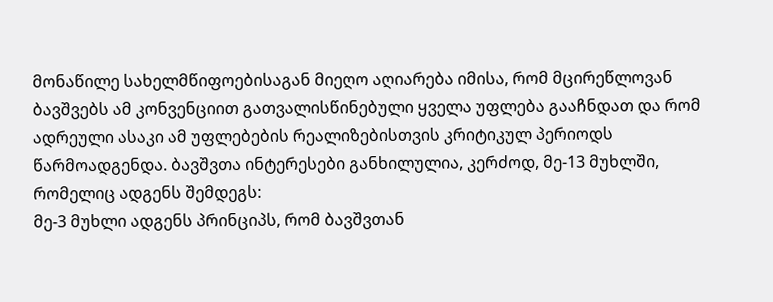მონაწილე სახელმწიფოებისაგან მიეღო აღიარება იმისა, რომ მცირეწლოვან ბავშვებს ამ კონვენციით გათვალისწინებული ყველა უფლება გააჩნდათ და რომ ადრეული ასაკი ამ უფლებების რეალიზებისთვის კრიტიკულ პერიოდს წარმოადგენდა. ბავშვთა ინტერესები განხილულია, კერძოდ, მე-13 მუხლში, რომელიც ადგენს შემდეგს:
მე-3 მუხლი ადგენს პრინციპს, რომ ბავშვთან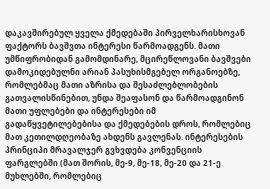დაკავშირებულ ყველა ქმედებაში პირველხარისხოვან ფაქტორს ბავშვთა ინტერესი წარმოადგენს. მათი უმწიფრობიდან გამომდინარე, მცირეწლოვანი ბავშვები დამოკიდებულნი არიან პასუხისმგებელ ორგანოებზე, რომლებმაც მათი აზრისა და შესაძლებლობების გათვალისწინებით, უნდა შეაფასონ და წარმოადგინონ მათი უფლებები და ინტერესები იმ გადაწყვეტილებებისა და ქმედებების დროს, რომლებიც მათ კეთილდღეობაზე ახდენს გავლენას. ინტერესების პრინციპი მრავალჯერ გვხვდება კონვენციის ფარგლებში (მათ შორის, მე-9, მე-18, მე-20 და 21-ე მუხლებში, რომლებიც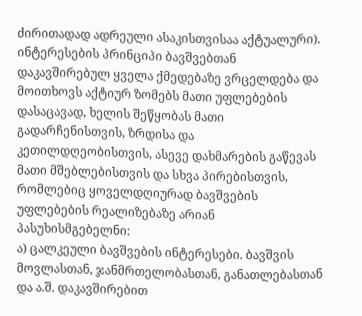ძირითადად ადრეული ასაკისთვისაა აქტუალური). ინტერესების პრინციპი ბავშვებთან დაკავშირებულ ყველა ქმედებაზე ვრცელდება და მოითხოვს აქტიურ ზომებს მათი უფლებების დასაცავად, ხელის შეწყობას მათი გადარჩენისთვის, ზრდისა და კეთილდღეობისთვის, ასევე დახმარების გაწევას მათი მშებლებისთვის და სხვა პირებისთვის, რომლებიც ყოველდღიურად ბავშვების უფლებების რეალიზებაზე არიან პასუხისმგებელნი:
ა) ცალკეული ბავშვების ინტერესები. ბავშვის მოვლასთან, ჯანმრთელობასთან, განათლებასთან და ა.შ. დაკავშირებით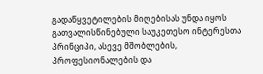გადაწყვეტილების მიღებისას უნდა იყოს გათვალისწინებული საუკეთესო ინტერესთა პრინციპი, ასევე მშობლების, პროფესიონალების და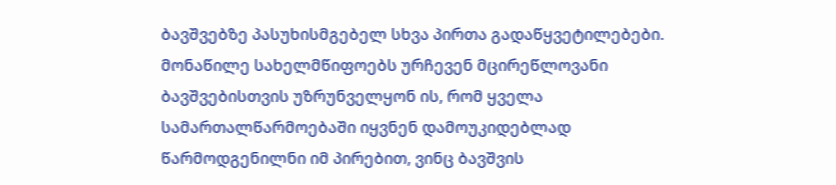ბავშვებზე პასუხისმგებელ სხვა პირთა გადაწყვეტილებები.
მონაწილე სახელმწიფოებს ურჩევენ მცირეწლოვანი ბავშვებისთვის უზრუნველყონ ის, რომ ყველა სამართალწარმოებაში იყვნენ დამოუკიდებლად წარმოდგენილნი იმ პირებით, ვინც ბავშვის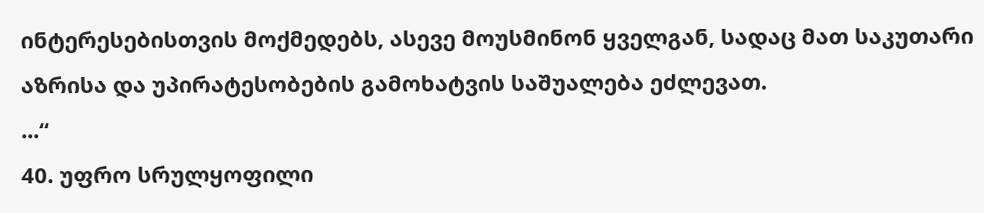ინტერესებისთვის მოქმედებს, ასევე მოუსმინონ ყველგან, სადაც მათ საკუთარი აზრისა და უპირატესობების გამოხატვის საშუალება ეძლევათ.
...“
40. უფრო სრულყოფილი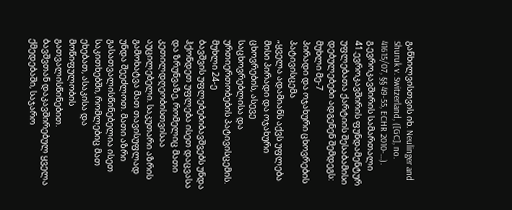განხილვისთვის იხ. Neulinger and Shuruk v. Switzerland, ([GC], no. 41615/07, §§ 49-55, ECHR 2010-...).
გ.ევროკავშირის სამართალი
41.ევროკავშირის ფუნდამენტურ უფლებათა ქარტიის შესაბამისი დებულებები ადგენენ შემდეგს:
მუხლი მე-7
პირადი და ოჯახური ცხოვრების პატივისცემა
„ყველა ადამიანს აქვს უფლება მისი პირადი და ოჯახური ცხოვრების, ასევე საცხოვრებლისა და ურთიერთობების პატივისცემის.
მუხლი 24-ე
ბავშვის უფლებებიბავშვებს უნდა ჰქონდეთ უფლება ისეთ დაცვასა და ზრუნვაზე, რომელიც მათი კეთილდღეობისთვისაა აუცილებელი. საკუთარი აზრის გამოხატვა მათ თავისუფლად უნდა შეეძლოთ. მათი აზრი გასათვალისწინებელია ისეთ საკითხებში, რომლებიც მათ ეხებათ, ასაკისა და მოწიფულობის გათვალისწინებით.
ბავშვთან დაკავშირებულ ყველა ქმედებაში, საჯარო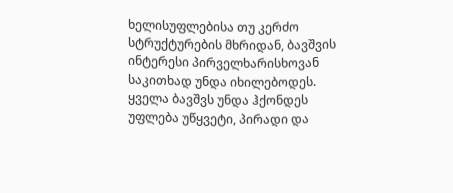ხელისუფლებისა თუ კერძო სტრუქტურების მხრიდან, ბავშვის ინტერესი პირველხარისხოვან საკითხად უნდა იხილებოდეს.
ყველა ბავშვს უნდა ჰქონდეს უფლება უწყვეტი, პირადი და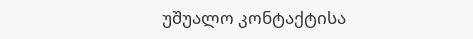უშუალო კონტაქტისა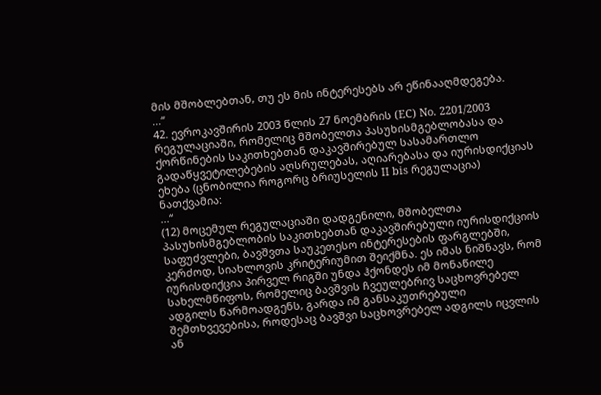მის მშობლებთან, თუ ეს მის ინტერესებს არ ეწინააღმდეგება.
...“
42. ევროკავშირის 2003 წლის 27 ნოემბრის (EC) No. 2201/2003 რეგულაციაში, რომელიც მშობელთა პასუხისმგებლობასა და ქორწინების საკითხებთან დაკავშირებულ სასამართლო გადაწყვეტილებების აღსრულებას, აღიარებასა და იურისდიქციას ეხება (ცნობილია როგორც ბრიუსელის II bis რეგულაცია) ნათქვამია:
...“
(12) მოცემულ რეგულაციაში დადგენილი, მშობელთა პასუხისმგებლობის საკითხებთან დაკავშირებული იურისდიქციის საფუძვლები, ბავშვთა საუკეთესო ინტერესების ფარგლებში, კერძოდ, სიახლოვის კრიტერიუმით შეიქმნა. ეს იმას ნიშნავს, რომ იურისდიქცია პირველ რიგში უნდა ჰქონდეს იმ მონაწილე სახელმწიფოს, რომელიც ბავშვის ჩვეულებრივ საცხოვრებელ ადგილს წარმოადგენს, გარდა იმ განსაკუთრებული შემთხვევებისა, როდესაც ბავშვი საცხოვრებელ ადგილს იცვლის ან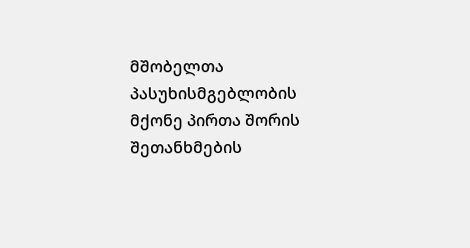მშობელთა პასუხისმგებლობის მქონე პირთა შორის შეთანხმების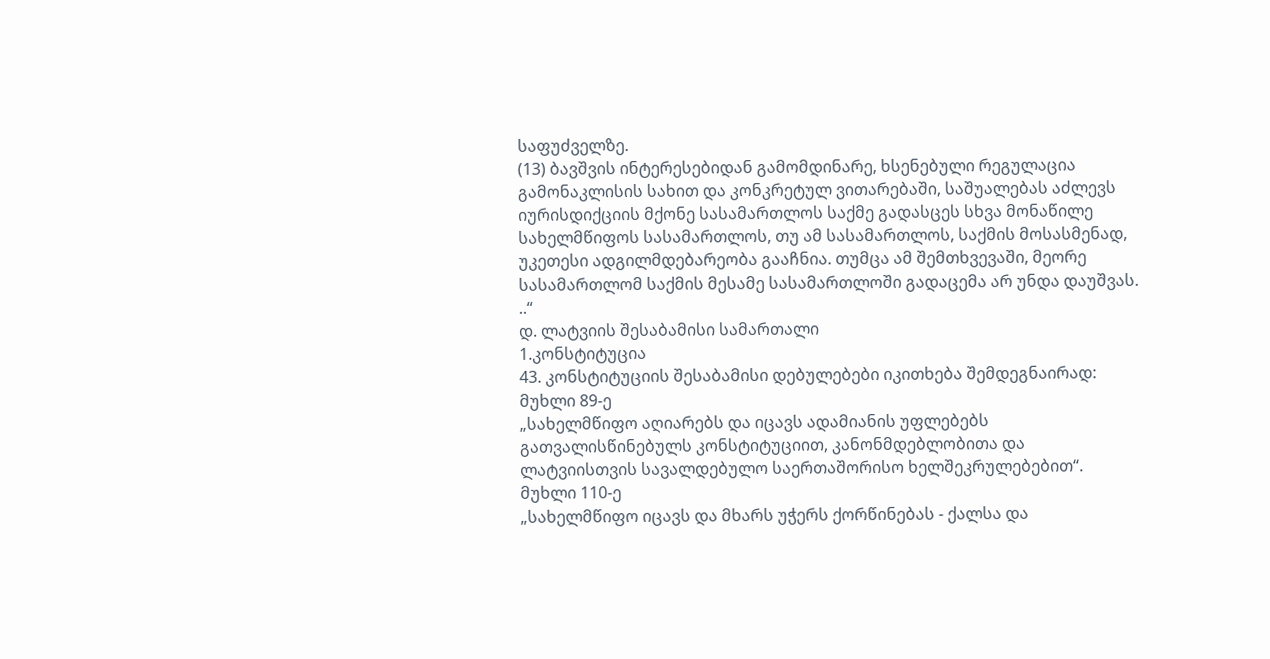საფუძველზე.
(13) ბავშვის ინტერესებიდან გამომდინარე, ხსენებული რეგულაცია გამონაკლისის სახით და კონკრეტულ ვითარებაში, საშუალებას აძლევს იურისდიქციის მქონე სასამართლოს საქმე გადასცეს სხვა მონაწილე სახელმწიფოს სასამართლოს, თუ ამ სასამართლოს, საქმის მოსასმენად, უკეთესი ადგილმდებარეობა გააჩნია. თუმცა ამ შემთხვევაში, მეორე სასამართლომ საქმის მესამე სასამართლოში გადაცემა არ უნდა დაუშვას.
..“
დ. ლატვიის შესაბამისი სამართალი
1.კონსტიტუცია
43. კონსტიტუციის შესაბამისი დებულებები იკითხება შემდეგნაირად:
მუხლი 89-ე
„სახელმწიფო აღიარებს და იცავს ადამიანის უფლებებს გათვალისწინებულს კონსტიტუციით, კანონმდებლობითა და ლატვიისთვის სავალდებულო საერთაშორისო ხელშეკრულებებით“.
მუხლი 110-ე
„სახელმწიფო იცავს და მხარს უჭერს ქორწინებას - ქალსა და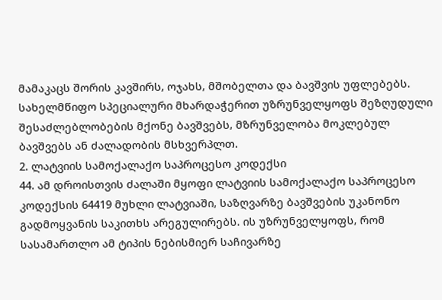მამაკაცს შორის კავშირს, ოჯახს, მშობელთა და ბავშვის უფლებებს. სახელმწიფო სპეციალური მხარდაჭერით უზრუნველყოფს შეზღუდული შესაძლებლობების მქონე ბავშვებს, მზრუნველობა მოკლებულ ბავშვებს ან ძალადობის მსხვერპლთ.
2. ლატვიის სამოქალაქო საპროცესო კოდექსი
44. ამ დროისთვის ძალაში მყოფი ლატვიის სამოქალაქო საპროცესო კოდექსის 64419 მუხლი ლატვიაში, საზღვარზე ბავშვების უკანონო გადმოყვანის საკითხს არეგულირებს. ის უზრუნველყოფს, რომ სასამართლო ამ ტიპის ნებისმიერ საჩივარზე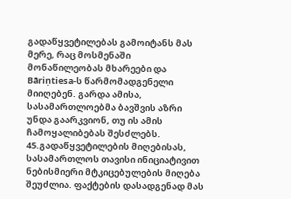გადაწყვეტილებას გამოიტანს მას მერე, რაც მოსმენაში მონაწილეობას მხარეები და Bāriņtiesa-ს წარმომადგენელი მიიღებენ. გარდა ამისა, სასამართლოებმა ბავშვის აზრი უნდა გაარკვიონ, თუ ის ამის ჩამოყალიბებას შესძლებს.
45.გადაწყვეტილების მიღებისას, სასამართლოს თავისი ინიციატივით ნებისმიერი მტკიცებულების მიღება შეუძლია. ფაქტების დასადგენად მას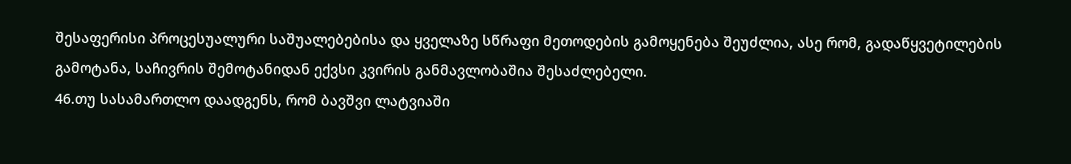შესაფერისი პროცესუალური საშუალებებისა და ყველაზე სწრაფი მეთოდების გამოყენება შეუძლია, ასე რომ, გადაწყვეტილების გამოტანა, საჩივრის შემოტანიდან ექვსი კვირის განმავლობაშია შესაძლებელი.
46.თუ სასამართლო დაადგენს, რომ ბავშვი ლატვიაში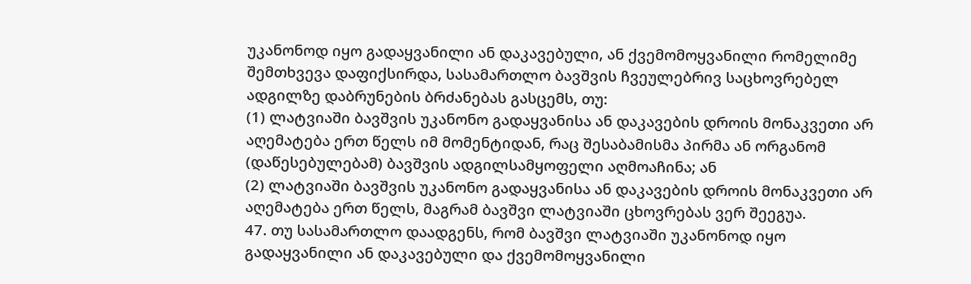უკანონოდ იყო გადაყვანილი ან დაკავებული, ან ქვემომოყვანილი რომელიმე შემთხვევა დაფიქსირდა, სასამართლო ბავშვის ჩვეულებრივ საცხოვრებელ ადგილზე დაბრუნების ბრძანებას გასცემს, თუ:
(1) ლატვიაში ბავშვის უკანონო გადაყვანისა ან დაკავების დროის მონაკვეთი არ აღემატება ერთ წელს იმ მომენტიდან, რაც შესაბამისმა პირმა ან ორგანომ (დაწესებულებამ) ბავშვის ადგილსამყოფელი აღმოაჩინა; ან
(2) ლატვიაში ბავშვის უკანონო გადაყვანისა ან დაკავების დროის მონაკვეთი არ აღემატება ერთ წელს, მაგრამ ბავშვი ლატვიაში ცხოვრებას ვერ შეეგუა.
47. თუ სასამართლო დაადგენს, რომ ბავშვი ლატვიაში უკანონოდ იყო გადაყვანილი ან დაკავებული და ქვემომოყვანილი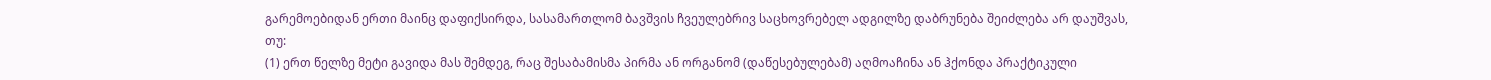გარემოებიდან ერთი მაინც დაფიქსირდა, სასამართლომ ბავშვის ჩვეულებრივ საცხოვრებელ ადგილზე დაბრუნება შეიძლება არ დაუშვას, თუ:
(1) ერთ წელზე მეტი გავიდა მას შემდეგ, რაც შესაბამისმა პირმა ან ორგანომ (დაწესებულებამ) აღმოაჩინა ან ჰქონდა პრაქტიკული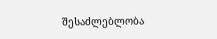შესაძლებლობა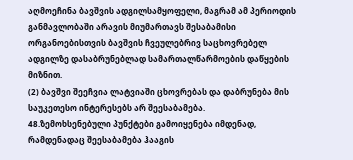აღმოეჩინა ბავშვის ადგილსამყოფელი, მაგრამ ამ პერიოდის განმავლობაში არავის მიუმართავს შესაბამისი ორგანოებისთვის ბავშვის ჩვეულებრივ საცხოვრებელ ადგილზე დასაბრუნებლად სამართალწარმოების დაწყების მიზნით.
(2) ბავშვი შეეჩვია ლატვიაში ცხოვრებას და დაბრუნება მის საუკეთესო ინტერესებს არ შეესაბამება.
48.ზემოხსენებული პუნქტები გამოიყენება იმდენად, რამდენადაც შეესაბამება ჰააგის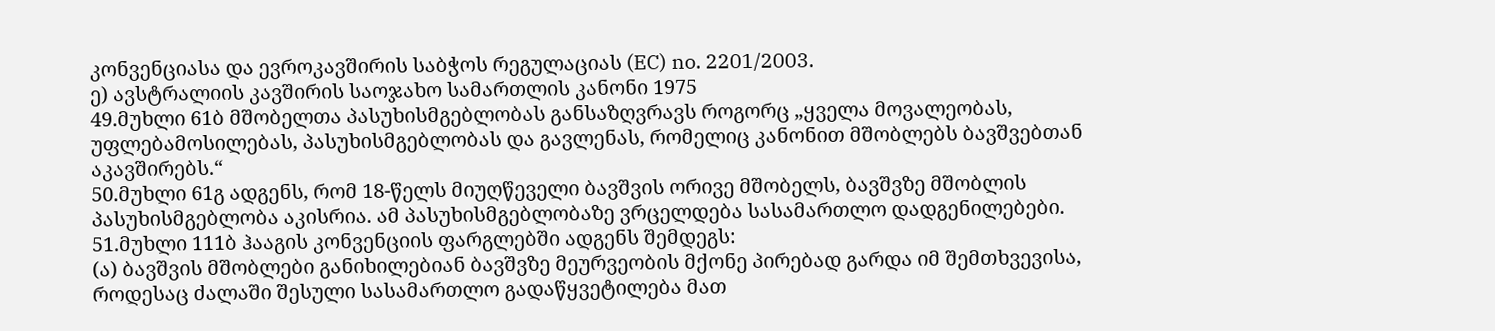კონვენციასა და ევროკავშირის საბჭოს რეგულაციას (EC) no. 2201/2003.
ე) ავსტრალიის კავშირის საოჯახო სამართლის კანონი 1975
49.მუხლი 61ბ მშობელთა პასუხისმგებლობას განსაზღვრავს როგორც „ყველა მოვალეობას, უფლებამოსილებას, პასუხისმგებლობას და გავლენას, რომელიც კანონით მშობლებს ბავშვებთან აკავშირებს.“
50.მუხლი 61გ ადგენს, რომ 18-წელს მიუღწეველი ბავშვის ორივე მშობელს, ბავშვზე მშობლის პასუხისმგებლობა აკისრია. ამ პასუხისმგებლობაზე ვრცელდება სასამართლო დადგენილებები.
51.მუხლი 111ბ ჰააგის კონვენციის ფარგლებში ადგენს შემდეგს:
(ა) ბავშვის მშობლები განიხილებიან ბავშვზე მეურვეობის მქონე პირებად გარდა იმ შემთხვევისა, როდესაც ძალაში შესული სასამართლო გადაწყვეტილება მათ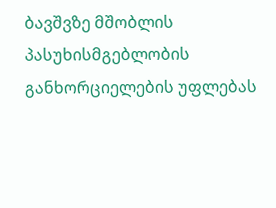ბავშვზე მშობლის პასუხისმგებლობის განხორციელების უფლებას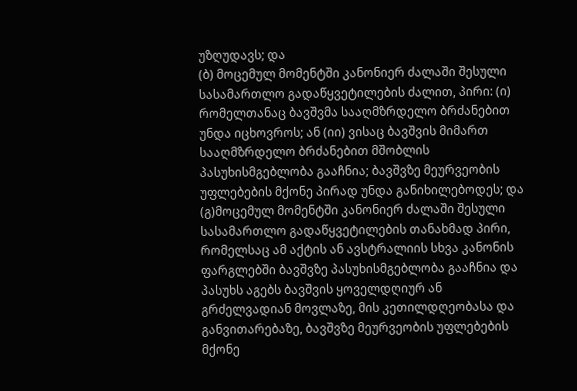უზღუდავს; და
(ბ) მოცემულ მომენტში კანონიერ ძალაში შესული სასამართლო გადაწყვეტილების ძალით, პირი: (ი) რომელთანაც ბავშვმა სააღმზრდელო ბრძანებით უნდა იცხოვროს; ან (იი) ვისაც ბავშვის მიმართ სააღმზრდელო ბრძანებით მშობლის პასუხისმგებლობა გააჩნია; ბავშვზე მეურვეობის უფლებების მქონე პირად უნდა განიხილებოდეს; და
(გ)მოცემულ მომენტში კანონიერ ძალაში შესული სასამართლო გადაწყვეტილების თანახმად პირი, რომელსაც ამ აქტის ან ავსტრალიის სხვა კანონის ფარგლებში ბავშვზე პასუხისმგებლობა გააჩნია და პასუხს აგებს ბავშვის ყოველდღიურ ან გრძელვადიან მოვლაზე, მის კეთილდღეობასა და განვითარებაზე, ბავშვზე მეურვეობის უფლებების მქონე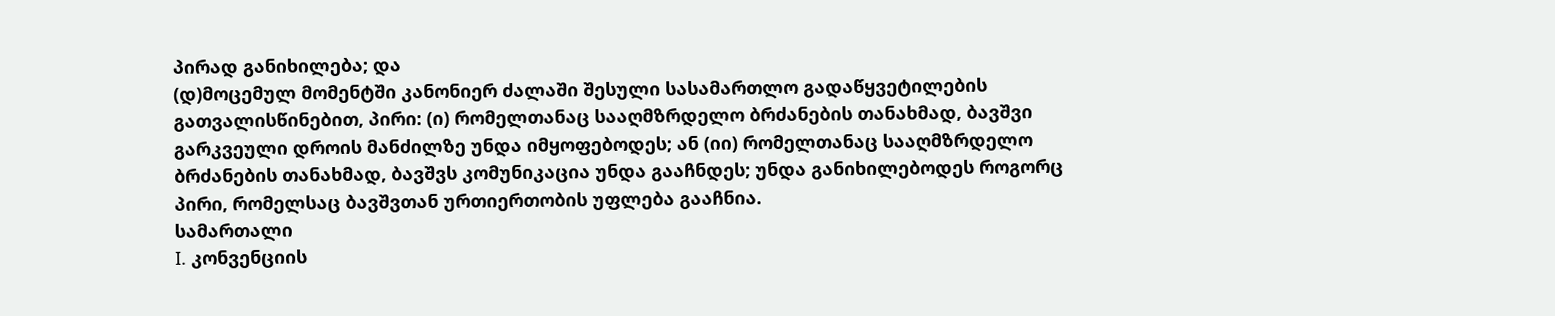პირად განიხილება; და
(დ)მოცემულ მომენტში კანონიერ ძალაში შესული სასამართლო გადაწყვეტილების გათვალისწინებით, პირი: (ი) რომელთანაც სააღმზრდელო ბრძანების თანახმად, ბავშვი გარკვეული დროის მანძილზე უნდა იმყოფებოდეს; ან (იი) რომელთანაც სააღმზრდელო ბრძანების თანახმად, ბავშვს კომუნიკაცია უნდა გააჩნდეს; უნდა განიხილებოდეს როგორც პირი, რომელსაც ბავშვთან ურთიერთობის უფლება გააჩნია.
სამართალი
I. კონვენციის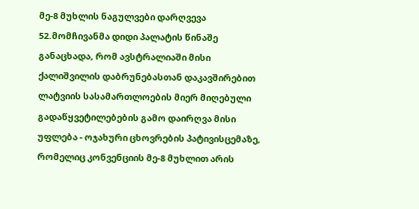მე-8 მუხლის ნაგულვები დარღვევა
52.მომჩივანმა დიდი პალატის წინაშე განაცხადა, რომ ავსტრალიაში მისი ქალიშვილის დაბრუნებასთან დაკავშირებით ლატვიის სასამართლოების მიერ მიღებული გადაწყვეტილებების გამო დაირღვა მისი უფლება - ოჯახური ცხოვრების პატივისცემაზე, რომელიც კონვენციის მე-8 მუხლით არის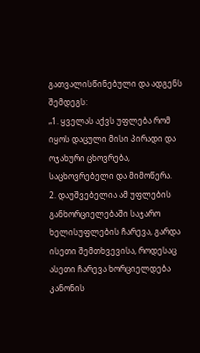გათვალისწინებული და ადგენს შემდეგს:
„1. ყველას აქვს უფლება რომ იყოს დაცული მისი პირადი და ოჯახური ცხოვრება, საცხოვრებელი და მიმოწერა.
2. დაუშვებელია ამ უფლების განხორციელებაში საჯარო ხელისუფლების ჩარევა, გარდა ისეთი შემთხვევისა, როდესაც ასეთი ჩარევა ხორციელდება კანონის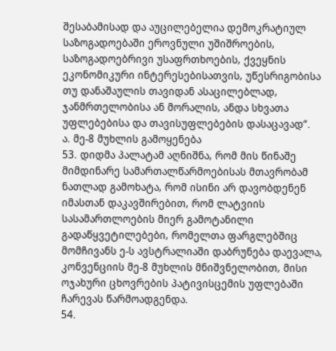შესაბამისად და აუცილებელია დემოკრატიულ საზოგადოებაში ეროვნული უშიშროების, საზოგადოებრივი უსაფრთხოების, ქვეყნის ეკონომიკური ინტერესებისათვის, უწესრიგობისა თუ დანაშაულის თავიდან ასაცილებლად, ჯანმრთელობისა ან მორალის, ანდა სხვათა უფლებებისა და თავისუფლებების დასაცავად“.
ა. მე-8 მუხლის გამოყენება
53. დიდმა პალატამ აღნიშნა, რომ მის წინაშე მიმდინარე სამართალწარმოებისას მთავრობამ ნათლად გამოხატა, რომ ისინი არ დავობდენენ იმასთან დაკავშირებით, რომ ლატვიის სასამართლოების მიერ გამოტანილი გადაწყვეტილებები, რომელთა ფარგლებშიც მომჩივანს ე-ს ავსტრალიაში დაბრუნება დაევალა, კონვენციის მე-8 მუხლის მნიშვნელობით, მისი ოჯახური ცხოვრების პატივისცემის უფლებაში ჩარევას წარმოადგენდა.
54.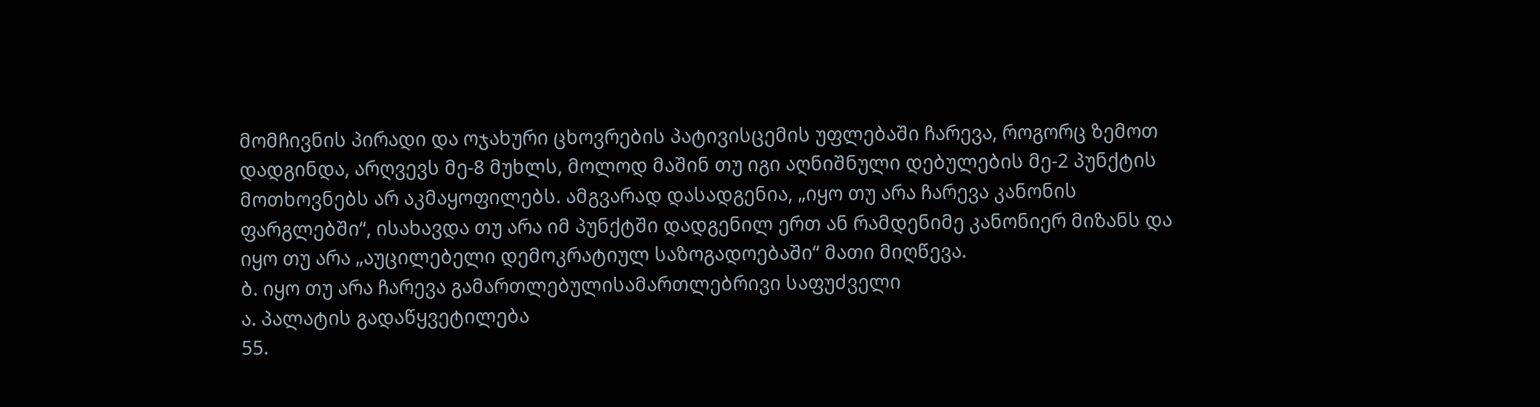მომჩივნის პირადი და ოჯახური ცხოვრების პატივისცემის უფლებაში ჩარევა, როგორც ზემოთ დადგინდა, არღვევს მე-8 მუხლს, მოლოდ მაშინ თუ იგი აღნიშნული დებულების მე-2 პუნქტის მოთხოვნებს არ აკმაყოფილებს. ამგვარად დასადგენია, „იყო თუ არა ჩარევა კანონის ფარგლებში“, ისახავდა თუ არა იმ პუნქტში დადგენილ ერთ ან რამდენიმე კანონიერ მიზანს და იყო თუ არა „აუცილებელი დემოკრატიულ საზოგადოებაში“ მათი მიღწევა.
ბ. იყო თუ არა ჩარევა გამართლებულისამართლებრივი საფუძველი
ა. პალატის გადაწყვეტილება
55.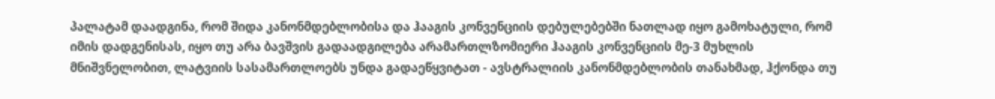პალატამ დაადგინა, რომ შიდა კანონმდებლობისა და ჰააგის კონვენციის დებულებებში ნათლად იყო გამოხატული, რომ იმის დადგენისას, იყო თუ არა ბავშვის გადაადგილება არამართლზომიერი ჰააგის კონვენციის მე-3 მუხლის მნიშვნელობით, ლატვიის სასამართლოებს უნდა გადაეწყვიტათ - ავსტრალიის კანონმდებლობის თანახმად, ჰქონდა თუ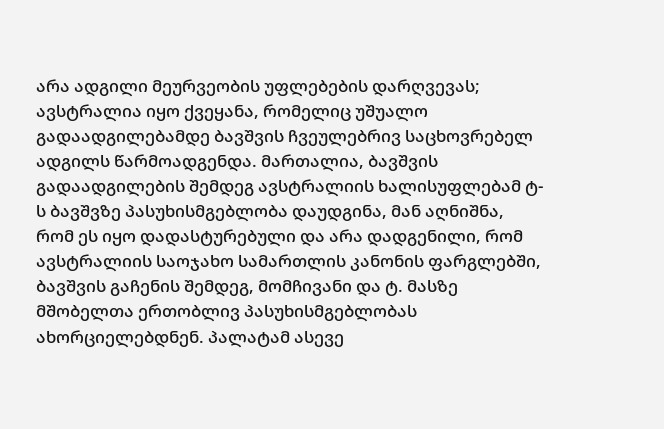არა ადგილი მეურვეობის უფლებების დარღვევას; ავსტრალია იყო ქვეყანა, რომელიც უშუალო გადაადგილებამდე ბავშვის ჩვეულებრივ საცხოვრებელ ადგილს წარმოადგენდა. მართალია, ბავშვის გადაადგილების შემდეგ ავსტრალიის ხალისუფლებამ ტ-ს ბავშვზე პასუხისმგებლობა დაუდგინა, მან აღნიშნა, რომ ეს იყო დადასტურებული და არა დადგენილი, რომ ავსტრალიის საოჯახო სამართლის კანონის ფარგლებში, ბავშვის გაჩენის შემდეგ, მომჩივანი და ტ. მასზე მშობელთა ერთობლივ პასუხისმგებლობას ახორციელებდნენ. პალატამ ასევე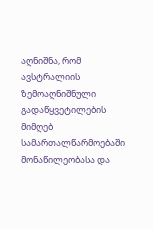აღნიშნა, რომ ავსტრალიის ზემოაღნიშნული გადაწყვეტილების მიმღებ სამართალწარმოებაში მონაწილეობასა და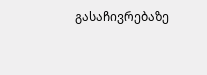გასაჩივრებაზე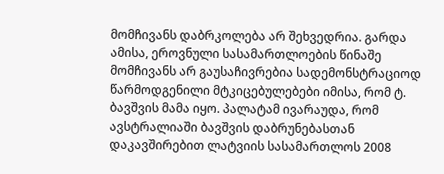მომჩივანს დაბრკოლება არ შეხვედრია. გარდა ამისა, ეროვნული სასამართლოების წინაშე მომჩივანს არ გაუსაჩივრებია სადემონსტრაციოდ წარმოდგენილი მტკიცებულებები იმისა, რომ ტ. ბავშვის მამა იყო. პალატამ ივარაუდა, რომ ავსტრალიაში ბავშვის დაბრუნებასთან დაკავშირებით ლატვიის სასამართლოს 2008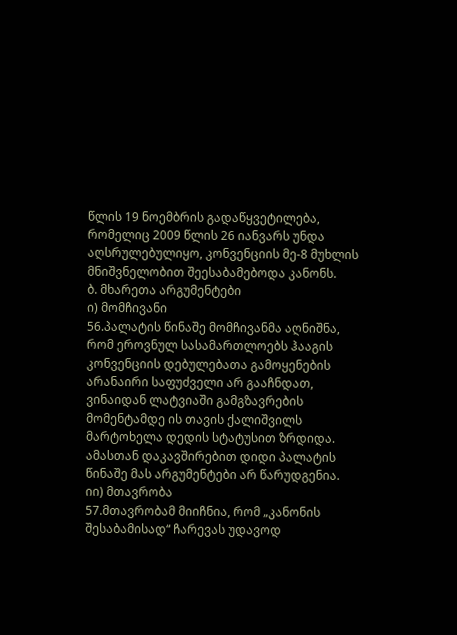წლის 19 ნოემბრის გადაწყვეტილება, რომელიც 2009 წლის 26 იანვარს უნდა აღსრულებულიყო, კონვენციის მე-8 მუხლის მნიშვნელობით შეესაბამებოდა კანონს.
ბ. მხარეთა არგუმენტები
ი) მომჩივანი
56.პალატის წინაშე მომჩივანმა აღნიშნა, რომ ეროვნულ სასამართლოებს ჰააგის კონვენციის დებულებათა გამოყენების არანაირი საფუძველი არ გააჩნდათ, ვინაიდან ლატვიაში გამგზავრების მომენტამდე ის თავის ქალიშვილს მარტოხელა დედის სტატუსით ზრდიდა. ამასთან დაკავშირებით დიდი პალატის წინაშე მას არგუმენტები არ წარუდგენია.
იი) მთავრობა
57.მთავრობამ მიიჩნია, რომ „კანონის შესაბამისად“ ჩარევას უდავოდ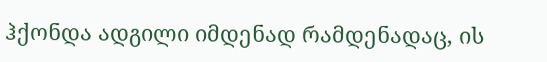ჰქონდა ადგილი იმდენად რამდენადაც, ის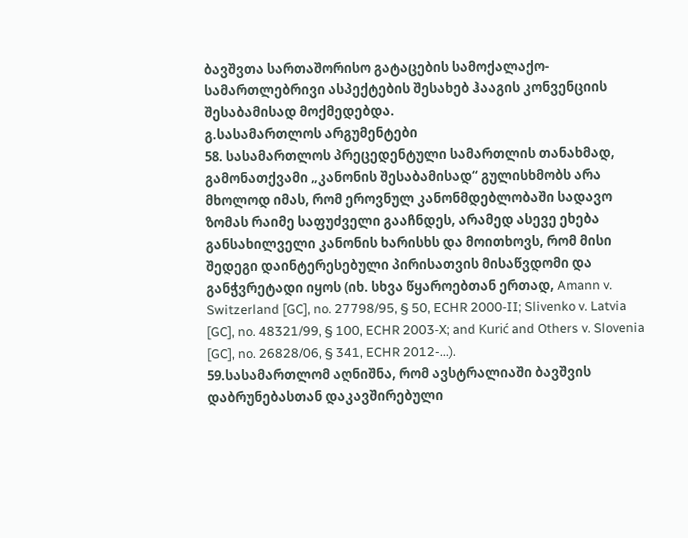ბავშვთა სართაშორისო გატაცების სამოქალაქო-სამართლებრივი ასპექტების შესახებ ჰააგის კონვენციის შესაბამისად მოქმედებდა.
გ.სასამართლოს არგუმენტები
58. სასამართლოს პრეცედენტული სამართლის თანახმად, გამონათქვამი „კანონის შესაბამისად“ გულისხმობს არა მხოლოდ იმას, რომ ეროვნულ კანონმდებლობაში სადავო ზომას რაიმე საფუძველი გააჩნდეს, არამედ ასევე ეხება განსახილველი კანონის ხარისხს და მოითხოვს, რომ მისი შედეგი დაინტერესებული პირისათვის მისაწვდომი და განჭვრეტადი იყოს (იხ. სხვა წყაროებთან ერთად, Amann v. Switzerland [GC], no. 27798/95, § 50, ECHR 2000‑II; Slivenko v. Latvia [GC], no. 48321/99, § 100, ECHR 2003‑X; and Kurić and Others v. Slovenia [GC], no. 26828/06, § 341, ECHR 2012-...).
59.სასამართლომ აღნიშნა, რომ ავსტრალიაში ბავშვის დაბრუნებასთან დაკავშირებული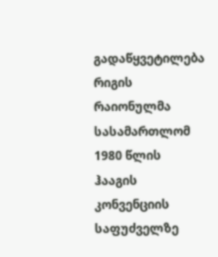გადაწყვეტილება რიგის რაიონულმა სასამართლომ 1980 წლის ჰააგის კონვენციის საფუძველზე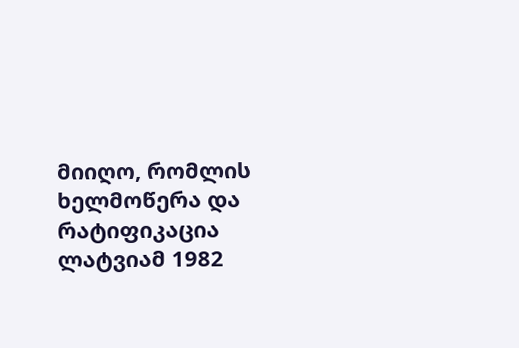მიიღო, რომლის ხელმოწერა და რატიფიკაცია ლატვიამ 1982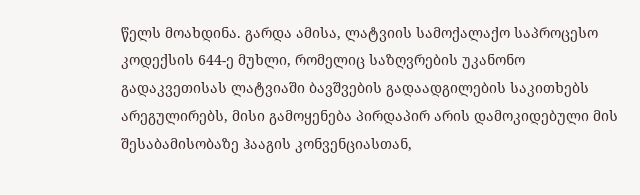წელს მოახდინა. გარდა ამისა, ლატვიის სამოქალაქო საპროცესო კოდექსის 644-ე მუხლი, რომელიც საზღვრების უკანონო გადაკვეთისას ლატვიაში ბავშვების გადაადგილების საკითხებს არეგულირებს, მისი გამოყენება პირდაპირ არის დამოკიდებული მის შესაბამისობაზე ჰააგის კონვენციასთან,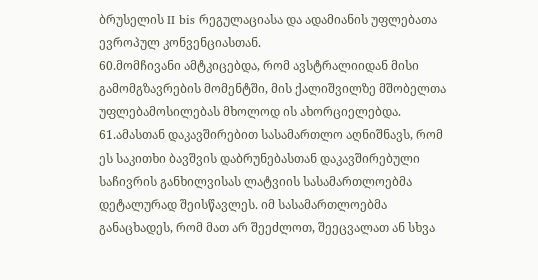ბრუსელის II bis რეგულაციასა და ადამიანის უფლებათა ევროპულ კონვენციასთან.
60.მომჩივანი ამტკიცებდა, რომ ავსტრალიიდან მისი გამომგზავრების მომენტში, მის ქალიშვილზე მშობელთა უფლებამოსილებას მხოლოდ ის ახორციელებდა.
61.ამასთან დაკავშირებით სასამართლო აღნიშნავს, რომ ეს საკითხი ბავშვის დაბრუნებასთან დაკავშირებული საჩივრის განხილვისას ლატვიის სასამართლოებმა დეტალურად შეისწავლეს. იმ სასამართლოებმა განაცხადეს, რომ მათ არ შეეძლოთ, შეეცვალათ ან სხვა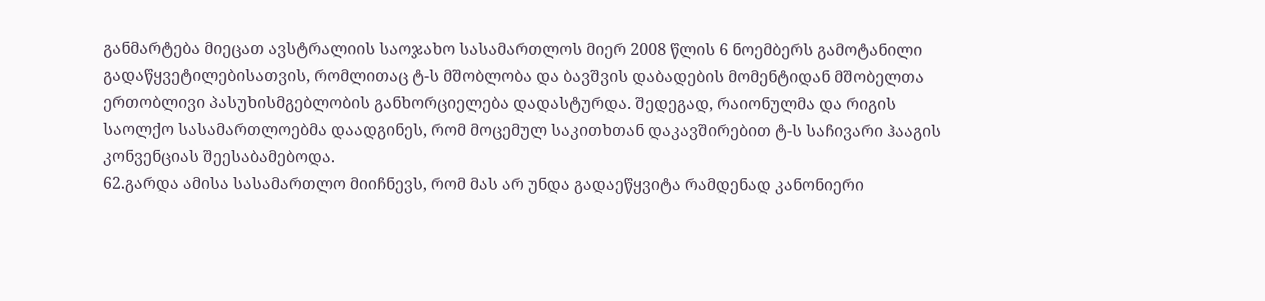განმარტება მიეცათ ავსტრალიის საოჯახო სასამართლოს მიერ 2008 წლის 6 ნოემბერს გამოტანილი გადაწყვეტილებისათვის, რომლითაც ტ-ს მშობლობა და ბავშვის დაბადების მომენტიდან მშობელთა ერთობლივი პასუხისმგებლობის განხორციელება დადასტურდა. შედეგად, რაიონულმა და რიგის საოლქო სასამართლოებმა დაადგინეს, რომ მოცემულ საკითხთან დაკავშირებით ტ-ს საჩივარი ჰააგის კონვენციას შეესაბამებოდა.
62.გარდა ამისა სასამართლო მიიჩნევს, რომ მას არ უნდა გადაეწყვიტა რამდენად კანონიერი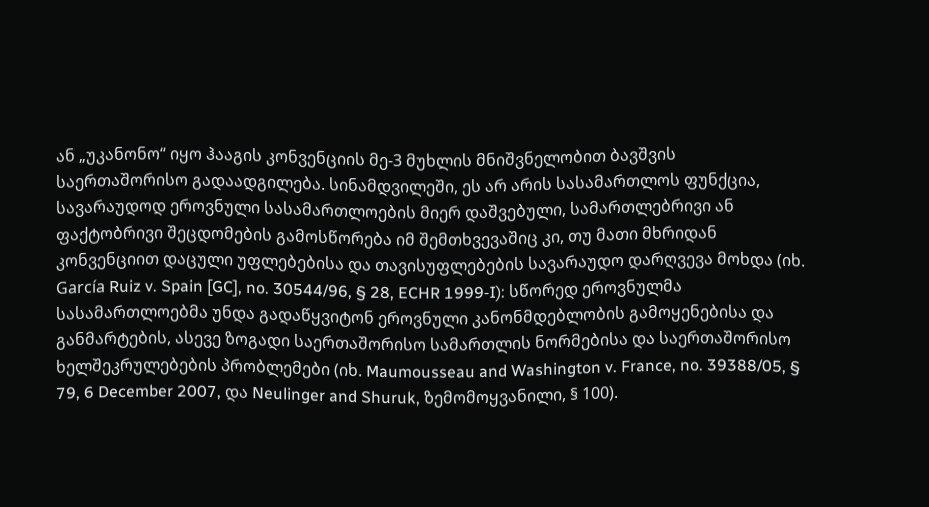ან „უკანონო“ იყო ჰააგის კონვენციის მე-3 მუხლის მნიშვნელობით ბავშვის საერთაშორისო გადაადგილება. სინამდვილეში, ეს არ არის სასამართლოს ფუნქცია, სავარაუდოდ ეროვნული სასამართლოების მიერ დაშვებული, სამართლებრივი ან ფაქტობრივი შეცდომების გამოსწორება იმ შემთხვევაშიც კი, თუ მათი მხრიდან კონვენციით დაცული უფლებებისა და თავისუფლებების სავარაუდო დარღვევა მოხდა (იხ. García Ruiz v. Spain [GC], no. 30544/96, § 28, ECHR 1999‑I): სწორედ ეროვნულმა სასამართლოებმა უნდა გადაწყვიტონ ეროვნული კანონმდებლობის გამოყენებისა და განმარტების, ასევე ზოგადი საერთაშორისო სამართლის ნორმებისა და საერთაშორისო ხელშეკრულებების პრობლემები (იხ. Maumousseau and Washington v. France, no. 39388/05, § 79, 6 December 2007, და Neulinger and Shuruk, ზემომოყვანილი, § 100).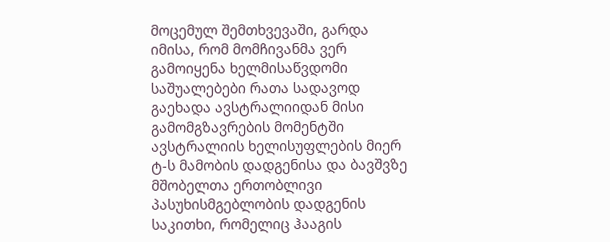მოცემულ შემთხვევაში, გარდა იმისა, რომ მომჩივანმა ვერ გამოიყენა ხელმისაწვდომი საშუალებები რათა სადავოდ გაეხადა ავსტრალიიდან მისი გამომგზავრების მომენტში ავსტრალიის ხელისუფლების მიერ ტ-ს მამობის დადგენისა და ბავშვზე მშობელთა ერთობლივი პასუხისმგებლობის დადგენის საკითხი, რომელიც ჰააგის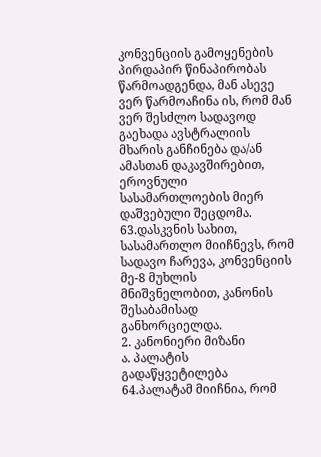კონვენციის გამოყენების პირდაპირ წინაპირობას წარმოადგენდა, მან ასევე ვერ წარმოაჩინა ის, რომ მან ვერ შესძლო სადავოდ გაეხადა ავსტრალიის მხარის განჩინება და/ან ამასთან დაკავშირებით, ეროვნული სასამართლოების მიერ დაშვებული შეცდომა.
63.დასკვნის სახით, სასამართლო მიიჩნევს, რომ სადავო ჩარევა, კონვენციის მე-8 მუხლის მნიშვნელობით, კანონის შესაბამისად განხორციელდა.
2. კანონიერი მიზანი
ა. პალატის გადაწყვეტილება
64.პალატამ მიიჩნია, რომ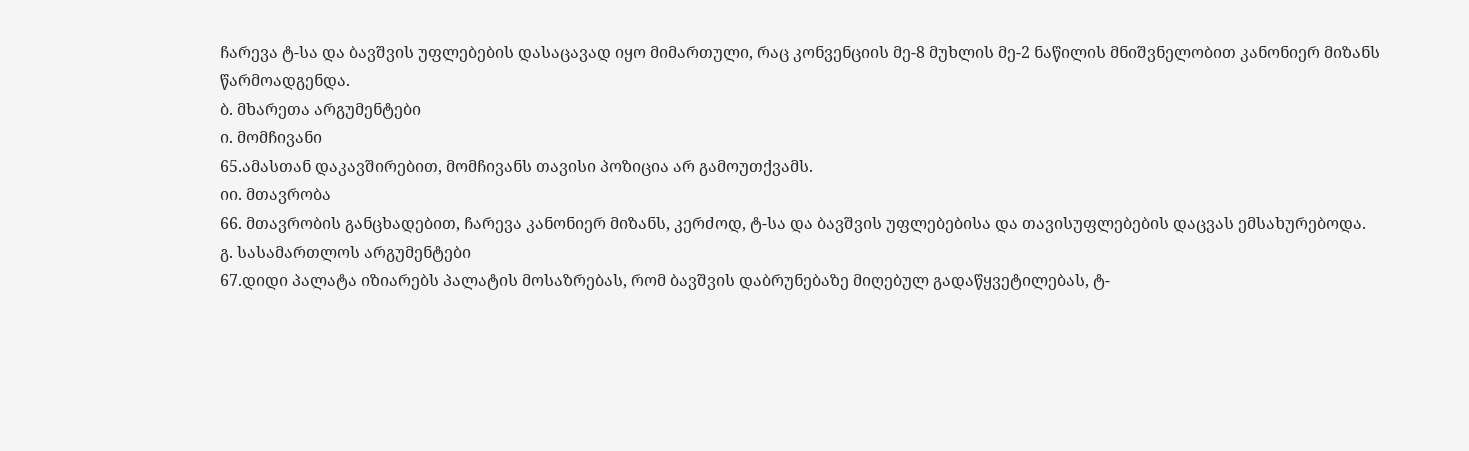ჩარევა ტ-სა და ბავშვის უფლებების დასაცავად იყო მიმართული, რაც კონვენციის მე-8 მუხლის მე-2 ნაწილის მნიშვნელობით კანონიერ მიზანს წარმოადგენდა.
ბ. მხარეთა არგუმენტები
ი. მომჩივანი
65.ამასთან დაკავშირებით, მომჩივანს თავისი პოზიცია არ გამოუთქვამს.
იი. მთავრობა
66. მთავრობის განცხადებით, ჩარევა კანონიერ მიზანს, კერძოდ, ტ-სა და ბავშვის უფლებებისა და თავისუფლებების დაცვას ემსახურებოდა.
გ. სასამართლოს არგუმენტები
67.დიდი პალატა იზიარებს პალატის მოსაზრებას, რომ ბავშვის დაბრუნებაზე მიღებულ გადაწყვეტილებას, ტ-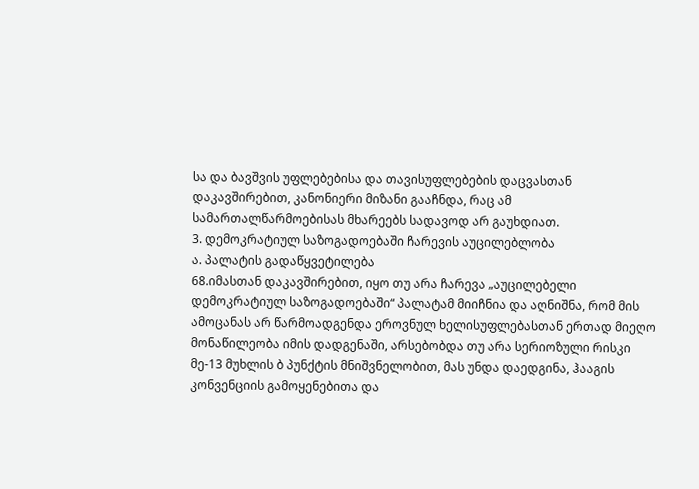სა და ბავშვის უფლებებისა და თავისუფლებების დაცვასთან დაკავშირებით, კანონიერი მიზანი გააჩნდა, რაც ამ სამართალწარმოებისას მხარეებს სადავოდ არ გაუხდიათ.
3. დემოკრატიულ საზოგადოებაში ჩარევის აუცილებლობა
ა. პალატის გადაწყვეტილება
68.იმასთან დაკავშირებით, იყო თუ არა ჩარევა „აუცილებელი დემოკრატიულ საზოგადოებაში“ პალატამ მიიჩნია და აღნიშნა, რომ მის ამოცანას არ წარმოადგენდა ეროვნულ ხელისუფლებასთან ერთად მიეღო მონაწილეობა იმის დადგენაში, არსებობდა თუ არა სერიოზული რისკი მე-13 მუხლის ბ პუნქტის მნიშვნელობით, მას უნდა დაედგინა, ჰააგის კონვენციის გამოყენებითა და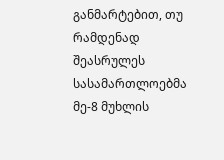განმარტებით, თუ რამდენად შეასრულეს სასამართლოებმა მე-8 მუხლის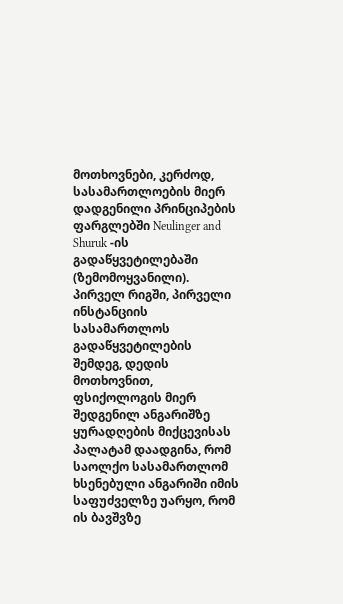მოთხოვნები, კერძოდ, სასამართლოების მიერ დადგენილი პრინციპების ფარგლებში Neulinger and Shuruk -ის გადაწყვეტილებაში (ზემომოყვანილი). პირველ რიგში, პირველი ინსტანციის სასამართლოს გადაწყვეტილების შემდეგ, დედის მოთხოვნით, ფსიქოლოგის მიერ შედგენილ ანგარიშზე ყურადღების მიქცევისას პალატამ დაადგინა, რომ საოლქო სასამართლომ ხსენებული ანგარიში იმის საფუძველზე უარყო, რომ ის ბავშვზე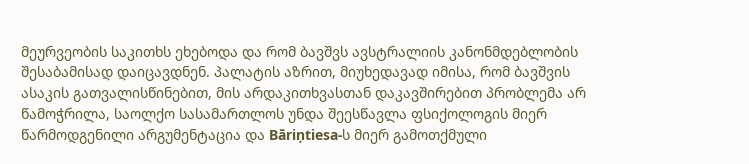მეურვეობის საკითხს ეხებოდა და რომ ბავშვს ავსტრალიის კანონმდებლობის შესაბამისად დაიცავდნენ. პალატის აზრით, მიუხედავად იმისა, რომ ბავშვის ასაკის გათვალისწინებით, მის არდაკითხვასთან დაკავშირებით პრობლემა არ წამოჭრილა, საოლქო სასამართლოს უნდა შეესწავლა ფსიქოლოგის მიერ წარმოდგენილი არგუმენტაცია და Bāriņtiesa-ს მიერ გამოთქმული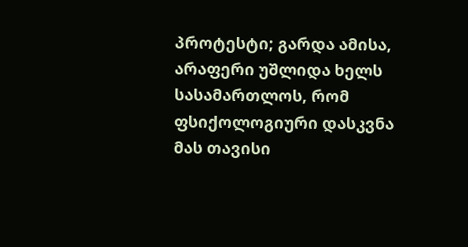პროტესტი; გარდა ამისა, არაფერი უშლიდა ხელს სასამართლოს, რომ ფსიქოლოგიური დასკვნა მას თავისი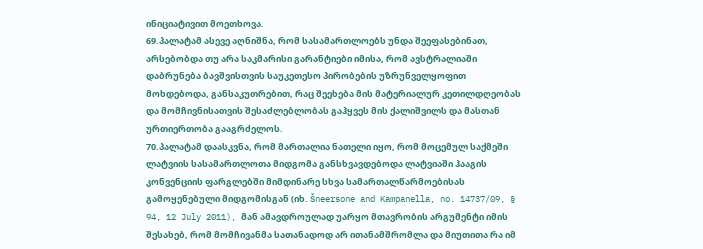ინიციატივით მოეთხოვა.
69.პალატამ ასევე აღნიშნა, რომ სასამართლოებს უნდა შეეფასებინათ, არსებობდა თუ არა საკმარისი გარანტიები იმისა, რომ ავსტრალიაში დაბრუნება ბავშვისთვის საუკეთესო პირობების უზრუნველყოფით მოხდებოდა, განსაკუთრებით, რაც შეეხება მის მატერიალურ კეთილდღეობას და მომჩივნისათვის შესაძლებლობას გაჰყვეს მის ქალიშვილს და მასთან ურთიერთობა გააგრძელოს.
70.პალატამ დაასკვნა, რომ მართალია ნათელი იყო, რომ მოცემულ საქმეში ლატვიის სასამართლოთა მიდგომა განსხვავდებოდა ლატვიაში ჰააგის კონვენციის ფარგლებში მიმდინარე სხვა სამართალწარმოებისას გამოყენებული მიდგომისგან (იხ. Šneersone and Kampanella, no. 14737/09, § 94, 12 July 2011), მან ამავდროულად უარყო მთავრობის არგუმენტი იმის შესახებ, რომ მომჩივანმა სათანადოდ არ ითანამშრომლა და მიუთითა რა იმ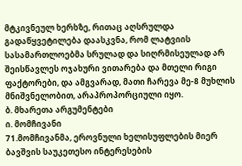მტკივნეულ ხერხზე, რითაც აღსრულდა გადაწყვეტილება დაასკვნა, რომ ლატვიის სასამართლოებმა სრულად და სიღრმისეულად არ შეისწავლეს ოჯახური ვითარება და მთელი რიგი ფაქტორები, და ამგვარად, მათი ჩარევა მე-8 მუხლის მნიშვნელობით, არაპროპორციული იყო.
ბ. მხარეთა არგუმენტები
ი. მომჩივანი
71.მომჩივანმა, ეროვნული ხელისუფლების მიერ ბავშვის საუკეთესო ინტერესების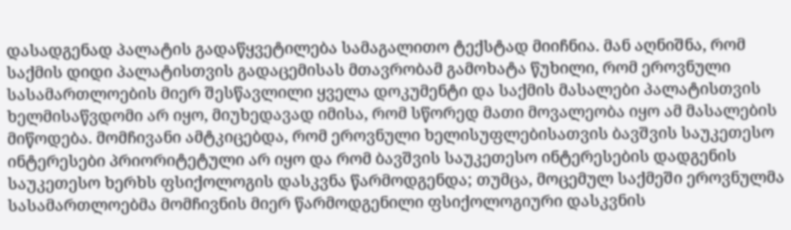დასადგენად პალატის გადაწყვეტილება სამაგალითო ტექსტად მიიჩნია. მან აღნიშნა, რომ საქმის დიდი პალატისთვის გადაცემისას მთავრობამ გამოხატა წუხილი, რომ ეროვნული სასამართლოების მიერ შესწავლილი ყველა დოკუმენტი და საქმის მასალები პალატისთვის ხელმისაწვდომი არ იყო, მიუხედავად იმისა, რომ სწორედ მათი მოვალეობა იყო ამ მასალების მიწოდება. მომჩივანი ამტკიცებდა, რომ ეროვნული ხელისუფლებისათვის ბავშვის საუკეთესო ინტერესები პრიორიტეტული არ იყო და რომ ბავშვის საუკეთესო ინტერესების დადგენის საუკეთესო ხერხს ფსიქოლოგის დასკვნა წარმოდგენდა; თუმცა, მოცემულ საქმეში ეროვნულმა სასამართლოებმა მომჩივნის მიერ წარმოდგენილი ფსიქოლოგიური დასკვნის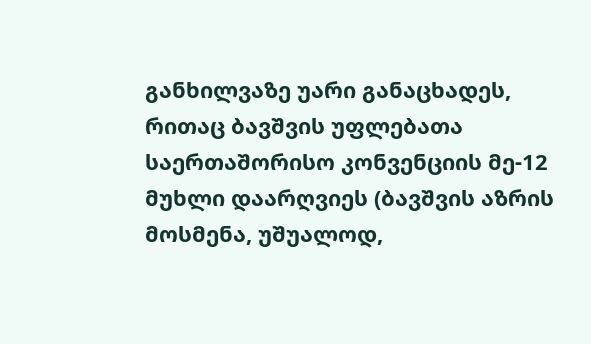განხილვაზე უარი განაცხადეს, რითაც ბავშვის უფლებათა საერთაშორისო კონვენციის მე-12 მუხლი დაარღვიეს (ბავშვის აზრის მოსმენა, უშუალოდ,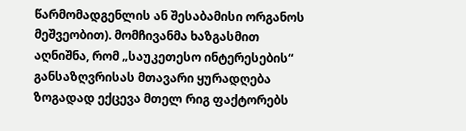წარმომადგენლის ან შესაბამისი ორგანოს მეშვეობით). მომჩივანმა ხაზგასმით აღნიშნა, რომ „საუკეთესო ინტერესების“ განსაზღვრისას მთავარი ყურადღება ზოგადად ექცევა მთელ რიგ ფაქტორებს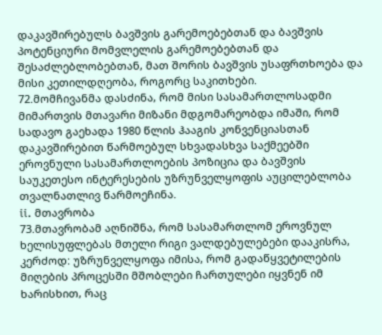დაკავშირებულს ბავშვის გარემოებებთან და ბავშვის პოტენციური მომვლელის გარემოებებთან და შესაძლებლობებთან, მათ შორის ბავშვის უსაფრთხოება და მისი კეთილდღეობა, როგორც საკითხები.
72.მომჩივანმა დასძინა, რომ მისი სასამართლოსადმი მიმართვის მთავარი მიზანი მდგომარეობდა იმაში, რომ სადავო გაეხადა 1980 წლის ჰააგის კონვენციასთან დაკავშირებით წარმოებულ სხვადასხვა საქმეებში ეროვნული სასამართლოების პოზიცია და ბავშვის საუკეთესო ინტერესების უზრუნველყოფის აუცილებლობა თვალნათლივ წარმოეჩინა.
ii. მთავრობა
73.მთავრობამ აღნიშნა, რომ სასამართლომ ეროვნულ ხელისუფლებას მთელი რიგი ვალდებულებები დააკისრა, კერძოდ: უზრუნველყოფა იმისა, რომ გადაწყვეტილების მიღების პროცესში მშობლები ჩართულები იყვნენ იმ ხარისხით, რაც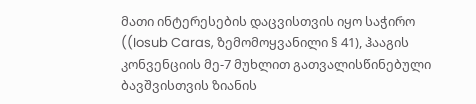მათი ინტერესების დაცვისთვის იყო საჭირო ((Iosub Caras, ზემომოყვანილი § 41), ჰააგის კონვენციის მე-7 მუხლით გათვალისწინებული ბავშვისთვის ზიანის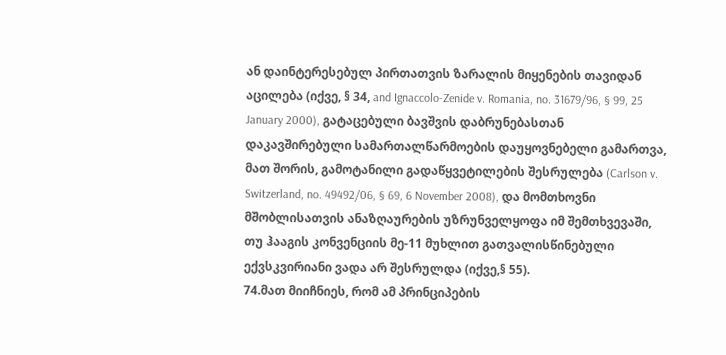ან დაინტერესებულ პირთათვის ზარალის მიყენების თავიდან აცილება (იქვე, § 34, and Ignaccolo-Zenide v. Romania, no. 31679/96, § 99, 25 January 2000), გატაცებული ბავშვის დაბრუნებასთან დაკავშირებული სამართალწარმოების დაუყოვნებელი გამართვა, მათ შორის, გამოტანილი გადაწყვეტილების შესრულება (Carlson v. Switzerland, no. 49492/06, § 69, 6 November 2008), და მომთხოვნი მშობლისათვის ანაზღაურების უზრუნველყოფა იმ შემთხვევაში, თუ ჰააგის კონვენციის მე-11 მუხლით გათვალისწინებული ექვსკვირიანი ვადა არ შესრულდა (იქვე,§ 55).
74.მათ მიიჩნიეს, რომ ამ პრინციპების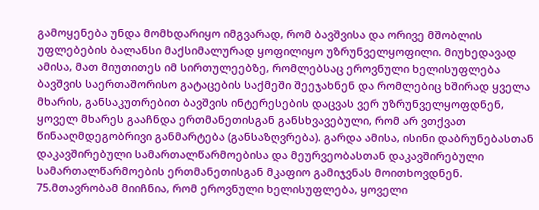გამოყენება უნდა მომხდარიყო იმგვარად, რომ ბავშვისა და ორივე მშობლის უფლებების ბალანსი მაქსიმალურად ყოფილიყო უზრუნველყოფილი. მიუხედავად ამისა, მათ მიუთითეს იმ სირთულეებზე, რომლებსაც ეროვნული ხელისუფლება ბავშვის საერთაშორისო გატაცების საქმეში შეეჯახნენ და რომლებიც ხშირად ყველა მხარის, განსაკუთრებით ბავშვის ინტერესების დაცვას ვერ უზრუნველყოფდნენ, ყოველ მხარეს გააჩნდა ერთმანეთისგან განსხვავებული, რომ არ ვთქვათ წინააღმდეგობრივი განმარტება (განსაზღვრება). გარდა ამისა, ისინი დაბრუნებასთან დაკავშირებული სამართალწარმოებისა და მეურვეობასთან დაკავშირებული სამართალწარმოების ერთმანეთისგან მკაფიო გამიჯვნას მოითხოვდნენ.
75.მთავრობამ მიიჩნია, რომ ეროვნული ხელისუფლება, ყოველი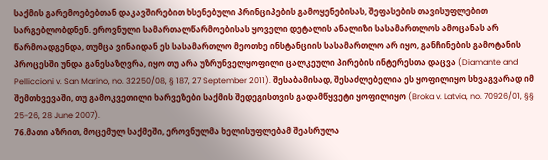საქმის გარემოებებთან დაკავშირებით ხსენებული პრინციპების გამოყენებისას, შეფასების თავისუფლებით სარგებლობდნენ. ეროვნული სამართალწარმოებისას ყოველი დეტალის ანალიზი სასამართლოს ამოცანას არ წარმოადგენდა, თუმცა ვინაიდან ეს სასამართლო მეოთხე ინსტანციის სასამართლო არ იყო, განჩინების გამოტანის პროცესში უნდა განესაზღვრა, იყო თუ არა უზრუნველყოფილი ცალკეული პირების ინტერესთა დაცვა (Diamante and Pelliccioni v. San Marino, no. 32250/08, § 187, 27 September 2011). შესაბამისად, შესაძლებელია ეს ყოფილიყო სხვაგვარად იმ შემთხვევაში, თუ გამოკვეთილი ხარვეზები საქმის შედეგისთვის გადამწყვეტი ყოფილიყო (Broka v. Latvia, no. 70926/01, §§ 25-26, 28 June 2007).
76.მათი აზრით, მოცემულ საქმეში, ეროვნულმა ხელისუფლებამ შეასრულა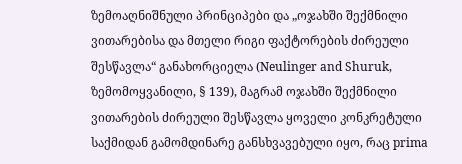ზემოაღნიშნული პრინციპები და „ოჯახში შექმნილი ვითარებისა და მთელი რიგი ფაქტორების ძირეული შესწავლა“ განახორციელა (Neulinger and Shuruk, ზემომოყვანილი, § 139), მაგრამ ოჯახში შექმნილი ვითარების ძირეული შესწავლა ყოველი კონკრეტული საქმიდან გამომდინარე განსხვავებული იყო, რაც prima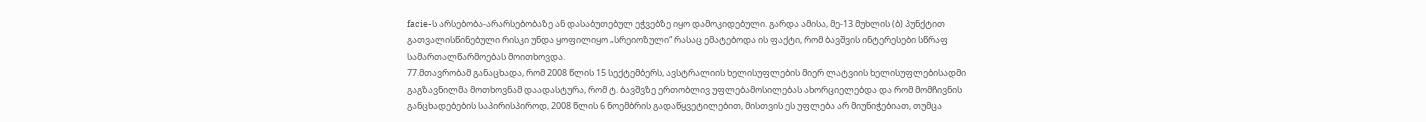facie-ს არსებობა-არარსებობაზე ან დასაბუთებულ ეჭვებზე იყო დამოკიდებული. გარდა ამისა, მე-13 მუხლის (ბ) პუნქტით გათვალისწინებული რისკი უნდა ყოფილიყო „სრეიოზული“ რასაც ემატებოდა ის ფაქტი, რომ ბავშვის ინტერესები სწრაფ სამართალწარმოებას მოითხოვდა.
77.მთავრობამ განაცხადა, რომ 2008 წლის 15 სექტემბერს, ავსტრალიის ხელისუფლების მიერ ლატვიის ხელისუფლებისადმი გაგზავნილმა მოთხოვნამ დაადასტურა, რომ ტ. ბავშვზე ერთობლივ უფლებამოსილებას ახორციელებდა და რომ მომჩივნის განცხადებების საპირისპიროდ, 2008 წლის 6 ნოემბრის გადაწყვეტილებით, მისთვის ეს უფლება არ მიუნიჭებიათ, თუმცა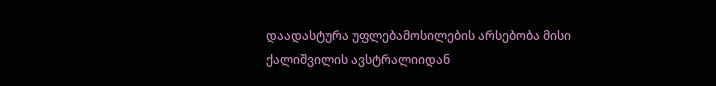დაადასტურა უფლებამოსილების არსებობა მისი ქალიშვილის ავსტრალიიდან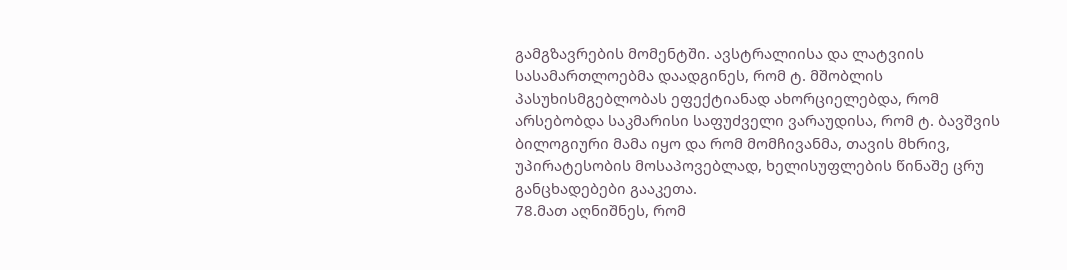გამგზავრების მომენტში. ავსტრალიისა და ლატვიის სასამართლოებმა დაადგინეს, რომ ტ. მშობლის პასუხისმგებლობას ეფექტიანად ახორციელებდა, რომ არსებობდა საკმარისი საფუძველი ვარაუდისა, რომ ტ. ბავშვის ბილოგიური მამა იყო და რომ მომჩივანმა, თავის მხრივ, უპირატესობის მოსაპოვებლად, ხელისუფლების წინაშე ცრუ განცხადებები გააკეთა.
78.მათ აღნიშნეს, რომ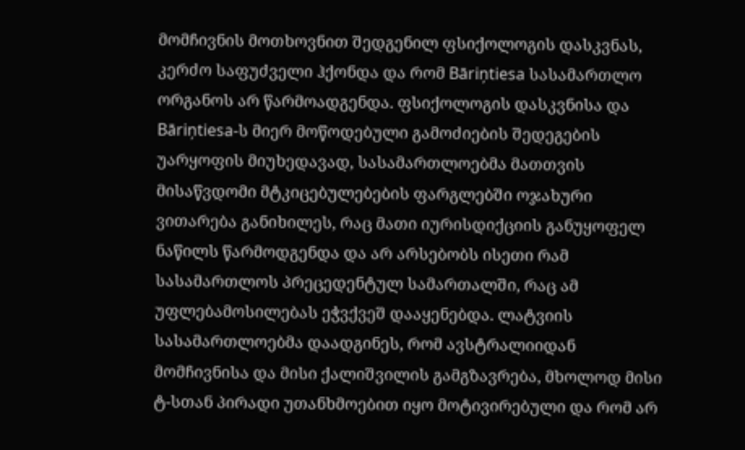მომჩივნის მოთხოვნით შედგენილ ფსიქოლოგის დასკვნას, კერძო საფუძველი ჰქონდა და რომ Bāriņtiesa სასამართლო ორგანოს არ წარმოადგენდა. ფსიქოლოგის დასკვნისა და Bāriņtiesa-ს მიერ მოწოდებული გამოძიების შედეგების უარყოფის მიუხედავად, სასამართლოებმა მათთვის მისაწვდომი მტკიცებულებების ფარგლებში ოჯახური ვითარება განიხილეს, რაც მათი იურისდიქციის განუყოფელ ნაწილს წარმოდგენდა და არ არსებობს ისეთი რამ სასამართლოს პრეცედენტულ სამართალში, რაც ამ უფლებამოსილებას ეჭვქვეშ დააყენებდა. ლატვიის სასამართლოებმა დაადგინეს, რომ ავსტრალიიდან მომჩივნისა და მისი ქალიშვილის გამგზავრება, მხოლოდ მისი ტ-სთან პირადი უთანხმოებით იყო მოტივირებული და რომ არ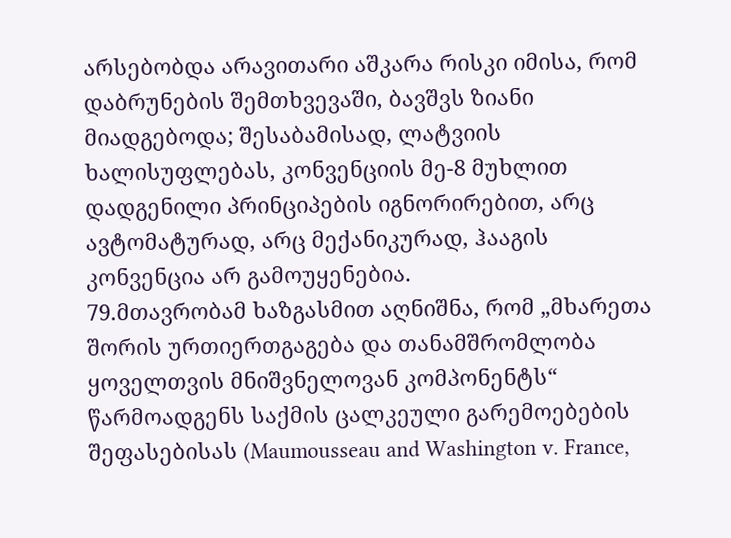არსებობდა არავითარი აშკარა რისკი იმისა, რომ დაბრუნების შემთხვევაში, ბავშვს ზიანი მიადგებოდა; შესაბამისად, ლატვიის ხალისუფლებას, კონვენციის მე-8 მუხლით დადგენილი პრინციპების იგნორირებით, არც ავტომატურად, არც მექანიკურად, ჰააგის კონვენცია არ გამოუყენებია.
79.მთავრობამ ხაზგასმით აღნიშნა, რომ „მხარეთა შორის ურთიერთგაგება და თანამშრომლობა ყოველთვის მნიშვნელოვან კომპონენტს“ წარმოადგენს საქმის ცალკეული გარემოებების შეფასებისას (Maumousseau and Washington v. France,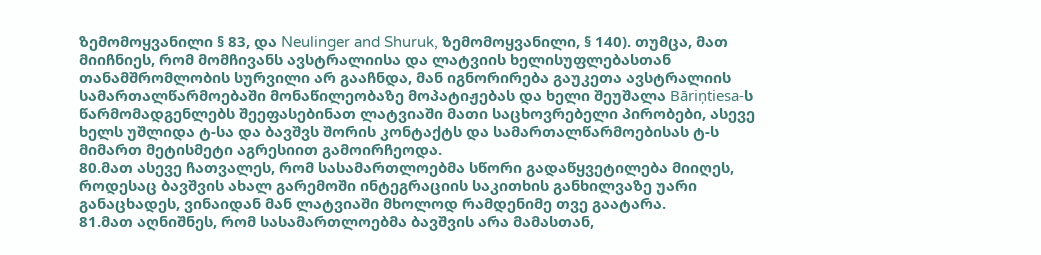ზემომოყვანილი § 83, და Neulinger and Shuruk, ზემომოყვანილი, § 140). თუმცა, მათ მიიჩნიეს, რომ მომჩივანს ავსტრალიისა და ლატვიის ხელისუფლებასთან თანამშრომლობის სურვილი არ გააჩნდა, მან იგნორირება გაუკეთა ავსტრალიის სამართალწარმოებაში მონაწილეობაზე მოპატიჟებას და ხელი შეუშალა Bāriņtiesa-ს წარმომადგენლებს შეეფასებინათ ლატვიაში მათი საცხოვრებელი პირობები, ასევე ხელს უშლიდა ტ-სა და ბავშვს შორის კონტაქტს და სამართალწარმოებისას ტ-ს მიმართ მეტისმეტი აგრესიით გამოირჩეოდა.
80.მათ ასევე ჩათვალეს, რომ სასამართლოებმა სწორი გადაწყვეტილება მიიღეს, როდესაც ბავშვის ახალ გარემოში ინტეგრაციის საკითხის განხილვაზე უარი განაცხადეს, ვინაიდან მან ლატვიაში მხოლოდ რამდენიმე თვე გაატარა.
81.მათ აღნიშნეს, რომ სასამართლოებმა ბავშვის არა მამასთან,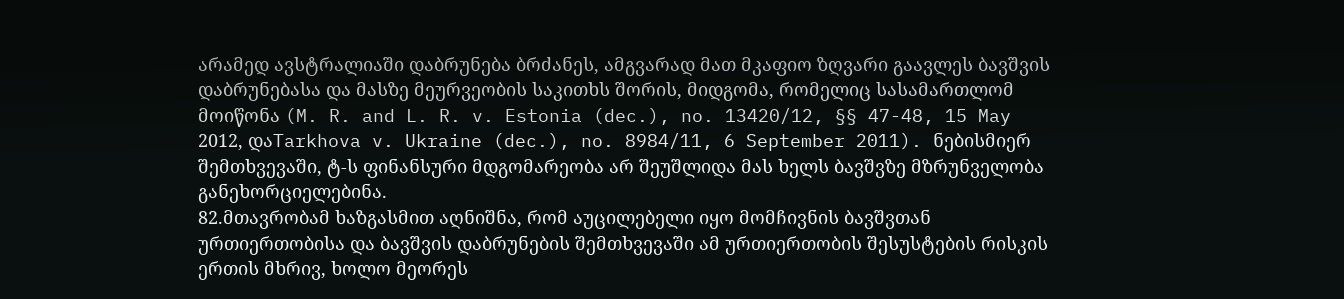არამედ ავსტრალიაში დაბრუნება ბრძანეს, ამგვარად მათ მკაფიო ზღვარი გაავლეს ბავშვის დაბრუნებასა და მასზე მეურვეობის საკითხს შორის, მიდგომა, რომელიც სასამართლომ მოიწონა (M. R. and L. R. v. Estonia (dec.), no. 13420/12, §§ 47-48, 15 May 2012, დაTarkhova v. Ukraine (dec.), no. 8984/11, 6 September 2011). ნებისმიერ შემთხვევაში, ტ-ს ფინანსური მდგომარეობა არ შეუშლიდა მას ხელს ბავშვზე მზრუნველობა განეხორციელებინა.
82.მთავრობამ ხაზგასმით აღნიშნა, რომ აუცილებელი იყო მომჩივნის ბავშვთან ურთიერთობისა და ბავშვის დაბრუნების შემთხვევაში ამ ურთიერთობის შესუსტების რისკის ერთის მხრივ, ხოლო მეორეს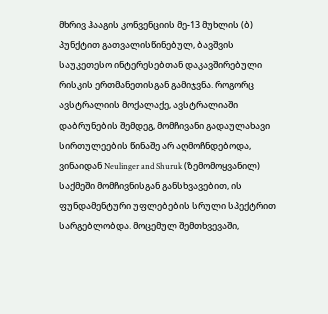მხრივ ჰააგის კონვენციის მე-13 მუხლის (ბ) პუნქტით გათვალისწინებულ, ბავშვის საუკეთესო ინტერესებთან დაკავშირებული რისკის ერთმანეთისგან გამიჯვნა. როგორც ავსტრალიის მოქალაქე, ავსტრალიაში დაბრუნების შემდეგ, მომჩივანი გადაულახავი სირთულეების წინაშე არ აღმოჩნდებოდა, ვინაიდან Neulinger and Shuruk (ზემომოყვანილ) საქმეში მომჩივნისგან განსხვავებით, ის ფუნდამენტური უფლებების სრული სპექტრით სარგებლობდა. მოცემულ შემთხვევაში,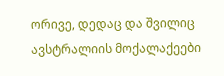ორივე, დედაც და შვილიც ავსტრალიის მოქალაქეები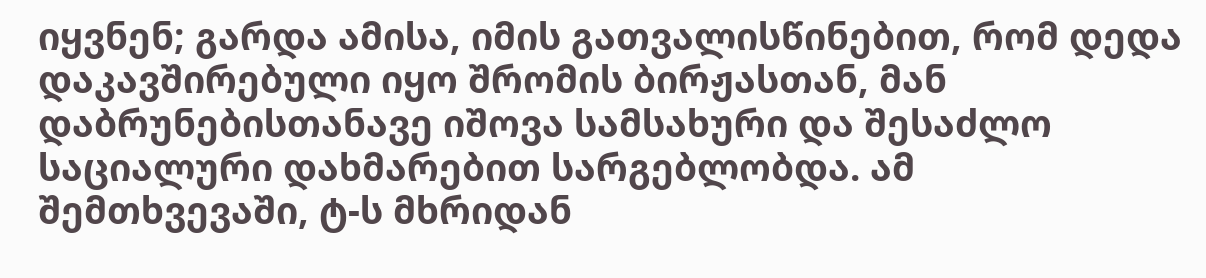იყვნენ; გარდა ამისა, იმის გათვალისწინებით, რომ დედა დაკავშირებული იყო შრომის ბირჟასთან, მან დაბრუნებისთანავე იშოვა სამსახური და შესაძლო საციალური დახმარებით სარგებლობდა. ამ შემთხვევაში, ტ-ს მხრიდან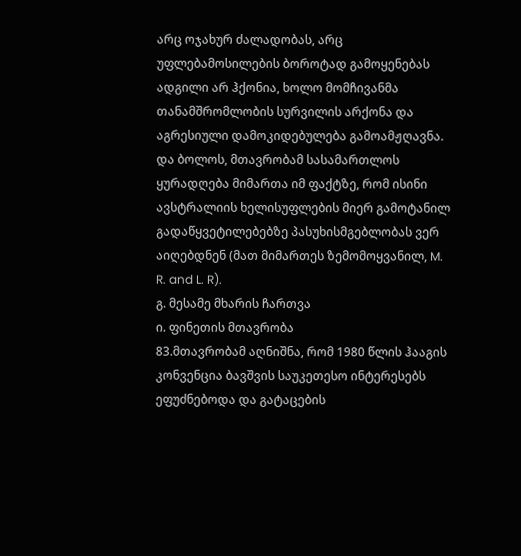არც ოჯახურ ძალადობას, არც უფლებამოსილების ბოროტად გამოყენებას ადგილი არ ჰქონია, ხოლო მომჩივანმა თანამშრომლობის სურვილის არქონა და აგრესიული დამოკიდებულება გამოამჟღავნა. და ბოლოს, მთავრობამ სასამართლოს ყურადღება მიმართა იმ ფაქტზე, რომ ისინი ავსტრალიის ხელისუფლების მიერ გამოტანილ გადაწყვეტილებებზე პასუხისმგებლობას ვერ აიღებდნენ (მათ მიმართეს ზემომოყვანილ, M. R. and L. R).
გ. მესამე მხარის ჩართვა
ი. ფინეთის მთავრობა
83.მთავრობამ აღნიშნა, რომ 1980 წლის ჰააგის კონვენცია ბავშვის საუკეთესო ინტერესებს ეფუძნებოდა და გატაცების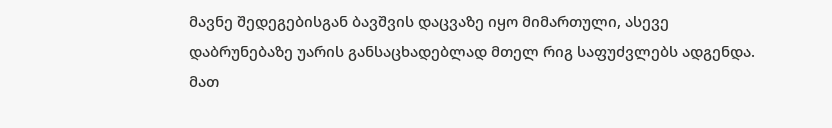მავნე შედეგებისგან ბავშვის დაცვაზე იყო მიმართული, ასევე დაბრუნებაზე უარის განსაცხადებლად მთელ რიგ საფუძვლებს ადგენდა. მათ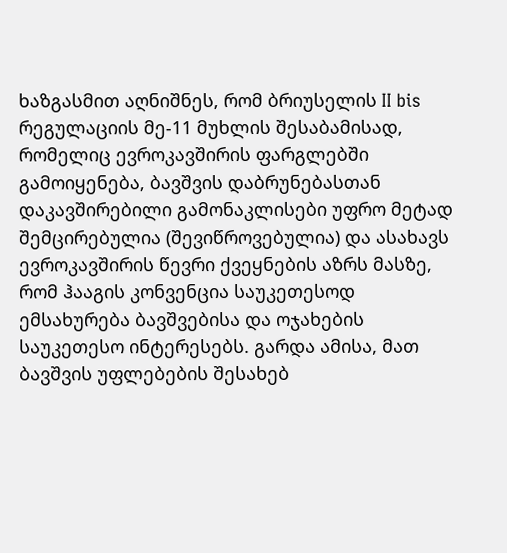ხაზგასმით აღნიშნეს, რომ ბრიუსელის II bis რეგულაციის მე-11 მუხლის შესაბამისად, რომელიც ევროკავშირის ფარგლებში გამოიყენება, ბავშვის დაბრუნებასთან დაკავშირებილი გამონაკლისები უფრო მეტად შემცირებულია (შევიწროვებულია) და ასახავს ევროკავშირის წევრი ქვეყნების აზრს მასზე, რომ ჰააგის კონვენცია საუკეთესოდ ემსახურება ბავშვებისა და ოჯახების საუკეთესო ინტერესებს. გარდა ამისა, მათ ბავშვის უფლებების შესახებ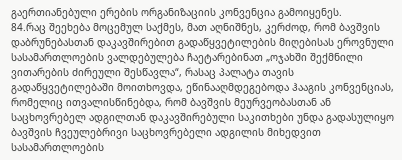გაერთიანებული ერების ორგანიზაციის კონვენცია გამოიყენეს.
84.რაც შეეხება მოცემულ საქმეს, მათ აღნიშნეს, კერძოდ, რომ ბავშვის დაბრუნებასთან დაკავშირებით გადაწყვეტილების მიღებისას ეროვნული სასამართლოების ვალდებულება ჩაეტარებინათ „ოჯახში შექმნილი ვითარების ძირეული შესწავლა“, რასაც პალატა თავის გადაწყვეტილებაში მოითხოვდა, ეწინააღმდეგებოდა ჰააგის კონვენციას, რომელიც ითვალისწინებდა, რომ ბავშვის მეურვეობასთან ან საცხოვრებელ ადგილთან დაკავშირებული საკითხები უნდა გადასულიყო ბავშვის ჩვეულებრივი საცხოვრებელი ადგილის მიხედვით სასამართლოების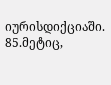იურისდიქციაში.
85.მეტიც,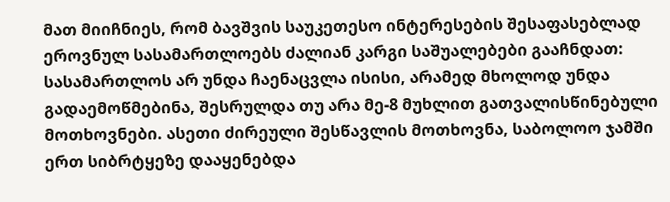მათ მიიჩნიეს, რომ ბავშვის საუკეთესო ინტერესების შესაფასებლად ეროვნულ სასამართლოებს ძალიან კარგი საშუალებები გააჩნდათ: სასამართლოს არ უნდა ჩაენაცვლა ისისი, არამედ მხოლოდ უნდა გადაემოწმებინა, შესრულდა თუ არა მე-8 მუხლით გათვალისწინებული მოთხოვნები. ასეთი ძირეული შესწავლის მოთხოვნა, საბოლოო ჯამში ერთ სიბრტყეზე დააყენებდა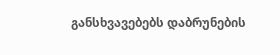განსხვავებებს დაბრუნების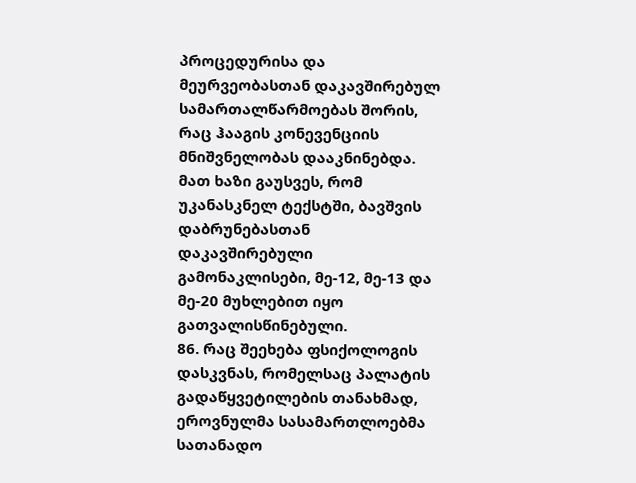პროცედურისა და მეურვეობასთან დაკავშირებულ სამართალწარმოებას შორის, რაც ჰააგის კონევენციის მნიშვნელობას დააკნინებდა. მათ ხაზი გაუსვეს, რომ უკანასკნელ ტექსტში, ბავშვის დაბრუნებასთან დაკავშირებული გამონაკლისები, მე-12, მე-13 და მე-20 მუხლებით იყო გათვალისწინებული.
86. რაც შეეხება ფსიქოლოგის დასკვნას, რომელსაც პალატის გადაწყვეტილების თანახმად, ეროვნულმა სასამართლოებმა სათანადო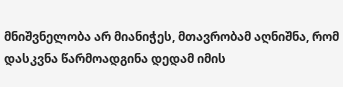მნიშვნელობა არ მიანიჭეს, მთავრობამ აღნიშნა, რომ დასკვნა წარმოადგინა დედამ იმის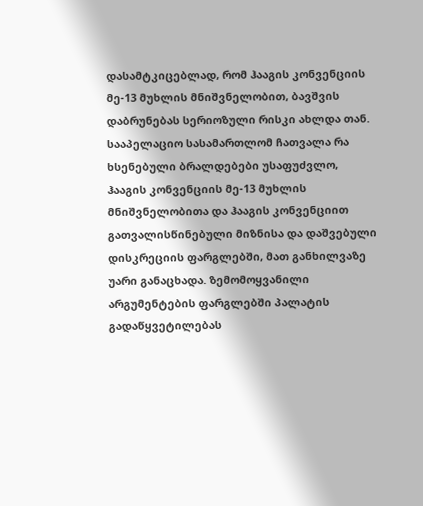დასამტკიცებლად, რომ ჰააგის კონვენციის მე-13 მუხლის მნიშვნელობით, ბავშვის დაბრუნებას სერიოზული რისკი ახლდა თან. სააპელაციო სასამართლომ ჩათვალა რა ხსენებული ბრალდებები უსაფუძვლო, ჰააგის კონვენციის მე-13 მუხლის მნიშვნელობითა და ჰააგის კონვენციით გათვალისწინებული მიზნისა და დაშვებული დისკრეციის ფარგლებში, მათ განხილვაზე უარი განაცხადა. ზემომოყვანილი არგუმენტების ფარგლებში პალატის გადაწყვეტილებას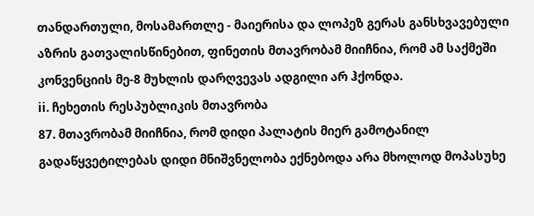თანდართული, მოსამართლე - მაიერისა და ლოპეზ გერას განსხვავებული აზრის გათვალისწინებით, ფინეთის მთავრობამ მიიჩნია, რომ ამ საქმეში კონვენციის მე-8 მუხლის დარღვევას ადგილი არ ჰქონდა.
ii. ჩეხეთის რესპუბლიკის მთავრობა
87. მთავრობამ მიიჩნია, რომ დიდი პალატის მიერ გამოტანილ გადაწყვეტილებას დიდი მნიშვნელობა ექნებოდა არა მხოლოდ მოპასუხე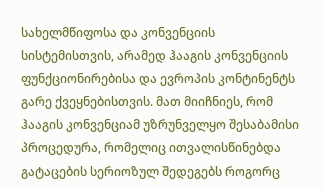სახელმწიფოსა და კონვენციის სისტემისთვის, არამედ ჰააგის კონვენციის ფუნქციონირებისა და ევროპის კონტინენტს გარე ქვეყნებისთვის. მათ მიიჩნიეს, რომ ჰააგის კონვენციამ უზრუნველყო შესაბამისი პროცედურა, რომელიც ითვალისწინებდა გატაცების სერიოზულ შედეგებს როგორც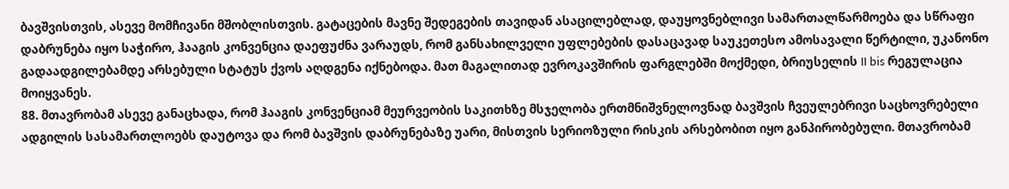ბავშვისთვის, ასევე მომჩივანი მშობლისთვის. გატაცების მავნე შედეგების თავიდან ასაცილებლად, დაუყოვნებლივი სამართალწარმოება და სწრაფი დაბრუნება იყო საჭირო, ჰააგის კონვენცია დაეფუძნა ვარაუდს, რომ განსახილველი უფლებების დასაცავად საუკეთესო ამოსავალი წერტილი, უკანონო გადაადგილებამდე არსებული სტატუს ქვოს აღდგენა იქნებოდა. მათ მაგალითად ევროკავშირის ფარგლებში მოქმედი, ბრიუსელის II bis რეგულაცია მოიყვანეს.
88. მთავრობამ ასევე განაცხადა, რომ ჰააგის კონვენციამ მეურვეობის საკითხზე მსჯელობა ერთმნიშვნელოვნად ბავშვის ჩვეულებრივი საცხოვრებელი ადგილის სასამართლოებს დაუტოვა და რომ ბავშვის დაბრუნებაზე უარი, მისთვის სერიოზული რისკის არსებობით იყო განპირობებული. მთავრობამ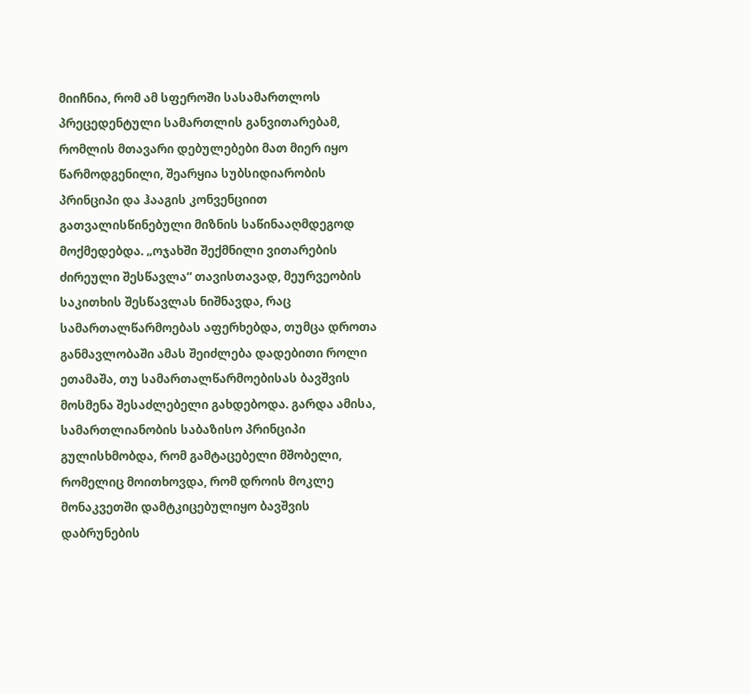მიიჩნია, რომ ამ სფეროში სასამართლოს პრეცედენტული სამართლის განვითარებამ, რომლის მთავარი დებულებები მათ მიერ იყო წარმოდგენილი, შეარყია სუბსიდიარობის პრინციპი და ჰააგის კონვენციით გათვალისწინებული მიზნის საწინააღმდეგოდ მოქმედებდა. „ოჯახში შექმნილი ვითარების ძირეული შესწავლა“ თავისთავად, მეურვეობის საკითხის შესწავლას ნიშნავდა, რაც სამართალწარმოებას აფერხებდა, თუმცა დროთა განმავლობაში ამას შეიძლება დადებითი როლი ეთამაშა, თუ სამართალწარმოებისას ბავშვის მოსმენა შესაძლებელი გახდებოდა. გარდა ამისა, სამართლიანობის საბაზისო პრინციპი გულისხმობდა, რომ გამტაცებელი მშობელი, რომელიც მოითხოვდა, რომ დროის მოკლე მონაკვეთში დამტკიცებულიყო ბავშვის დაბრუნების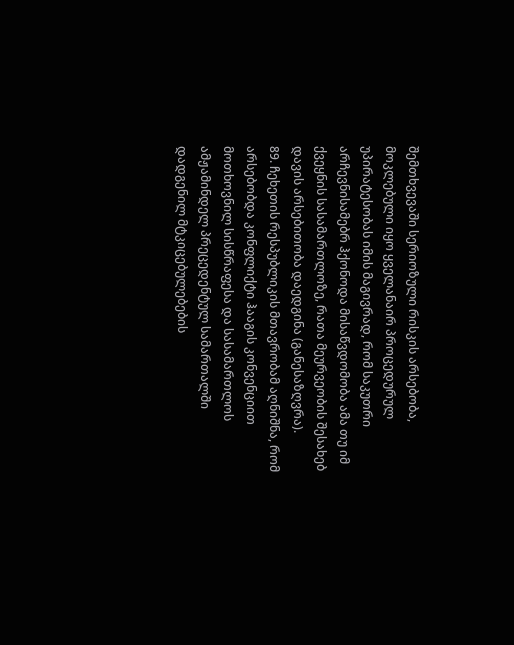შემთხვევაში სერიოზული რისკის არსებობა, მოკლებული იყო ყველანაირ პროცედურულ უპირატესობას იმის მაგივრად, რომ საკუთრი არჩევნისამებრ ჰქონოდა მისაწვდომობა ამა თუ იმ ქვეყნის სასამართლოზე, რათა მეურვეობის შესახებ დავის არსებითობა დაედგინა (განესაზღვრა).
89. ჩეხეთის რესპუბლიკის მთავრობამ აღნიშნა, რომ არსებობდა კონფლიქტი ჰააგის კონვენციით მოთხოვნილ სისწრაფესა და სასამართლოს ამჟამინდელ პრეცედენტულ სამართალში დადგენილ მტკიცებულებების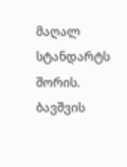მაღალ სტანდარტს შორის. ბავშვის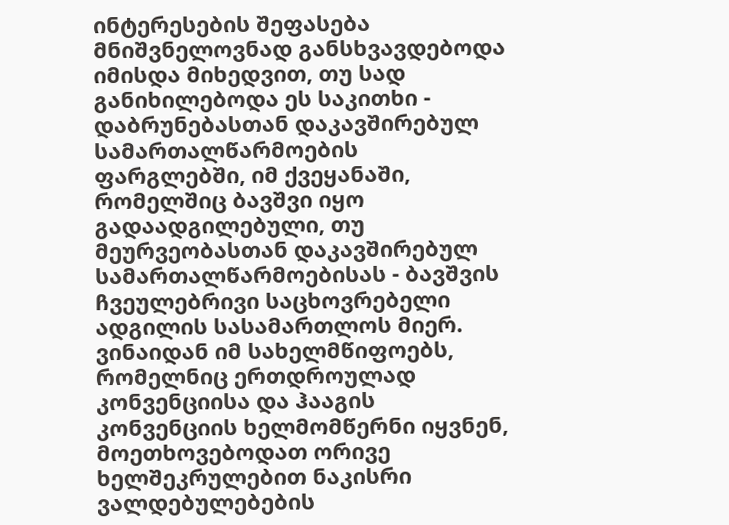ინტერესების შეფასება მნიშვნელოვნად განსხვავდებოდა იმისდა მიხედვით, თუ სად განიხილებოდა ეს საკითხი - დაბრუნებასთან დაკავშირებულ სამართალწარმოების ფარგლებში, იმ ქვეყანაში, რომელშიც ბავშვი იყო გადაადგილებული, თუ მეურვეობასთან დაკავშირებულ სამართალწარმოებისას - ბავშვის ჩვეულებრივი საცხოვრებელი ადგილის სასამართლოს მიერ. ვინაიდან იმ სახელმწიფოებს, რომელნიც ერთდროულად კონვენციისა და ჰააგის კონვენციის ხელმომწერნი იყვნენ, მოეთხოვებოდათ ორივე ხელშეკრულებით ნაკისრი ვალდებულებების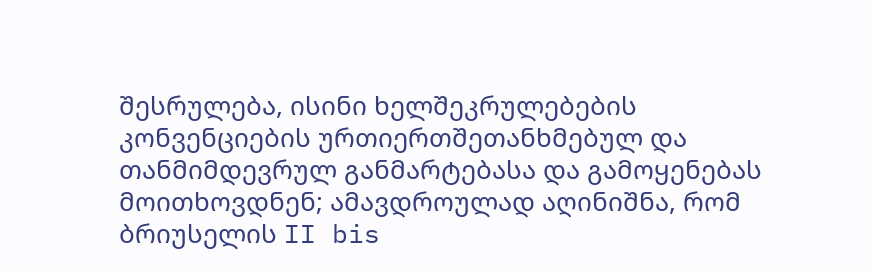შესრულება, ისინი ხელშეკრულებების კონვენციების ურთიერთშეთანხმებულ და თანმიმდევრულ განმარტებასა და გამოყენებას მოითხოვდნენ; ამავდროულად აღინიშნა, რომ ბრიუსელის II bis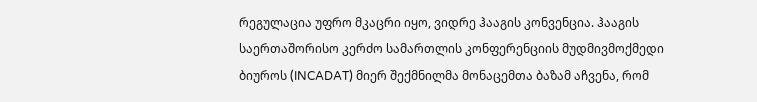რეგულაცია უფრო მკაცრი იყო, ვიდრე ჰააგის კონვენცია. ჰააგის საერთაშორისო კერძო სამართლის კონფერენციის მუდმივმოქმედი ბიუროს (INCADAT) მიერ შექმნილმა მონაცემთა ბაზამ აჩვენა, რომ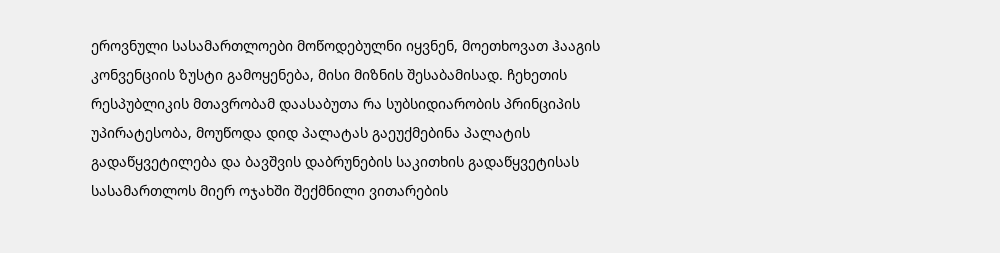ეროვნული სასამართლოები მოწოდებულნი იყვნენ, მოეთხოვათ ჰააგის კონვენციის ზუსტი გამოყენება, მისი მიზნის შესაბამისად. ჩეხეთის რესპუბლიკის მთავრობამ დაასაბუთა რა სუბსიდიარობის პრინციპის უპირატესობა, მოუწოდა დიდ პალატას გაეუქმებინა პალატის გადაწყვეტილება და ბავშვის დაბრუნების საკითხის გადაწყვეტისას სასამართლოს მიერ ოჯახში შექმნილი ვითარების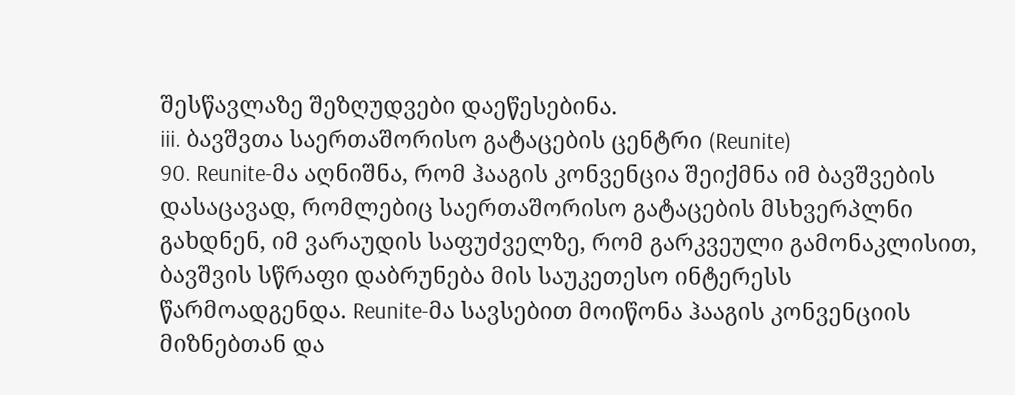შესწავლაზე შეზღუდვები დაეწესებინა.
iii. ბავშვთა საერთაშორისო გატაცების ცენტრი (Reunite)
90. Reunite-მა აღნიშნა, რომ ჰააგის კონვენცია შეიქმნა იმ ბავშვების დასაცავად, რომლებიც საერთაშორისო გატაცების მსხვერპლნი გახდნენ, იმ ვარაუდის საფუძველზე, რომ გარკვეული გამონაკლისით, ბავშვის სწრაფი დაბრუნება მის საუკეთესო ინტერესს წარმოადგენდა. Reunite-მა სავსებით მოიწონა ჰააგის კონვენციის მიზნებთან და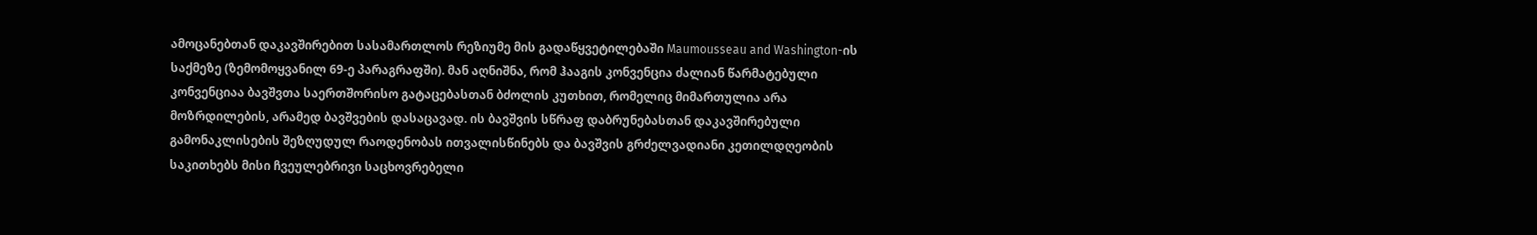ამოცანებთან დაკავშირებით სასამართლოს რეზიუმე მის გადაწყვეტილებაში Maumousseau and Washington-ის საქმეზე (ზემომოყვანილ 69-ე პარაგრაფში). მან აღნიშნა, რომ ჰააგის კონვენცია ძალიან წარმატებული კონვენციაა ბავშვთა საერთშორისო გატაცებასთან ბძოლის კუთხით, რომელიც მიმართულია არა მოზრდილების, არამედ ბავშვების დასაცავად. ის ბავშვის სწრაფ დაბრუნებასთან დაკავშირებული გამონაკლისების შეზღუდულ რაოდენობას ითვალისწინებს და ბავშვის გრძელვადიანი კეთილდღეობის საკითხებს მისი ჩვეულებრივი საცხოვრებელი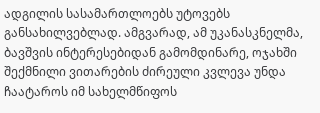ადგილის სასამართლოებს უტოვებს განსახილვებლად. ამგვარად, ამ უკანასკნელმა, ბავშვის ინტერესებიდან გამომდინარე, ოჯახში შექმნილი ვითარების ძირეული კვლევა უნდა ჩაატაროს იმ სახელმწიფოს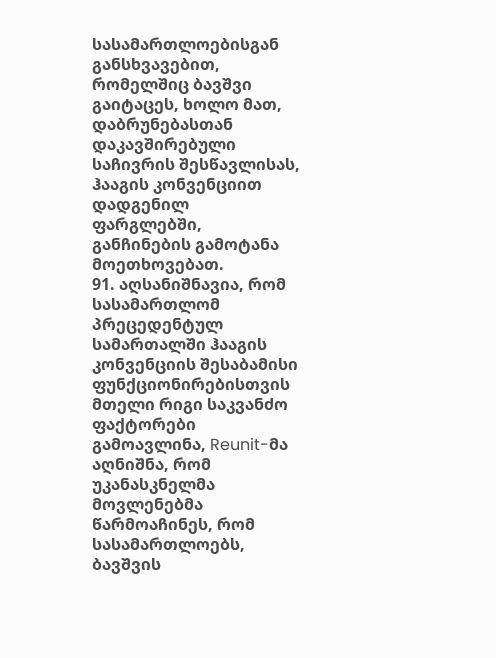სასამართლოებისგან განსხვავებით, რომელშიც ბავშვი გაიტაცეს, ხოლო მათ, დაბრუნებასთან დაკავშირებული საჩივრის შესწავლისას, ჰააგის კონვენციით დადგენილ ფარგლებში, განჩინების გამოტანა მოეთხოვებათ.
91. აღსანიშნავია, რომ სასამართლომ პრეცედენტულ სამართალში ჰააგის კონვენციის შესაბამისი ფუნქციონირებისთვის მთელი რიგი საკვანძო ფაქტორები გამოავლინა, Reunit-მა აღნიშნა, რომ უკანასკნელმა მოვლენებმა წარმოაჩინეს, რომ სასამართლოებს, ბავშვის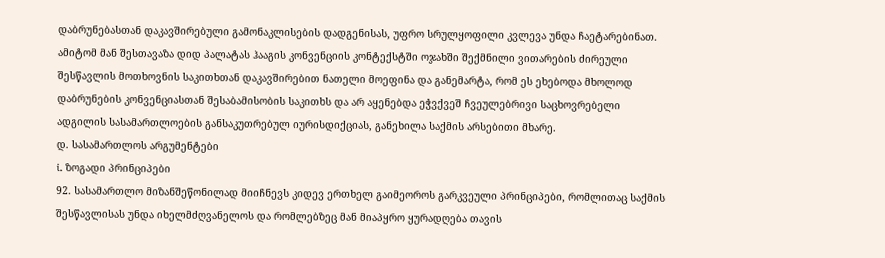დაბრუნებასთან დაკავშირებული გამონაკლისების დადგენისას, უფრო სრულყოფილი კვლევა უნდა ჩაეტარებინათ. ამიტომ მან შესთავაზა დიდ პალატას ჰააგის კონვენციის კონტექსტში ოჯახში შექმნილი ვითარების ძირეული შესწავლის მოთხოვნის საკითხთან დაკავშირებით ნათელი მოეფინა და განემარტა, რომ ეს ეხებოდა მხოლოდ დაბრუნების კონვენციასთან შესაბამისობის საკითხს და არ აყენებდა ეჭვქვეშ ჩვეულებრივი საცხოვრებელი ადგილის სასამართლოების განსაკუთრებულ იურისდიქციას, განეხილა საქმის არსებითი მხარე.
დ. სასამართლოს არგუმენტები
i. ზოგადი პრინციპები
92. სასამართლო მიზანშეწონილად მიიჩნევს კიდევ ერთხელ გაიმეოროს გარკვეული პრინციპები, რომლითაც საქმის შესწავლისას უნდა იხელმძღვანელოს და რომლებზეც მან მიაპყრო ყურადღება თავის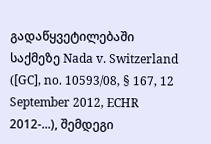გადაწყვეტილებაში საქმეზე Nada v. Switzerland ([GC], no. 10593/08, § 167, 12 September 2012, ECHR 2012-...), შემდეგი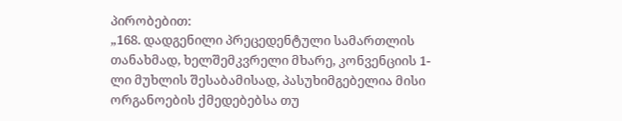პირობებით:
„168. დადგენილი პრეცედენტული სამართლის თანახმად, ხელშემკვრელი მხარე, კონვენციის 1-ლი მუხლის შესაბამისად, პასუხიმგებელია მისი ორგანოების ქმედებებსა თუ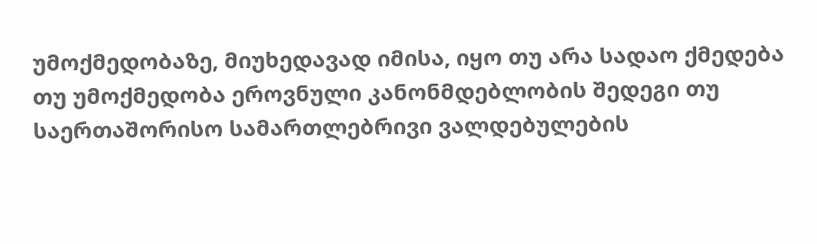უმოქმედობაზე, მიუხედავად იმისა, იყო თუ არა სადაო ქმედება თუ უმოქმედობა ეროვნული კანონმდებლობის შედეგი თუ საერთაშორისო სამართლებრივი ვალდებულების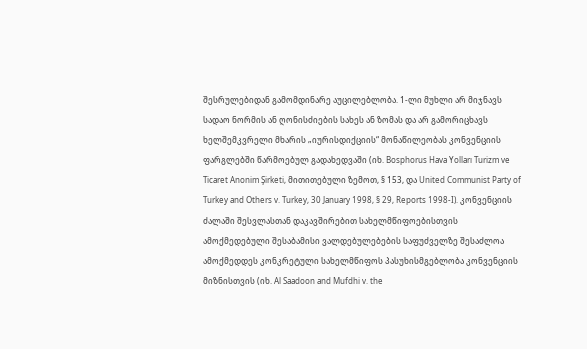შესრულებიდან გამომდინარე აუცილებლობა. 1-ლი მუხლი არ მიჯნავს სადაო ნორმის ან ღონისძიების სახეს ან ზომას და არ გამორიცხავს ხელშემკვრელი მხარის „იურისდიქციის“ მონაწილეობას კონვენციის ფარგლებში წარმოებულ გადახედვაში (იხ. Bosphorus Hava Yolları Turizm ve Ticaret Anonim Şirketi, მითითებული ზემოთ, § 153, და United Communist Party of Turkey and Others v. Turkey, 30 January 1998, § 29, Reports 1998-I). კონვენციის ძალაში შესვლასთან დაკავშირებით სახელმწიფოებისთვის ამოქმედებული შესაბამისი ვალდებულებების საფუძველზე შესაძლოა ამოქმედდეს კონკრეტული სახელმწიფოს პასუხისმგებლობა კონვენციის მიზნისთვის (იხ. Al Saadoon and Mufdhi v. the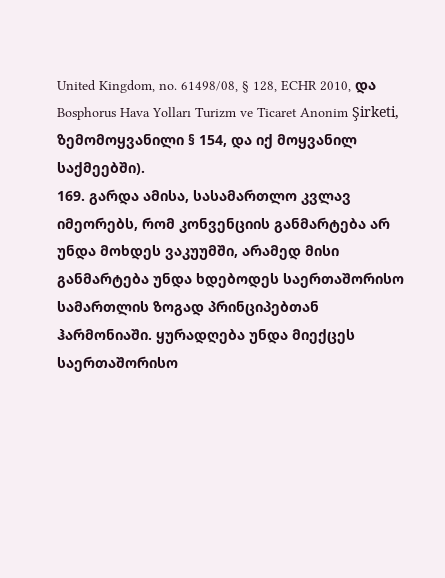United Kingdom, no. 61498/08, § 128, ECHR 2010, და Bosphorus Hava Yolları Turizm ve Ticaret Anonim Şirketi, ზემომოყვანილი § 154, და იქ მოყვანილ საქმეებში).
169. გარდა ამისა, სასამართლო კვლავ იმეორებს, რომ კონვენციის განმარტება არ უნდა მოხდეს ვაკუუმში, არამედ მისი განმარტება უნდა ხდებოდეს საერთაშორისო სამართლის ზოგად პრინციპებთან ჰარმონიაში. ყურადღება უნდა მიექცეს საერთაშორისო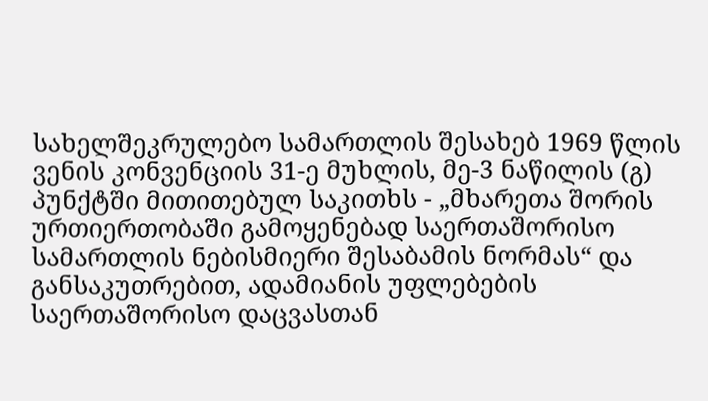სახელშეკრულებო სამართლის შესახებ 1969 წლის ვენის კონვენციის 31-ე მუხლის, მე-3 ნაწილის (გ) პუნქტში მითითებულ საკითხს - „მხარეთა შორის ურთიერთობაში გამოყენებად საერთაშორისო სამართლის ნებისმიერი შესაბამის ნორმას“ და განსაკუთრებით, ადამიანის უფლებების საერთაშორისო დაცვასთან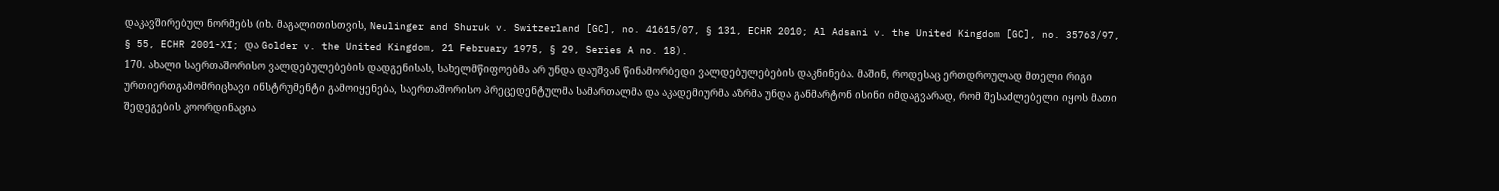დაკავშირებულ ნორმებს (იხ. მაგალითისთვის, Neulinger and Shuruk v. Switzerland [GC], no. 41615/07, § 131, ECHR 2010; Al Adsani v. the United Kingdom [GC], no. 35763/97, § 55, ECHR 2001-XI; და Golder v. the United Kingdom, 21 February 1975, § 29, Series A no. 18).
170. ახალი საერთაშორისო ვალდებულებების დადგენისას, სახელმწიფოებმა არ უნდა დაუშვან წინამორბედი ვალდებულებების დაკნინება. მაშინ, როდესაც ერთდროულად მთელი რიგი ურთიერთგამომრიცხავი ინსტრუმენტი გამოიყენება, საერთაშორისო პრეცედენტულმა სამართალმა და აკადემიურმა აზრმა უნდა განმარტონ ისინი იმდაგვარად, რომ შესაძლებელი იყოს მათი შედეგების კოორდინაცია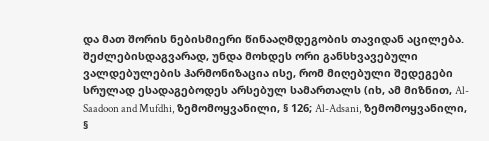და მათ შორის ნებისმიერი წინააღმდეგობის თავიდან აცილება. შეძლებისდაგვარად, უნდა მოხდეს ორი განსხვავებული ვალდებულების ჰარმონიზაცია ისე, რომ მიღებული შედეგები სრულად ესადაგებოდეს არსებულ სამართალს (იხ, ამ მიზნით, Al-Saadoon and Mufdhi, ზემომოყვანილი, § 126; Al-Adsani, ზემომოყვანილი, §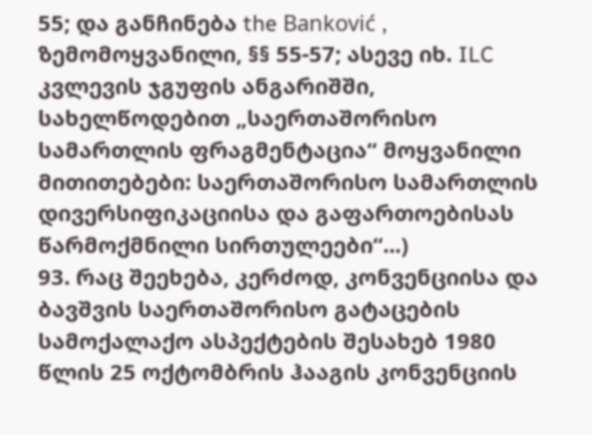55; და განჩინება the Banković , ზემომოყვანილი, §§ 55-57; ასევე იხ. ILC კვლევის ჯგუფის ანგარიშში, სახელწოდებით „საერთაშორისო სამართლის ფრაგმენტაცია“ მოყვანილი მითითებები: საერთაშორისო სამართლის დივერსიფიკაციისა და გაფართოებისას წარმოქმნილი სირთულეები“...)
93. რაც შეეხება, კერძოდ, კონვენციისა და ბავშვის საერთაშორისო გატაცების სამოქალაქო ასპექტების შესახებ 1980 წლის 25 ოქტომბრის ჰააგის კონვენციის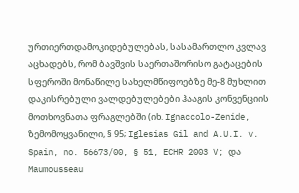ურთიერთდამოკიდებულებას, სასამართლო კვლავ აცხადებს, რომ ბავშვის საერთაშორისო გატაცების სფეროში მონაწილე სახელმწიფოებზე მე-8 მუხლით დაკისრებული ვალდებულებები ჰააგის კონვენციის მოთხოვნათა ფრაგლებში (იხ. Ignaccolo-Zenide, ზემომოყვანილი, § 95; Iglesias Gil and A.U.I. v. Spain, no. 56673/00, § 51, ECHR 2003 V; და Maumousseau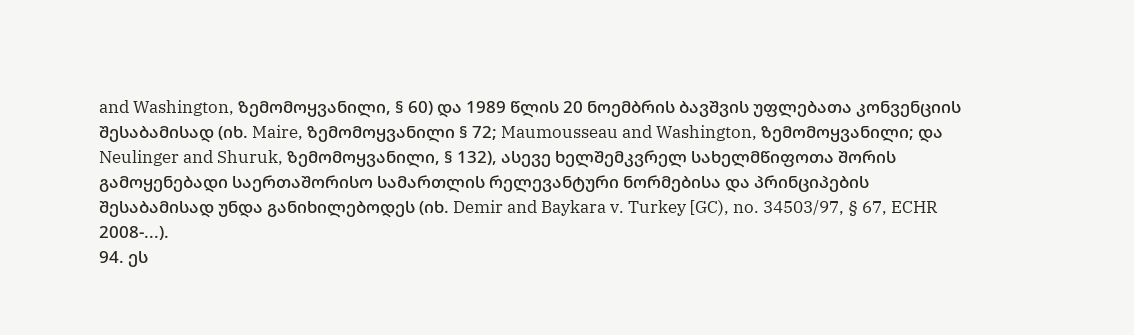and Washington, ზემომოყვანილი, § 60) და 1989 წლის 20 ნოემბრის ბავშვის უფლებათა კონვენციის შესაბამისად (იხ. Maire, ზემომოყვანილი § 72; Maumousseau and Washington, ზემომოყვანილი; და Neulinger and Shuruk, ზემომოყვანილი, § 132), ასევე ხელშემკვრელ სახელმწიფოთა შორის გამოყენებადი საერთაშორისო სამართლის რელევანტური ნორმებისა და პრინციპების შესაბამისად უნდა განიხილებოდეს (იხ. Demir and Baykara v. Turkey [GC), no. 34503/97, § 67, ECHR 2008-...).
94. ეს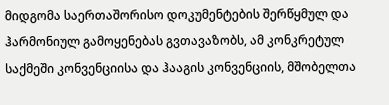მიდგომა საერთაშორისო დოკუმენტების შერწყმულ და ჰარმონიულ გამოყენებას გვთავაზობს, ამ კონკრეტულ საქმეში კონვენციისა და ჰააგის კონვენციის, მშობელთა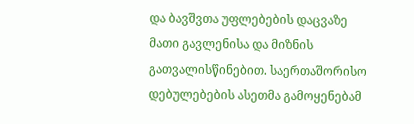და ბავშვთა უფლებების დაცვაზე მათი გავლენისა და მიზნის გათვალისწინებით. საერთაშორისო დებულებების ასეთმა გამოყენებამ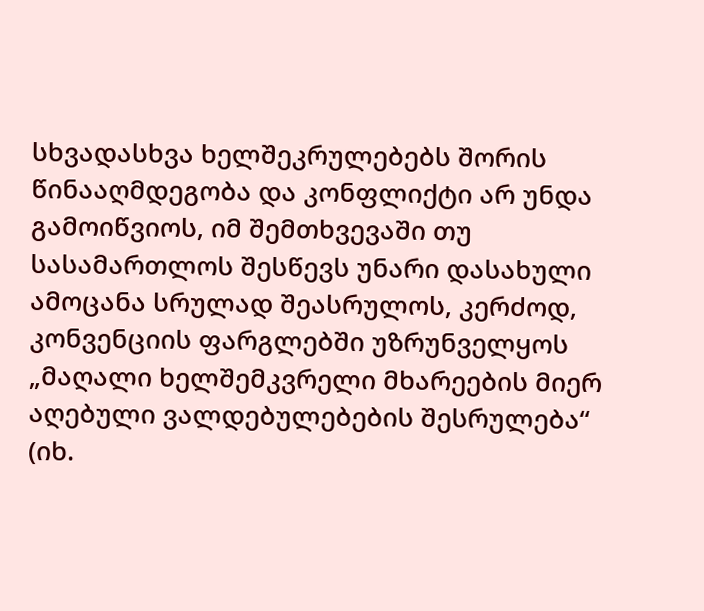სხვადასხვა ხელშეკრულებებს შორის წინააღმდეგობა და კონფლიქტი არ უნდა გამოიწვიოს, იმ შემთხვევაში თუ სასამართლოს შესწევს უნარი დასახული ამოცანა სრულად შეასრულოს, კერძოდ, კონვენციის ფარგლებში უზრუნველყოს „მაღალი ხელშემკვრელი მხარეების მიერ აღებული ვალდებულებების შესრულება“ (იხ.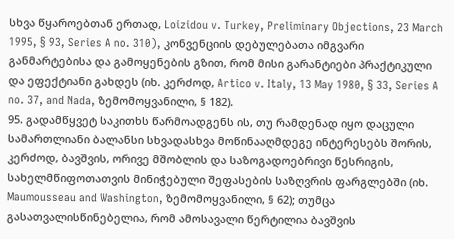სხვა წყაროებთან ერთად, Loizidou v. Turkey, Preliminary Objections, 23 March 1995, § 93, Series A no. 310), კონვენციის დებულებათა იმგვარი განმარტებისა და გამოყენების გზით, რომ მისი გარანტიები პრაქტიკული და ეფექტიანი გახდეს (იხ. კერძოდ, Artico v. Italy, 13 May 1980, § 33, Series A no. 37, and Nada, ზემომოყვანილი, § 182).
95. გადამწყვეტ საკითხს წარმოადგენს ის, თუ რამდენად იყო დაცული სამართლიანი ბალანსი სხვადასხვა მოწინააღმდეგე ინტერესებს შორის, კერძოდ, ბავშვის, ორივე მშობლის და საზოგადოებრივი წესრიგის, სახელმწიფოთათვის მინიჭებული შეფასების საზღვრის ფარგლებში (იხ. Maumousseau and Washington, ზემომოყვანილი, § 62); თუმცა გასათვალისწინებელია, რომ ამოსავალი წერტილია ბავშვის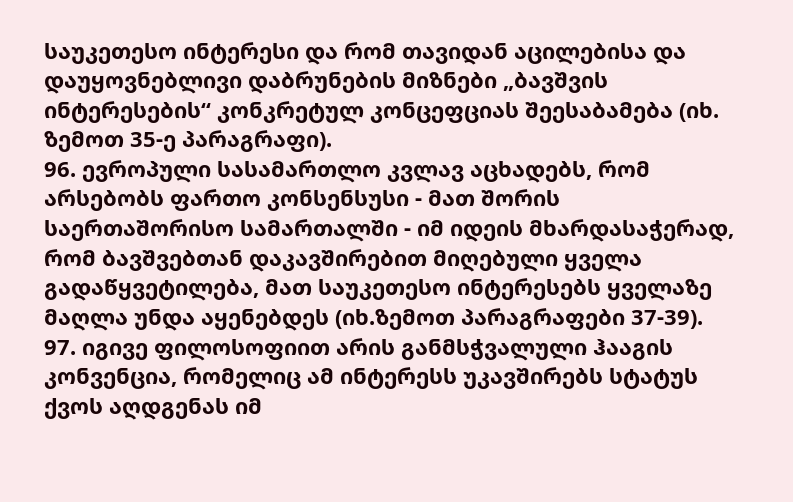საუკეთესო ინტერესი და რომ თავიდან აცილებისა და დაუყოვნებლივი დაბრუნების მიზნები „ბავშვის ინტერესების“ კონკრეტულ კონცეფციას შეესაბამება (იხ. ზემოთ 35-ე პარაგრაფი).
96. ევროპული სასამართლო კვლავ აცხადებს, რომ არსებობს ფართო კონსენსუსი - მათ შორის საერთაშორისო სამართალში - იმ იდეის მხარდასაჭერად, რომ ბავშვებთან დაკავშირებით მიღებული ყველა გადაწყვეტილება, მათ საუკეთესო ინტერესებს ყველაზე მაღლა უნდა აყენებდეს (იხ.ზემოთ პარაგრაფები 37-39).
97. იგივე ფილოსოფიით არის განმსჭვალული ჰააგის კონვენცია, რომელიც ამ ინტერესს უკავშირებს სტატუს ქვოს აღდგენას იმ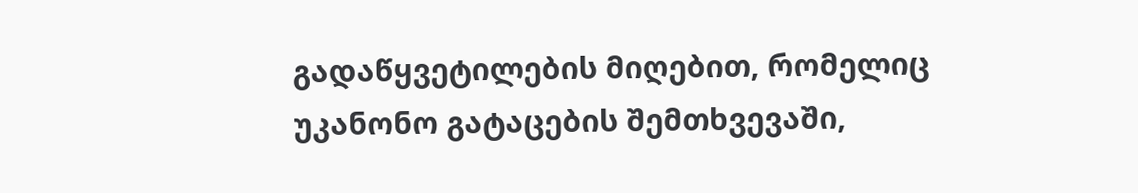გადაწყვეტილების მიღებით, რომელიც უკანონო გატაცების შემთხვევაში,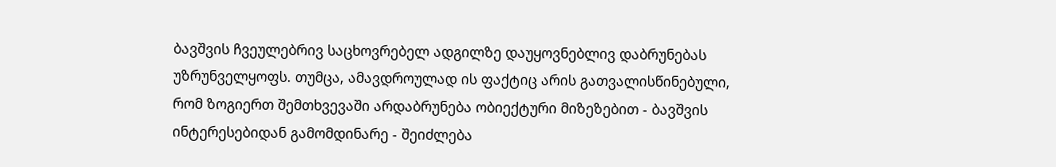ბავშვის ჩვეულებრივ საცხოვრებელ ადგილზე დაუყოვნებლივ დაბრუნებას უზრუნველყოფს. თუმცა, ამავდროულად ის ფაქტიც არის გათვალისწინებული, რომ ზოგიერთ შემთხვევაში არდაბრუნება ობიექტური მიზეზებით - ბავშვის ინტერესებიდან გამომდინარე - შეიძლება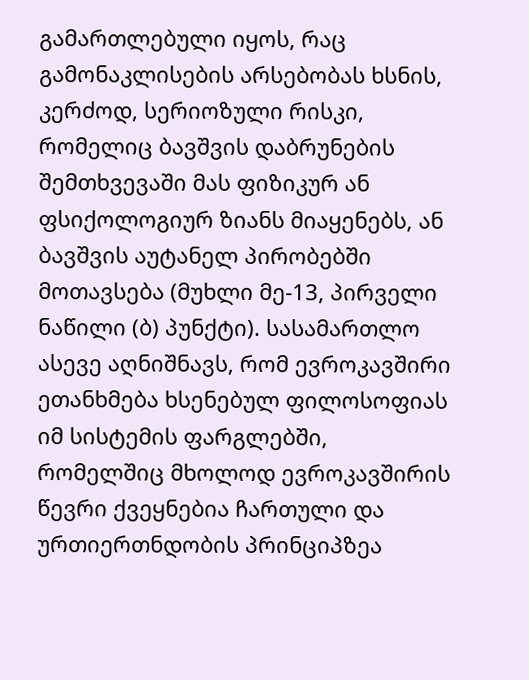გამართლებული იყოს, რაც გამონაკლისების არსებობას ხსნის, კერძოდ, სერიოზული რისკი, რომელიც ბავშვის დაბრუნების შემთხვევაში მას ფიზიკურ ან ფსიქოლოგიურ ზიანს მიაყენებს, ან ბავშვის აუტანელ პირობებში მოთავსება (მუხლი მე-13, პირველი ნაწილი (ბ) პუნქტი). სასამართლო ასევე აღნიშნავს, რომ ევროკავშირი ეთანხმება ხსენებულ ფილოსოფიას იმ სისტემის ფარგლებში, რომელშიც მხოლოდ ევროკავშირის წევრი ქვეყნებია ჩართული და ურთიერთნდობის პრინციპზეა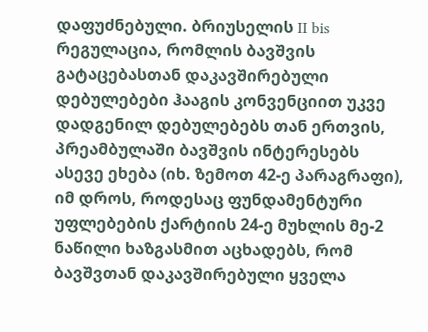დაფუძნებული. ბრიუსელის II bis რეგულაცია, რომლის ბავშვის გატაცებასთან დაკავშირებული დებულებები ჰააგის კონვენციით უკვე დადგენილ დებულებებს თან ერთვის, პრეამბულაში ბავშვის ინტერესებს ასევე ეხება (იხ. ზემოთ 42-ე პარაგრაფი), იმ დროს, როდესაც ფუნდამენტური უფლებების ქარტიის 24-ე მუხლის მე-2 ნაწილი ხაზგასმით აცხადებს, რომ ბავშვთან დაკავშირებული ყველა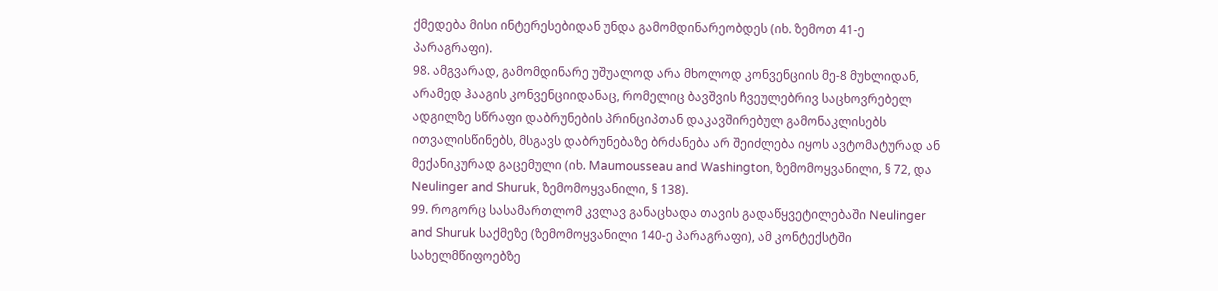ქმედება მისი ინტერესებიდან უნდა გამომდინარეობდეს (იხ. ზემოთ 41-ე პარაგრაფი).
98. ამგვარად, გამომდინარე უშუალოდ არა მხოლოდ კონვენციის მე-8 მუხლიდან, არამედ ჰააგის კონვენციიდანაც, რომელიც ბავშვის ჩვეულებრივ საცხოვრებელ ადგილზე სწრაფი დაბრუნების პრინციპთან დაკავშირებულ გამონაკლისებს ითვალისწინებს, მსგავს დაბრუნებაზე ბრძანება არ შეიძლება იყოს ავტომატურად ან მექანიკურად გაცემული (იხ. Maumousseau and Washington, ზემომოყვანილი, § 72, და Neulinger and Shuruk, ზემომოყვანილი, § 138).
99. როგორც სასამართლომ კვლავ განაცხადა თავის გადაწყვეტილებაში Neulinger and Shuruk საქმეზე (ზემომოყვანილი 140-ე პარაგრაფი), ამ კონტექსტში სახელმწიფოებზე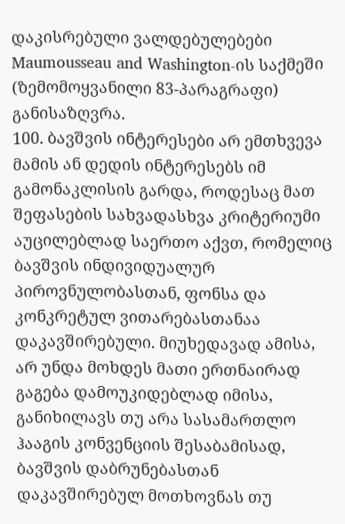დაკისრებული ვალდებულებები Maumousseau and Washington-ის საქმეში (ზემომოყვანილი 83-პარაგრაფი) განისაზღვრა.
100. ბავშვის ინტერესები არ ემთხვევა მამის ან დედის ინტერესებს იმ გამონაკლისის გარდა, როდესაც მათ შეფასების სახვადასხვა კრიტერიუმი აუცილებლად საერთო აქვთ, რომელიც ბავშვის ინდივიდუალურ პიროვნულობასთან, ფონსა და კონკრეტულ ვითარებასთანაა დაკავშირებული. მიუხედავად ამისა, არ უნდა მოხდეს მათი ერთნაირად გაგება დამოუკიდებლად იმისა, განიხილავს თუ არა სასამართლო ჰააგის კონვენციის შესაბამისად, ბავშვის დაბრუნებასთან დაკავშირებულ მოთხოვნას თუ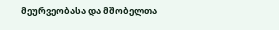მეურვეობასა და მშობელთა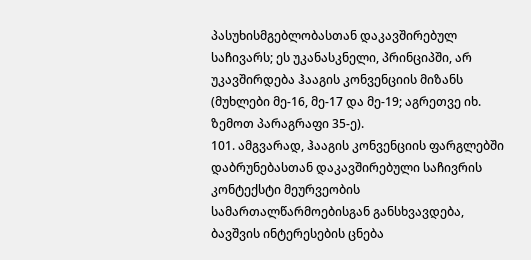პასუხისმგებლობასთან დაკავშირებულ საჩივარს; ეს უკანასკნელი, პრინციპში, არ უკავშირდება ჰააგის კონვენციის მიზანს (მუხლები მე-16, მე-17 და მე-19; აგრეთვე იხ. ზემოთ პარაგრაფი 35-ე).
101. ამგვარად, ჰააგის კონვენციის ფარგლებში დაბრუნებასთან დაკავშირებული საჩივრის კონტექსტი მეურვეობის სამართალწარმოებისგან განსხვავდება, ბავშვის ინტერესების ცნება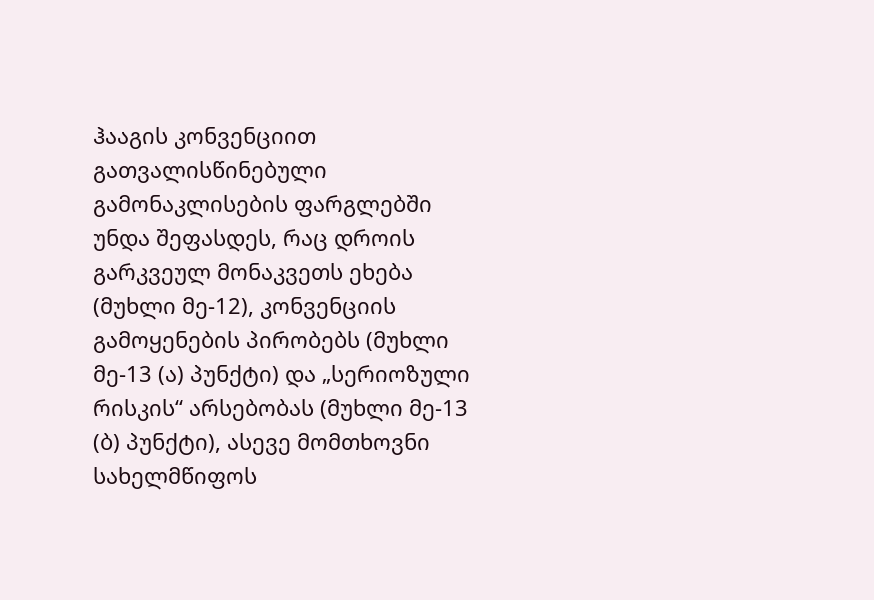ჰააგის კონვენციით გათვალისწინებული გამონაკლისების ფარგლებში უნდა შეფასდეს, რაც დროის გარკვეულ მონაკვეთს ეხება (მუხლი მე-12), კონვენციის გამოყენების პირობებს (მუხლი მე-13 (ა) პუნქტი) და „სერიოზული რისკის“ არსებობას (მუხლი მე-13 (ბ) პუნქტი), ასევე მომთხოვნი სახელმწიფოს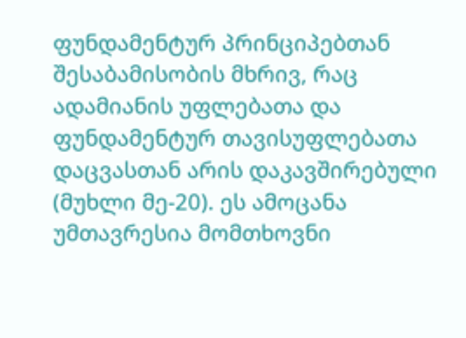ფუნდამენტურ პრინციპებთან შესაბამისობის მხრივ, რაც ადამიანის უფლებათა და ფუნდამენტურ თავისუფლებათა დაცვასთან არის დაკავშირებული (მუხლი მე-20). ეს ამოცანა უმთავრესია მომთხოვნი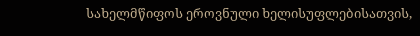სახელმწიფოს ეროვნული ხელისუფლებისათვის,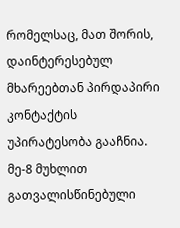რომელსაც, მათ შორის, დაინტერესებულ მხარეებთან პირდაპირი კონტაქტის უპირატესობა გააჩნია. მე-8 მუხლით გათვალისწინებული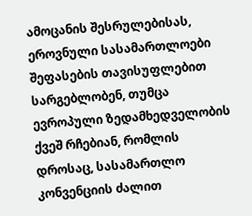ამოცანის შესრულებისას, ეროვნული სასამართლოები შეფასების თავისუფლებით სარგებლობენ, თუმცა ევროპული ზედამხედველობის ქვეშ რჩებიან, რომლის დროსაც, სასამართლო კონვენციის ძალით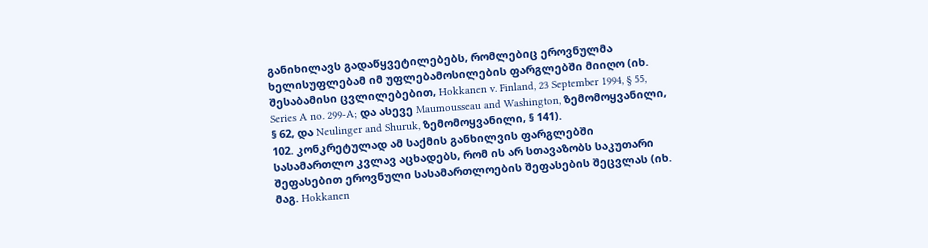განიხილავს გადაწყვეტილებებს, რომლებიც ეროვნულმა ხელისუფლებამ იმ უფლებამოსილების ფარგლებში მიიღო (იხ. შესაბამისი ცვლილებებით, Hokkanen v. Finland, 23 September 1994, § 55, Series A no. 299-A; და ასევე Maumousseau and Washington, ზემომოყვანილი, § 62, და Neulinger and Shuruk, ზემომოყვანილი, § 141).
102. კონკრეტულად ამ საქმის განხილვის ფარგლებში სასამართლო კვლავ აცხადებს, რომ ის არ სთავაზობს საკუთარი შეფასებით ეროვნული სასამართლოების შეფასების შეცვლას (იხ. მაგ. Hokkanen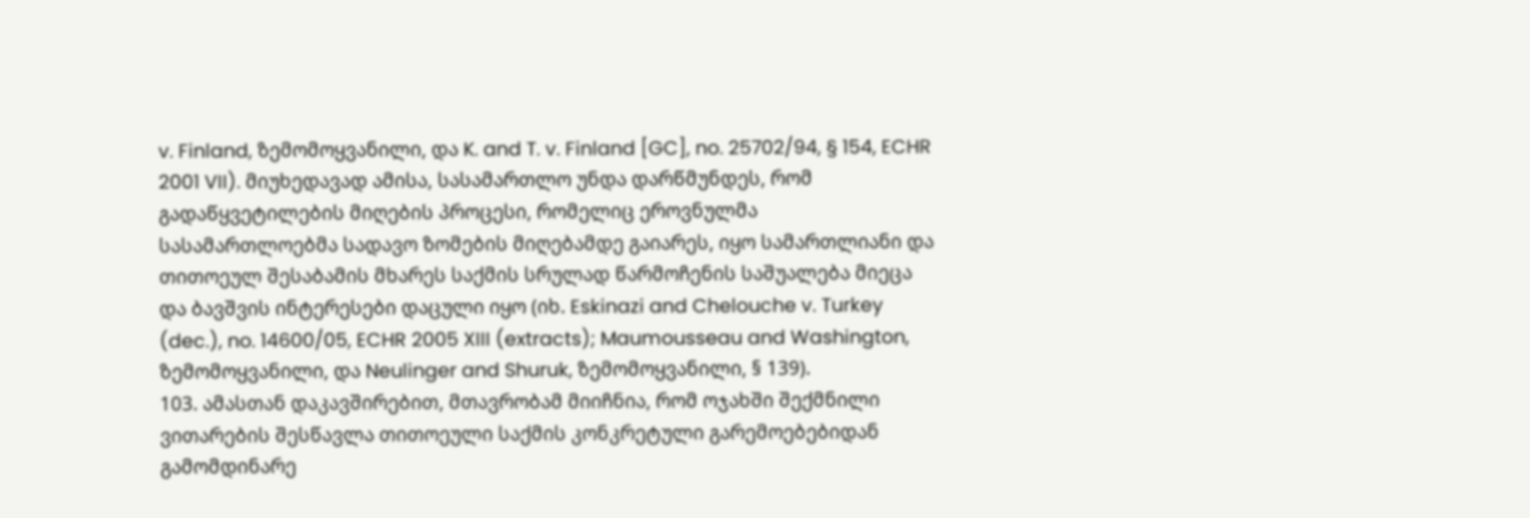v. Finland, ზემომოყვანილი, და K. and T. v. Finland [GC], no. 25702/94, § 154, ECHR 2001 VII). მიუხედავად ამისა, სასამართლო უნდა დარწმუნდეს, რომ გადაწყვეტილების მიღების პროცესი, რომელიც ეროვნულმა სასამართლოებმა სადავო ზომების მიღებამდე გაიარეს, იყო სამართლიანი და თითოეულ შესაბამის მხარეს საქმის სრულად წარმოჩენის საშუალება მიეცა და ბავშვის ინტერესები დაცული იყო (იხ. Eskinazi and Chelouche v. Turkey (dec.), no. 14600/05, ECHR 2005 XIII (extracts); Maumousseau and Washington, ზემომოყვანილი, და Neulinger and Shuruk, ზემომოყვანილი, § 139).
103. ამასთან დაკავშირებით, მთავრობამ მიიჩნია, რომ ოჯახში შექმნილი ვითარების შესწავლა თითოეული საქმის კონკრეტული გარემოებებიდან გამომდინარე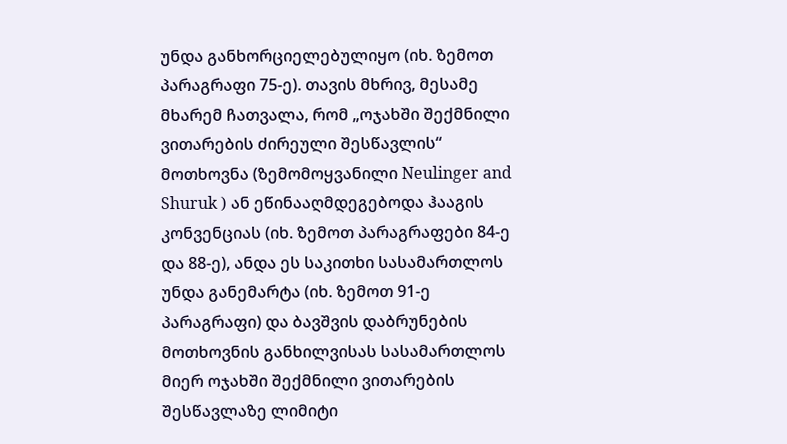უნდა განხორციელებულიყო (იხ. ზემოთ პარაგრაფი 75-ე). თავის მხრივ, მესამე მხარემ ჩათვალა, რომ „ოჯახში შექმნილი ვითარების ძირეული შესწავლის“ მოთხოვნა (ზემომოყვანილი Neulinger and Shuruk ) ან ეწინააღმდეგებოდა ჰააგის კონვენციას (იხ. ზემოთ პარაგრაფები 84-ე და 88-ე), ანდა ეს საკითხი სასამართლოს უნდა განემარტა (იხ. ზემოთ 91-ე პარაგრაფი) და ბავშვის დაბრუნების მოთხოვნის განხილვისას სასამართლოს მიერ ოჯახში შექმნილი ვითარების შესწავლაზე ლიმიტი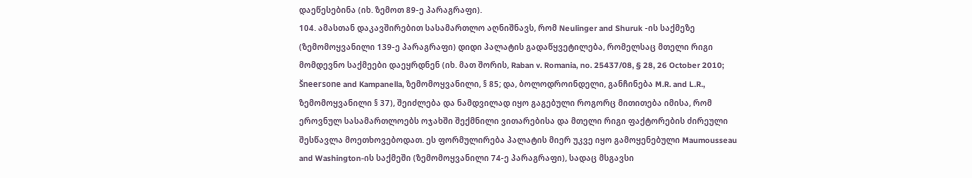დაეწესებინა (იხ. ზემოთ 89-ე პარაგრაფი).
104. ამასთან დაკავშირებით სასამართლო აღნიშნავს, რომ Neulinger and Shuruk -ის საქმეზე (ზემომოყვანილი 139-ე პარაგრაფი) დიდი პალატის გადაწყვეტილება, რომელსაც მთელი რიგი მომდევნო საქმეები დაეყრდნენ (იხ. მათ შორის, Raban v. Romania, no. 25437/08, § 28, 26 October 2010; Šneersone and Kampanella, ზემომოყვანილი, § 85; და, ბოლოდროინდელი, განჩინება M.R. and L.R., ზემომოყვანილი § 37), შეიძლება და ნამდვილად იყო გაგებული როგორც მითითება იმისა, რომ ეროვნულ სასამართლოებს ოჯახში შექმნილი ვითარებისა და მთელი რიგი ფაქტორების ძირეული შესწავლა მოეთხოვებოდათ. ეს ფორმულირება პალატის მიერ უკვე იყო გამოყენებული Maumousseau and Washington-ის საქმეში (ზემომოყვანილი 74-ე პარაგრაფი), სადაც მსგავსი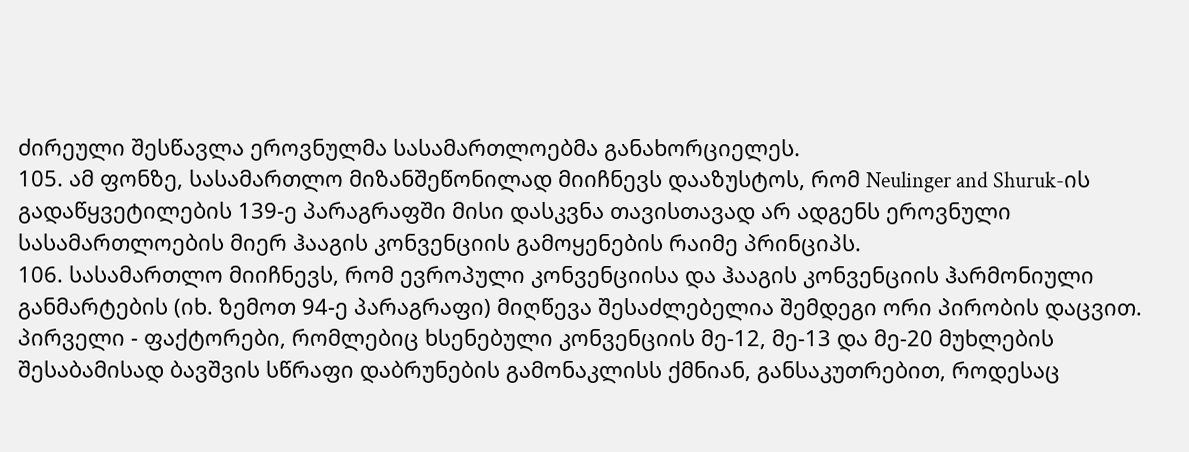ძირეული შესწავლა ეროვნულმა სასამართლოებმა განახორციელეს.
105. ამ ფონზე, სასამართლო მიზანშეწონილად მიიჩნევს დააზუსტოს, რომ Neulinger and Shuruk-ის გადაწყვეტილების 139-ე პარაგრაფში მისი დასკვნა თავისთავად არ ადგენს ეროვნული სასამართლოების მიერ ჰააგის კონვენციის გამოყენების რაიმე პრინციპს.
106. სასამართლო მიიჩნევს, რომ ევროპული კონვენციისა და ჰააგის კონვენციის ჰარმონიული განმარტების (იხ. ზემოთ 94-ე პარაგრაფი) მიღწევა შესაძლებელია შემდეგი ორი პირობის დაცვით. პირველი - ფაქტორები, რომლებიც ხსენებული კონვენციის მე-12, მე-13 და მე-20 მუხლების შესაბამისად ბავშვის სწრაფი დაბრუნების გამონაკლისს ქმნიან, განსაკუთრებით, როდესაც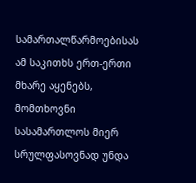სამართალწარმოებისას ამ საკითხს ერთ-ერთი მხარე აყენებს, მომთხოვნი სასამართლოს მიერ სრულფასოვნად უნდა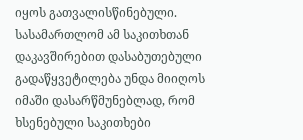იყოს გათვალისწინებული. სასამართლომ ამ საკითხთან დაკავშირებით დასაბუთებული გადაწყვეტილება უნდა მიიღოს იმაში დასარწმუნებლად, რომ ხსენებული საკითხები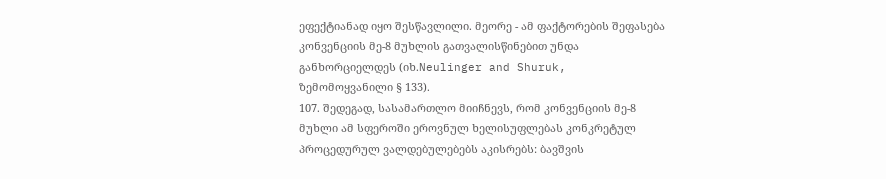ეფექტიანად იყო შესწავლილი. მეორე - ამ ფაქტორების შეფასება კონვენციის მე-8 მუხლის გათვალისწინებით უნდა განხორციელდეს (იხ.Neulinger and Shuruk, ზემომოყვანილი § 133).
107. შედეგად, სასამართლო მიიჩნევს, რომ კონვენციის მე-8 მუხლი ამ სფეროში ეროვნულ ხელისუფლებას კონკრეტულ პროცედურულ ვალდებულებებს აკისრებს: ბავშვის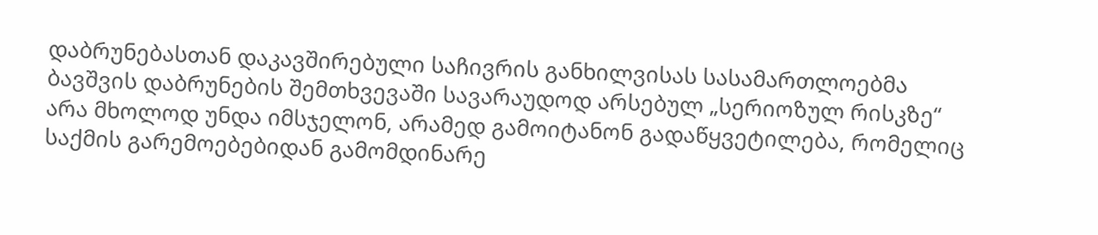დაბრუნებასთან დაკავშირებული საჩივრის განხილვისას სასამართლოებმა ბავშვის დაბრუნების შემთხვევაში სავარაუდოდ არსებულ „სერიოზულ რისკზე“ არა მხოლოდ უნდა იმსჯელონ, არამედ გამოიტანონ გადაწყვეტილება, რომელიც საქმის გარემოებებიდან გამომდინარე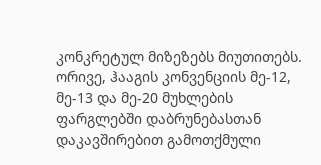კონკრეტულ მიზეზებს მიუთითებს. ორივე, ჰააგის კონვენციის მე-12, მე-13 და მე-20 მუხლების ფარგლებში დაბრუნებასთან დაკავშირებით გამოთქმული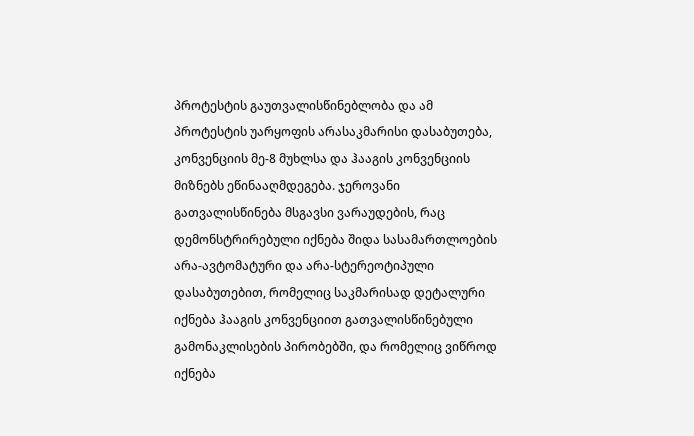პროტესტის გაუთვალისწინებლობა და ამ პროტესტის უარყოფის არასაკმარისი დასაბუთება, კონვენციის მე-8 მუხლსა და ჰააგის კონვენციის მიზნებს ეწინააღმდეგება. ჯეროვანი გათვალისწინება მსგავსი ვარაუდების, რაც დემონსტრირებული იქნება შიდა სასამართლოების არა-ავტომატური და არა-სტერეოტიპული დასაბუთებით, რომელიც საკმარისად დეტალური იქნება ჰააგის კონვენციით გათვალისწინებული გამონაკლისების პირობებში, და რომელიც ვიწროდ იქნება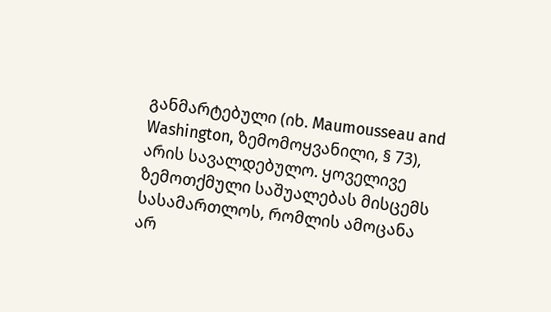განმარტებული (იხ. Maumousseau and Washington, ზემომოყვანილი, § 73), არის სავალდებულო. ყოველივე ზემოთქმული საშუალებას მისცემს სასამართლოს, რომლის ამოცანა არ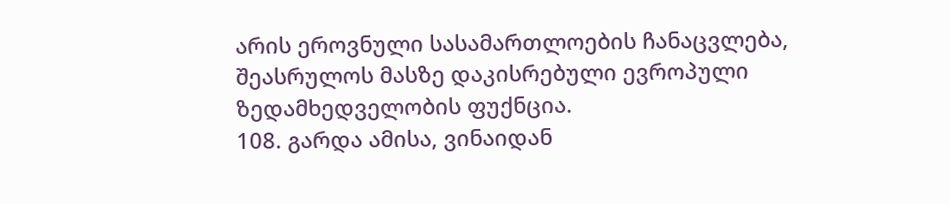არის ეროვნული სასამართლოების ჩანაცვლება, შეასრულოს მასზე დაკისრებული ევროპული ზედამხედველობის ფუქნცია.
108. გარდა ამისა, ვინაიდან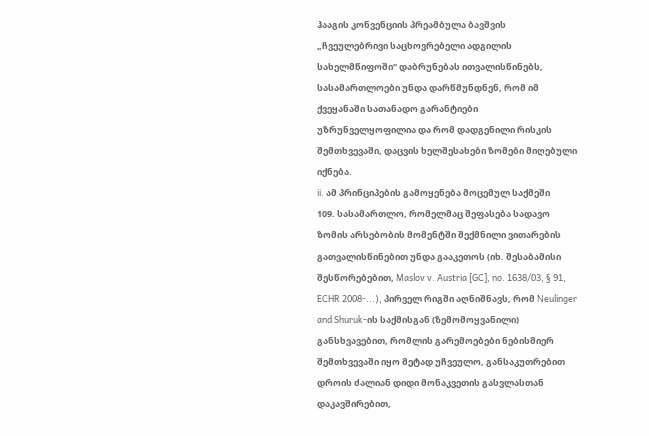ჰააგის კონვენციის პრეამბულა ბავშვის „ჩვეულებრივი საცხოვრებელი ადგილის სახელმწიფოში“ დაბრუნებას ითვალისწინებს, სასამართლოები უნდა დარწმუნდნენ, რომ იმ ქვეყანაში სათანადო გარანტიები უზრუნველყოფილია და რომ დადგენილი რისკის შემთხვევაში, დაცვის ხელშესახები ზომები მიღებული იქნება.
ii. ამ პრინციპების გამოყენება მოცემულ საქმეში
109. სასამართლო, რომელმაც შეფასება სადავო ზომის არსებობის მომენტში შექმნილი ვითარების გათვალისწინებით უნდა გააკეთოს (იხ. შესაბამისი შესწორებებით, Maslov v. Austria [GC], no. 1638/03, § 91, ECHR 2008-...), პირველ რიგში აღნიშნავს, რომ Neulinger and Shuruk-ის საქმისგან (ზემომოყვანილი) განსხვავებით, რომლის გარემოებები ნებისმიერ შემთხვევაში იყო მეტად უჩვეულო, განსაკუთრებით დროის ძალიან დიდი მონაკვეთის გასვლასთან დაკავშირებით,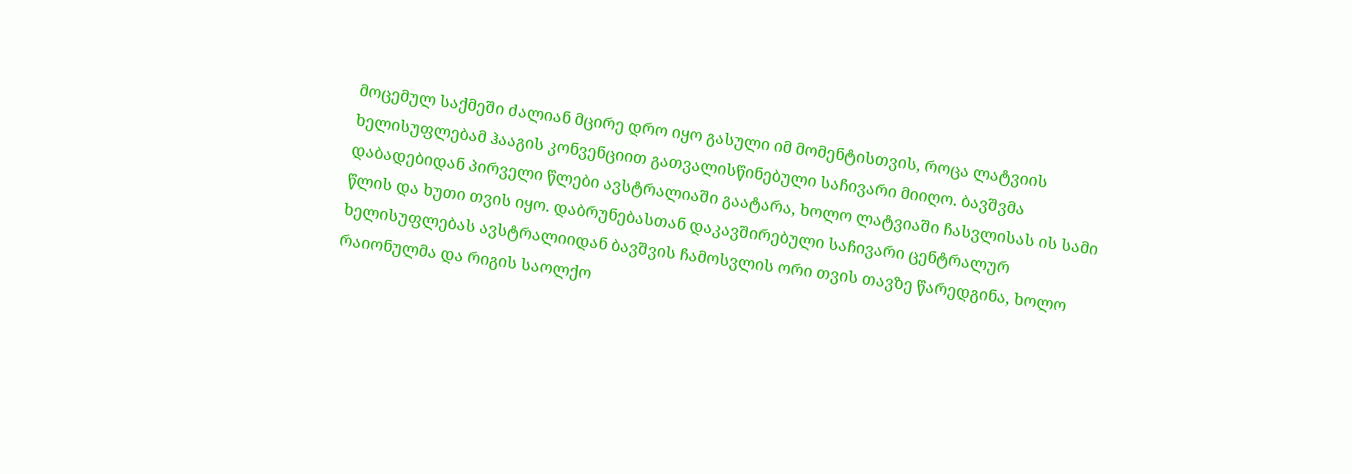მოცემულ საქმეში ძალიან მცირე დრო იყო გასული იმ მომენტისთვის, როცა ლატვიის ხელისუფლებამ ჰააგის კონვენციით გათვალისწინებული საჩივარი მიიღო. ბავშვმა დაბადებიდან პირველი წლები ავსტრალიაში გაატარა, ხოლო ლატვიაში ჩასვლისას ის სამი წლის და ხუთი თვის იყო. დაბრუნებასთან დაკავშირებული საჩივარი ცენტრალურ ხელისუფლებას ავსტრალიიდან ბავშვის ჩამოსვლის ორი თვის თავზე წარედგინა, ხოლო რაიონულმა და რიგის საოლქო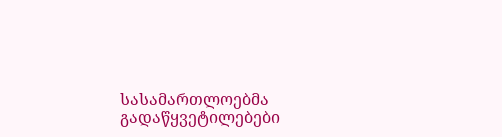სასამართლოებმა გადაწყვეტილებები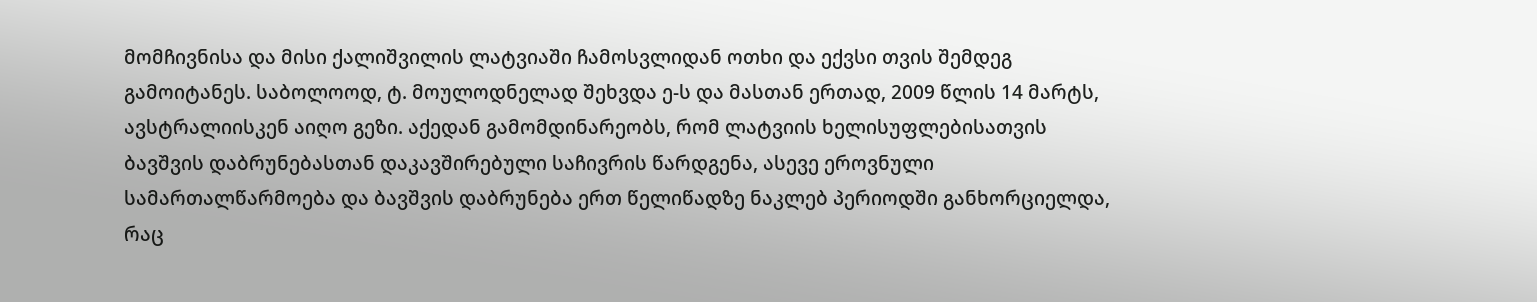მომჩივნისა და მისი ქალიშვილის ლატვიაში ჩამოსვლიდან ოთხი და ექვსი თვის შემდეგ გამოიტანეს. საბოლოოდ, ტ. მოულოდნელად შეხვდა ე-ს და მასთან ერთად, 2009 წლის 14 მარტს, ავსტრალიისკენ აიღო გეზი. აქედან გამომდინარეობს, რომ ლატვიის ხელისუფლებისათვის ბავშვის დაბრუნებასთან დაკავშირებული საჩივრის წარდგენა, ასევე ეროვნული სამართალწარმოება და ბავშვის დაბრუნება ერთ წელიწადზე ნაკლებ პერიოდში განხორციელდა, რაც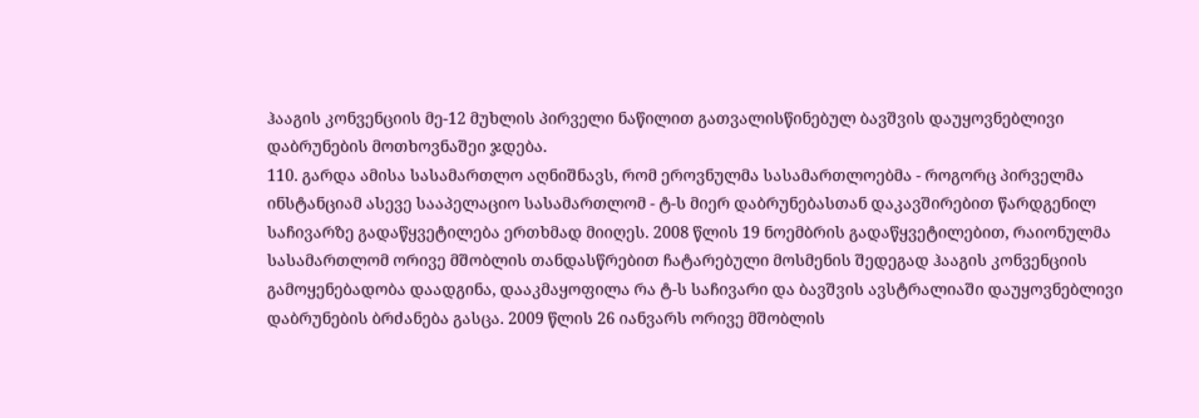ჰააგის კონვენციის მე-12 მუხლის პირველი ნაწილით გათვალისწინებულ ბავშვის დაუყოვნებლივი დაბრუნების მოთხოვნაშეი ჯდება.
110. გარდა ამისა სასამართლო აღნიშნავს, რომ ეროვნულმა სასამართლოებმა - როგორც პირველმა ინსტანციამ ასევე სააპელაციო სასამართლომ - ტ-ს მიერ დაბრუნებასთან დაკავშირებით წარდგენილ საჩივარზე გადაწყვეტილება ერთხმად მიიღეს. 2008 წლის 19 ნოემბრის გადაწყვეტილებით, რაიონულმა სასამართლომ ორივე მშობლის თანდასწრებით ჩატარებული მოსმენის შედეგად ჰააგის კონვენციის გამოყენებადობა დაადგინა, დააკმაყოფილა რა ტ-ს საჩივარი და ბავშვის ავსტრალიაში დაუყოვნებლივი დაბრუნების ბრძანება გასცა. 2009 წლის 26 იანვარს ორივე მშობლის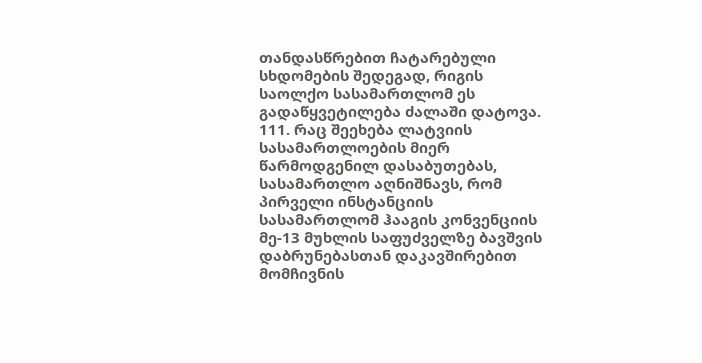თანდასწრებით ჩატარებული სხდომების შედეგად, რიგის საოლქო სასამართლომ ეს გადაწყვეტილება ძალაში დატოვა.
111. რაც შეეხება ლატვიის სასამართლოების მიერ წარმოდგენილ დასაბუთებას, სასამართლო აღნიშნავს, რომ პირველი ინსტანციის სასამართლომ ჰააგის კონვენციის მე-13 მუხლის საფუძველზე ბავშვის დაბრუნებასთან დაკავშირებით მომჩივნის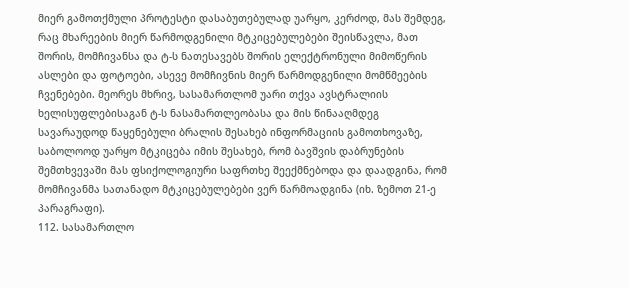მიერ გამოთქმული პროტესტი დასაბუთებულად უარყო, კერძოდ, მას შემდეგ, რაც მხარეების მიერ წარმოდგენილი მტკიცებულებები შეისწავლა, მათ შორის, მომჩივანსა და ტ-ს ნათესავებს შორის ელექტრონული მიმოწერის ასლები და ფოტოები, ასევე მომჩივნის მიერ წარმოდგენილი მომწმეების ჩვენებები. მეორეს მხრივ, სასამართლომ უარი თქვა ავსტრალიის ხელისუფლებისაგან ტ-ს ნასამართლეობასა და მის წინააღმდეგ სავარაუდოდ წაყენებული ბრალის შესახებ ინფორმაციის გამოთხოვაზე, საბოლოოდ უარყო მტკიცება იმის შესახებ, რომ ბავშვის დაბრუნების შემთხვევაში მას ფსიქოლოგიური საფრთხე შეექმნებოდა და დაადგინა, რომ მომჩივანმა სათანადო მტკიცებულებები ვერ წარმოადგინა (იხ. ზემოთ 21-ე პარაგრაფი).
112. სასამართლო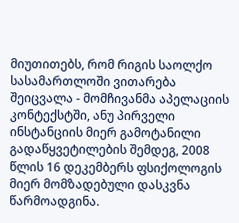მიუთითებს, რომ რიგის საოლქო სასამართლოში ვითარება შეიცვალა - მომჩივანმა აპელაციის კონტექსტში, ანუ პირველი ინსტანციის მიერ გამოტანილი გადაწყვეტილების შემდეგ, 2008 წლის 16 დეკემბერს ფსიქოლოგის მიერ მომზადებული დასკვნა წარმოადგინა.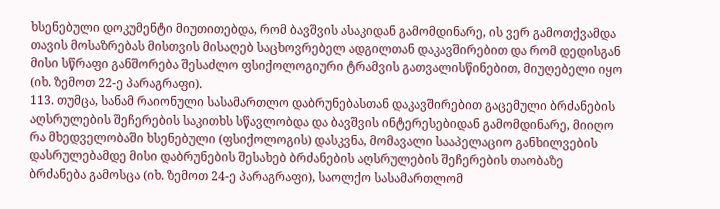ხსენებული დოკუმენტი მიუთითებდა, რომ ბავშვის ასაკიდან გამომდინარე, ის ვერ გამოთქვამდა თავის მოსაზრებას მისთვის მისაღებ საცხოვრებელ ადგილთან დაკავშირებით და რომ დედისგან მისი სწრაფი განშორება შესაძლო ფსიქოლოგიური ტრამვის გათვალისწინებით, მიუღებელი იყო (იხ. ზემოთ 22-ე პარაგრაფი).
113. თუმცა, სანამ რაიონული სასამართლო დაბრუნებასთან დაკავშირებით გაცემული ბრძანების აღსრულების შეჩერების საკითხს სწავლობდა და ბავშვის ინტერესებიდან გამომდინარე, მიიღო რა მხედველობაში ხსენებული (ფსიქოლოგის) დასკვნა, მომავალი სააპელაციო განხილვების დასრულებამდე მისი დაბრუნების შესახებ ბრძანების აღსრულების შეჩერების თაობაზე ბრძანება გამოსცა (იხ. ზემოთ 24-ე პარაგრაფი), საოლქო სასამართლომ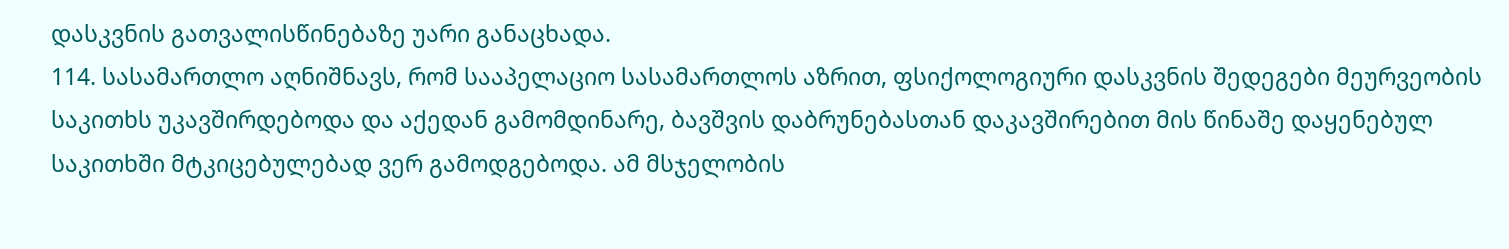დასკვნის გათვალისწინებაზე უარი განაცხადა.
114. სასამართლო აღნიშნავს, რომ სააპელაციო სასამართლოს აზრით, ფსიქოლოგიური დასკვნის შედეგები მეურვეობის საკითხს უკავშირდებოდა და აქედან გამომდინარე, ბავშვის დაბრუნებასთან დაკავშირებით მის წინაშე დაყენებულ საკითხში მტკიცებულებად ვერ გამოდგებოდა. ამ მსჯელობის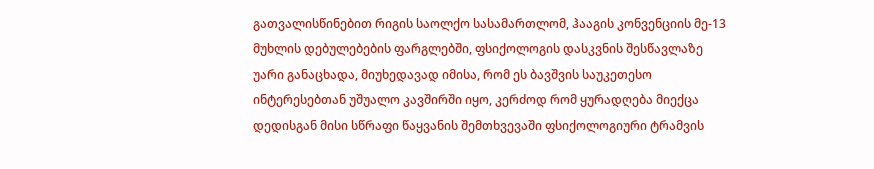გათვალისწინებით რიგის საოლქო სასამართლომ, ჰააგის კონვენციის მე-13 მუხლის დებულებების ფარგლებში, ფსიქოლოგის დასკვნის შესწავლაზე უარი განაცხადა, მიუხედავად იმისა, რომ ეს ბავშვის საუკეთესო ინტერესებთან უშუალო კავშირში იყო, კერძოდ რომ ყურადღება მიექცა დედისგან მისი სწრაფი წაყვანის შემთხვევაში ფსიქოლოგიური ტრამვის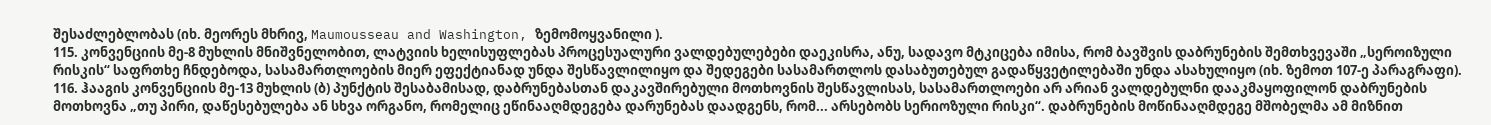შესაძლებლობას (იხ. მეორეს მხრივ, Maumousseau and Washington, ზემომოყვანილი ).
115. კონვენციის მე-8 მუხლის მნიშვნელობით, ლატვიის ხელისუფლებას პროცესუალური ვალდებულებები დაეკისრა, ანუ, სადავო მტკიცება იმისა, რომ ბავშვის დაბრუნების შემთხვევაში „სეროიზული რისკის“ საფრთხე ჩნდებოდა, სასამართლოების მიერ ეფექტიანად უნდა შესწავლილიყო და შედეგები სასამართლოს დასაბუთებულ გადაწყვეტილებაში უნდა ასახულიყო (იხ. ზემოთ 107-ე პარაგრაფი).
116. ჰააგის კონვენციის მე-13 მუხლის (ბ) პუნქტის შესაბამისად, დაბრუნებასთან დაკავშირებული მოთხოვნის შესწავლისას, სასამართლოები არ არიან ვალდებულნი დააკმაყოფილონ დაბრუნების მოთხოვნა „თუ პირი, დაწესებულება ან სხვა ორგანო, რომელიც ეწინააღმდეგება დარუნებას დაადგენს, რომ... არსებობს სერიოზული რისკი“. დაბრუნების მოწინააღმდეგე მშობელმა ამ მიზნით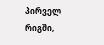პირველ რიგში,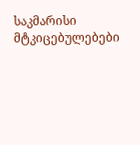საკმარისი მტკიცებულებები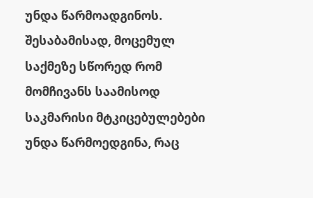უნდა წარმოადგინოს. შესაბამისად, მოცემულ საქმეზე სწორედ რომ მომჩივანს საამისოდ საკმარისი მტკიცებულებები უნდა წარმოედგინა, რაც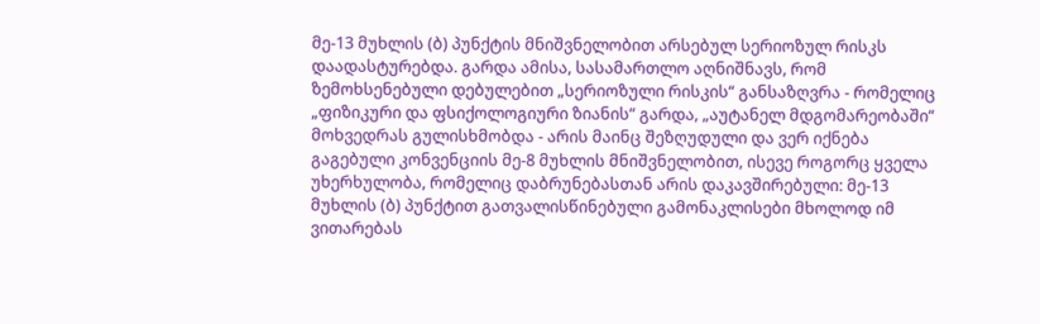მე-13 მუხლის (ბ) პუნქტის მნიშვნელობით არსებულ სერიოზულ რისკს დაადასტურებდა. გარდა ამისა, სასამართლო აღნიშნავს, რომ ზემოხსენებული დებულებით „სერიოზული რისკის“ განსაზღვრა - რომელიც „ფიზიკური და ფსიქოლოგიური ზიანის“ გარდა, „აუტანელ მდგომარეობაში“ მოხვედრას გულისხმობდა - არის მაინც შეზღუდული და ვერ იქნება გაგებული კონვენციის მე-8 მუხლის მნიშვნელობით, ისევე როგორც ყველა უხერხულობა, რომელიც დაბრუნებასთან არის დაკავშირებული: მე-13 მუხლის (ბ) პუნქტით გათვალისწინებული გამონაკლისები მხოლოდ იმ ვითარებას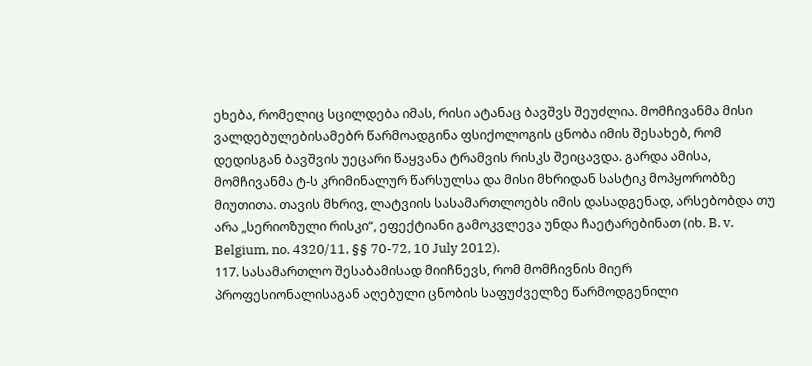ეხება, რომელიც სცილდება იმას, რისი ატანაც ბავშვს შეუძლია. მომჩივანმა მისი ვალდებულებისამებრ წარმოადგინა ფსიქოლოგის ცნობა იმის შესახებ, რომ დედისგან ბავშვის უეცარი წაყვანა ტრამვის რისკს შეიცავდა. გარდა ამისა, მომჩივანმა ტ-ს კრიმინალურ წარსულსა და მისი მხრიდან სასტიკ მოპყორობზე მიუთითა. თავის მხრივ, ლატვიის სასამართლოებს იმის დასადგენად, არსებობდა თუ არა „სერიოზული რისკი“, ეფექტიანი გამოკვლევა უნდა ჩაეტარებინათ (იხ. B. v. Belgium, no. 4320/11, §§ 70-72, 10 July 2012).
117. სასამართლო შესაბამისად მიიჩნევს, რომ მომჩივნის მიერ პროფესიონალისაგან აღებული ცნობის საფუძველზე წარმოდგენილი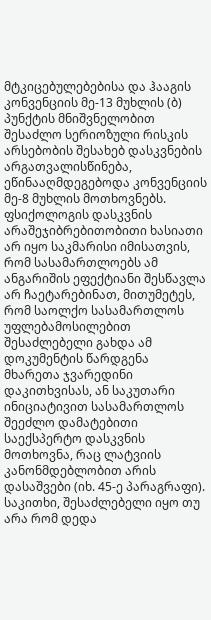მტკიცებულებებისა და ჰააგის კონვენციის მე-13 მუხლის (ბ) პუნქტის მნიშვნელობით შესაძლო სერიოზული რისკის არსებობის შესახებ დასკვნების არგათვალისწინება, ეწინააღმდეგებოდა კონვენციის მე-8 მუხლის მოთხოვნებს. ფსიქოლოგის დასკვნის არაშეჯიბრებითობითი ხასიათი არ იყო საკმარისი იმისათვის, რომ სასამართლოებს ამ ანგარიშის ეფექტიანი შესწავლა არ ჩაეტარებინათ, მითუმეტეს, რომ საოლქო სასამართლოს უფლებამოსილებით შესაძლებელი გახდა ამ დოკუმენტის წარდგენა მხარეთა ჯვარედინი დაკითხვისას, ან საკუთარი ინიციატივით სასამართლოს შეეძლო დამატებითი საექსპერტო დასკვნის მოთხოვნა, რაც ლატვიის კანონმდებლობით არის დასაშვები (იხ. 45-ე პარაგრაფი). საკითხი, შესაძლებელი იყო თუ არა რომ დედა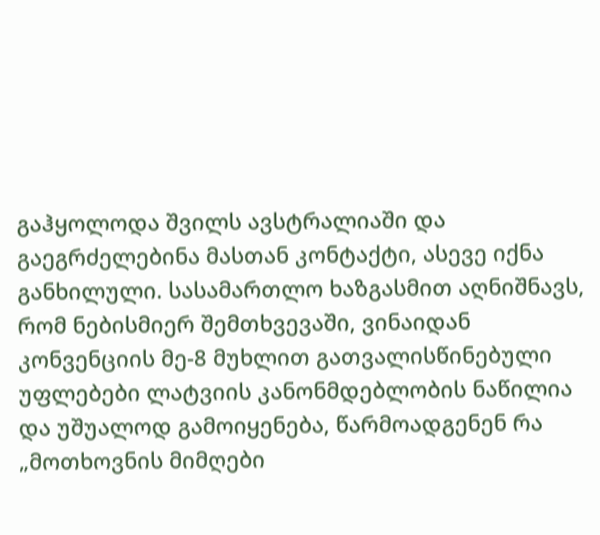გაჰყოლოდა შვილს ავსტრალიაში და გაეგრძელებინა მასთან კონტაქტი, ასევე იქნა განხილული. სასამართლო ხაზგასმით აღნიშნავს, რომ ნებისმიერ შემთხვევაში, ვინაიდან კონვენციის მე-8 მუხლით გათვალისწინებული უფლებები ლატვიის კანონმდებლობის ნაწილია და უშუალოდ გამოიყენება, წარმოადგენენ რა „მოთხოვნის მიმღები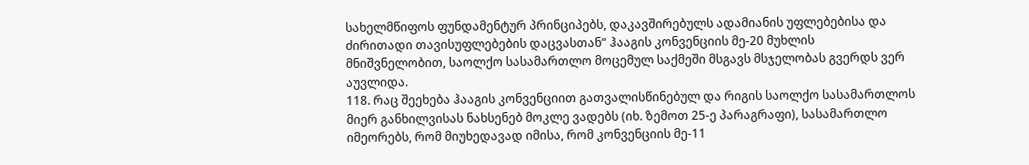სახელმწიფოს ფუნდამენტურ პრინციპებს, დაკავშირებულს ადამიანის უფლებებისა და ძირითადი თავისუფლებების დაცვასთან“ ჰააგის კონვენციის მე-20 მუხლის მნიშვნელობით, საოლქო სასამართლო მოცემულ საქმეში მსგავს მსჯელობას გვერდს ვერ აუვლიდა.
118. რაც შეეხება ჰააგის კონვენციით გათვალისწინებულ და რიგის საოლქო სასამართლოს მიერ განხილვისას ნახსენებ მოკლე ვადებს (იხ. ზემოთ 25-ე პარაგრაფი), სასამართლო იმეორებს, რომ მიუხედავად იმისა, რომ კონვენციის მე-11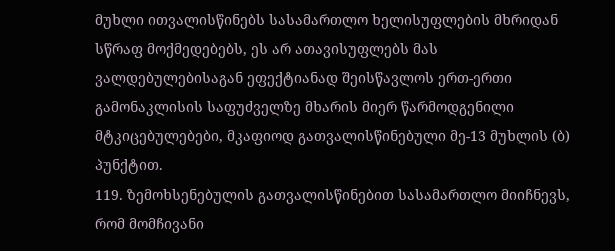მუხლი ითვალისწინებს სასამართლო ხელისუფლების მხრიდან სწრაფ მოქმედებებს, ეს არ ათავისუფლებს მას ვალდებულებისაგან ეფექტიანად შეისწავლოს ერთ-ერთი გამონაკლისის საფუძველზე მხარის მიერ წარმოდგენილი მტკიცებულებები, მკაფიოდ გათვალისწინებული მე-13 მუხლის (ბ) პუნქტით.
119. ზემოხსენებულის გათვალისწინებით სასამართლო მიიჩნევს, რომ მომჩივანი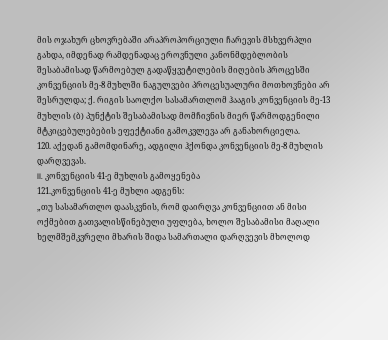მის ოჯახურ ცხოვრებაში არაპროპორციული ჩარევის მსხვერპლი გახდა, იმდენად რამდენადაც ეროვნული კანონმდებლობის შესაბამისად წარმოებულ გადაწყვეტილების მიღების პროცესში კონვენციის მე-8 მუხლში ნაგულვები პროცესუალური მოთხოვნები არ შესრულდა; ქ. რიგის საოლქო სასამართლომ ჰააგის კონვენციის მე-13 მუხლის (ბ) პუნქტის შესაბამისად მომჩივნის მიერ წარმოდგენილი მტკიცებულებების ეფექტიანი გამოკვლევა არ განახორციელა.
120. აქედან გამომდინარე, ადგილი ჰქონდა კონვენციის მე-8 მუხლის დარღვევას.
II. კონვენციის 41-ე მუხლის გამოყენება
121.კონვენციის 41-ე მუხლი ადგენს:
„თუ სასამართლო დაასკვნის, რომ დაირღვა კონვენციით ან მისი ოქმებით გათვალისწინებული უფლება, ხოლო შესაბამისი მაღალი ხელმშემკვრელი მხარის შიდა სამართალი დარღვევის მხოლოდ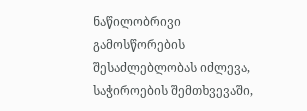ნაწილობრივი გამოსწორების შესაძლებლობას იძლევა, საჭიროების შემთხვევაში,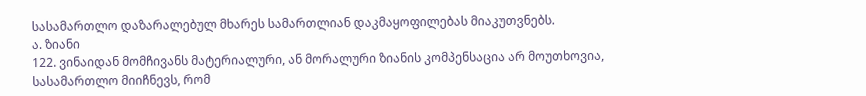სასამართლო დაზარალებულ მხარეს სამართლიან დაკმაყოფილებას მიაკუთვნებს.
ა. ზიანი
122. ვინაიდან მომჩივანს მატერიალური, ან მორალური ზიანის კომპენსაცია არ მოუთხოვია, სასამართლო მიიჩნევს, რომ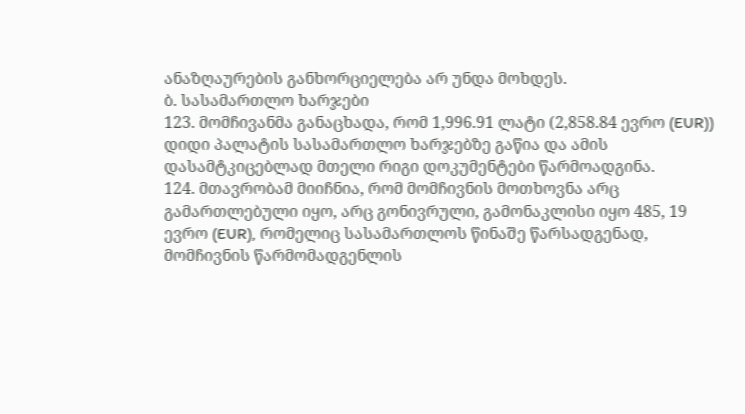ანაზღაურების განხორციელება არ უნდა მოხდეს.
ბ. სასამართლო ხარჯები
123. მომჩივანმა განაცხადა, რომ 1,996.91 ლატი (2,858.84 ევრო (EUR)) დიდი პალატის სასამართლო ხარჯებზე გაწია და ამის დასამტკიცებლად მთელი რიგი დოკუმენტები წარმოადგინა.
124. მთავრობამ მიიჩნია, რომ მომჩივნის მოთხოვნა არც გამართლებული იყო, არც გონივრული, გამონაკლისი იყო 485, 19 ევრო (EUR), რომელიც სასამართლოს წინაშე წარსადგენად, მომჩივნის წარმომადგენლის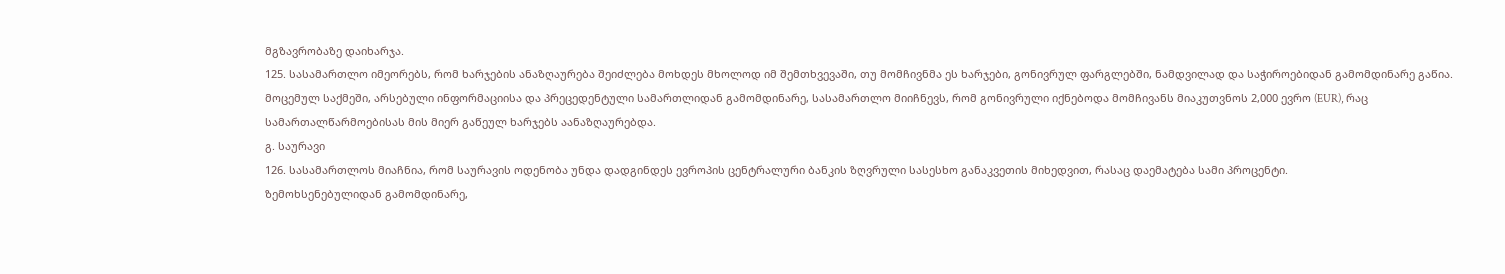მგზავრობაზე დაიხარჯა.
125. სასამართლო იმეორებს, რომ ხარჯების ანაზღაურება შეიძლება მოხდეს მხოლოდ იმ შემთხვევაში, თუ მომჩივნმა ეს ხარჯები, გონივრულ ფარგლებში, ნამდვილად და საჭიროებიდან გამომდინარე გაწია. მოცემულ საქმეში, არსებული ინფორმაციისა და პრეცედენტული სამართლიდან გამომდინარე, სასამართლო მიიჩნევს, რომ გონივრული იქნებოდა მომჩივანს მიაკუთვნოს 2,000 ევრო (EUR), რაც სამართალწარმოებისას მის მიერ გაწეულ ხარჯებს აანაზღაურებდა.
გ. საურავი
126. სასამართლოს მიაჩნია, რომ საურავის ოდენობა უნდა დადგინდეს ევროპის ცენტრალური ბანკის ზღვრული სასესხო განაკვეთის მიხედვით, რასაც დაემატება სამი პროცენტი.
ზემოხსენებულიდან გამომდინარე,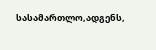სასამართლო,ადგენს,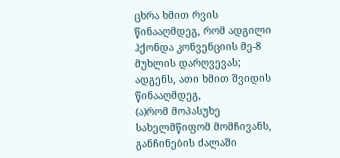ცხრა ხმით რვის წინააღმდეგ, რომ ადგილი ჰქონდა კონვენციის მე-8 მუხლის დარღვევას;
ადგენს, ათი ხმით შვიდის წინააღმდეგ,
(ა)რომ მოპასუხე სახელმწიფომ მომჩივანს, განჩინების ძალაში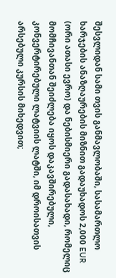შესვლიდან სამი თვის განმავლობაში, სასამართლო ხარჯების ანაზღაურების მიზნით გადაუხადოს 2,000 EUR (ორი ათასი ევრო) და ნებისმიერი გადასახადი, რომელიც მომჩივანთან შეიძლება იყოს დაკავშირებული, კონვერტირებული ლატვიის ლატში, იმ დროისათვის არსებული კურსის მიხედვით;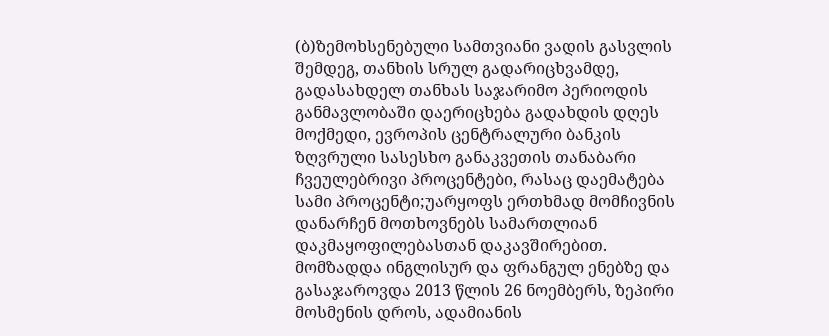(ბ)ზემოხსენებული სამთვიანი ვადის გასვლის შემდეგ, თანხის სრულ გადარიცხვამდე, გადასახდელ თანხას საჯარიმო პერიოდის განმავლობაში დაერიცხება გადახდის დღეს მოქმედი, ევროპის ცენტრალური ბანკის ზღვრული სასესხო განაკვეთის თანაბარი ჩვეულებრივი პროცენტები, რასაც დაემატება სამი პროცენტი;უარყოფს ერთხმად მომჩივნის დანარჩენ მოთხოვნებს სამართლიან დაკმაყოფილებასთან დაკავშირებით.
მომზადდა ინგლისურ და ფრანგულ ენებზე და გასაჯაროვდა 2013 წლის 26 ნოემბერს, ზეპირი მოსმენის დროს, ადამიანის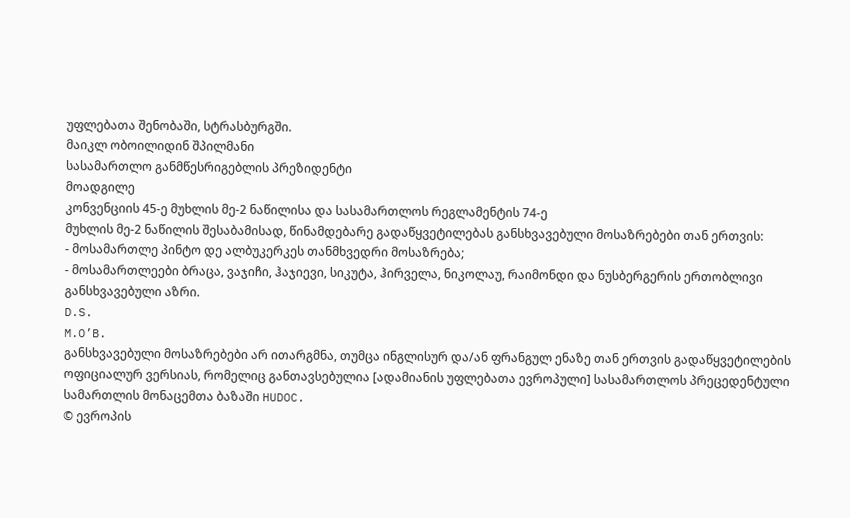უფლებათა შენობაში, სტრასბურგში.
მაიკლ ობოილიდინ შპილმანი
სასამართლო განმწესრიგებლის პრეზიდენტი
მოადგილე
კონვენციის 45-ე მუხლის მე-2 ნაწილისა და სასამართლოს რეგლამენტის 74-ე
მუხლის მე-2 ნაწილის შესაბამისად, წინამდებარე გადაწყვეტილებას განსხვავებული მოსაზრებები თან ერთვის:
- მოსამართლე პინტო დე ალბუკერკეს თანმხვედრი მოსაზრება;
- მოსამართლეები ბრაცა, ვაჯიჩი, ჰაჯიევი, სიკუტა, ჰირველა, ნიკოლაუ, რაიმონდი და ნუსბერგერის ერთობლივი განსხვავებული აზრი.
D.S.
M.O’B.
განსხვავებული მოსაზრებები არ ითარგმნა, თუმცა ინგლისურ და/ან ფრანგულ ენაზე თან ერთვის გადაწყვეტილების ოფიციალურ ვერსიას, რომელიც განთავსებულია [ადამიანის უფლებათა ევროპული] სასამართლოს პრეცედენტული სამართლის მონაცემთა ბაზაში HUDOC.
© ევროპის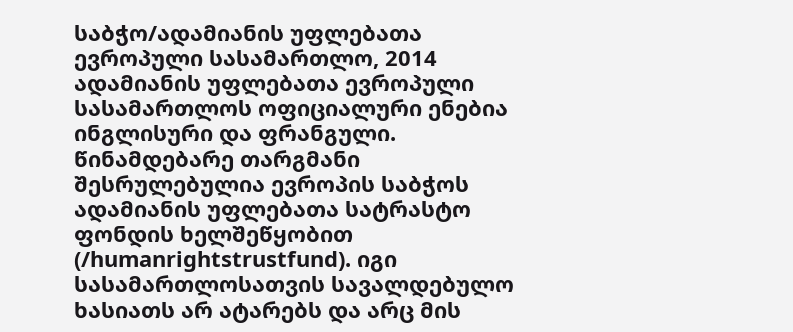საბჭო/ადამიანის უფლებათა ევროპული სასამართლო, 2014
ადამიანის უფლებათა ევროპული სასამართლოს ოფიციალური ენებია ინგლისური და ფრანგული. წინამდებარე თარგმანი შესრულებულია ევროპის საბჭოს ადამიანის უფლებათა სატრასტო ფონდის ხელშეწყობით (/humanrightstrustfund). იგი სასამართლოსათვის სავალდებულო ხასიათს არ ატარებს და არც მის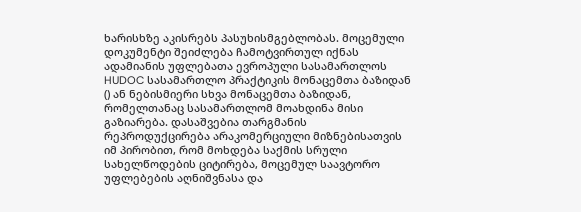ხარისხზე აკისრებს პასუხისმგებლობას. მოცემული დოკუმენტი შეიძლება ჩამოტვირთულ იქნას ადამიანის უფლებათა ევროპული სასამართლოს HUDOC სასამართლო პრაქტიკის მონაცემთა ბაზიდან () ან ნებისმიერი სხვა მონაცემთა ბაზიდან, რომელთანაც სასამართლომ მოახდინა მისი გაზიარება. დასაშვებია თარგმანის რეპროდუქცირება არაკომერციული მიზნებისათვის იმ პირობით, რომ მოხდება საქმის სრული სახელწოდების ციტირება, მოცემულ საავტორო უფლებების აღნიშვნასა და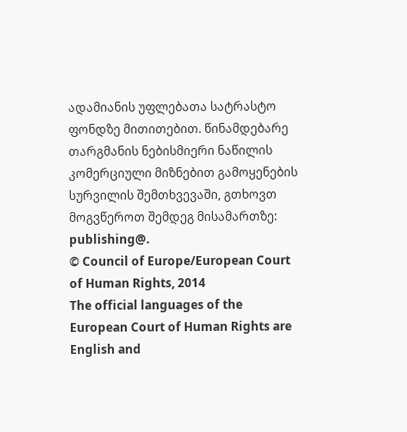ადამიანის უფლებათა სატრასტო ფონდზე მითითებით. წინამდებარე თარგმანის ნებისმიერი ნაწილის კომერციული მიზნებით გამოყენების სურვილის შემთხვევაში, გთხოვთ მოგვწეროთ შემდეგ მისამართზე: publishing@.
© Council of Europe/European Court of Human Rights, 2014
The official languages of the European Court of Human Rights are English and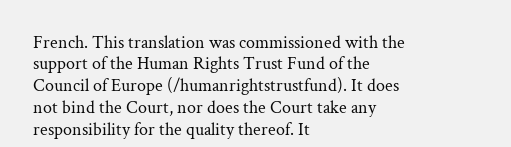French. This translation was commissioned with the support of the Human Rights Trust Fund of the Council of Europe (/humanrightstrustfund). It does not bind the Court, nor does the Court take any responsibility for the quality thereof. It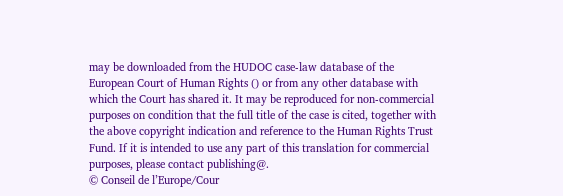may be downloaded from the HUDOC case-law database of the European Court of Human Rights () or from any other database with which the Court has shared it. It may be reproduced for non-commercial purposes on condition that the full title of the case is cited, together with the above copyright indication and reference to the Human Rights Trust Fund. If it is intended to use any part of this translation for commercial purposes, please contact publishing@.
© Conseil de l’Europe/Cour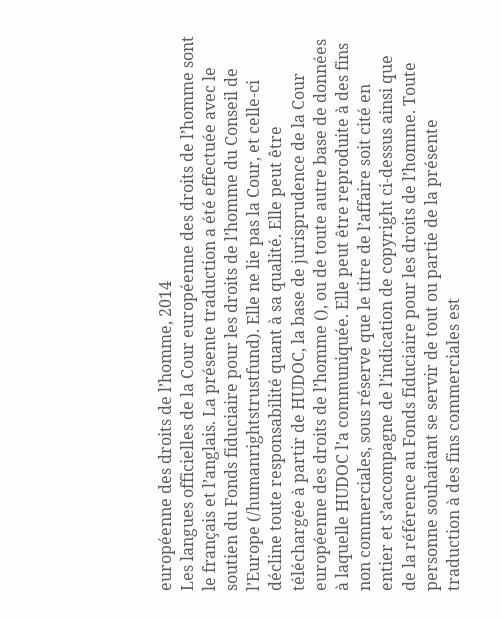européenne des droits de l’homme, 2014
Les langues officielles de la Cour européenne des droits de l’homme sont le français et l’anglais. La présente traduction a été effectuée avec le soutien du Fonds fiduciaire pour les droits de l’homme du Conseil de l’Europe (/humanrightstrustfund). Elle ne lie pas la Cour, et celle-ci décline toute responsabilité quant à sa qualité. Elle peut être téléchargée à partir de HUDOC, la base de jurisprudence de la Cour européenne des droits de l’homme (), ou de toute autre base de données à laquelle HUDOC l’a communiquée. Elle peut être reproduite à des fins non commerciales, sous réserve que le titre de l’affaire soit cité en entier et s’accompagne de l’indication de copyright ci-dessus ainsi que de la référence au Fonds fiduciaire pour les droits de l’homme. Toute personne souhaitant se servir de tout ou partie de la présente traduction à des fins commerciales est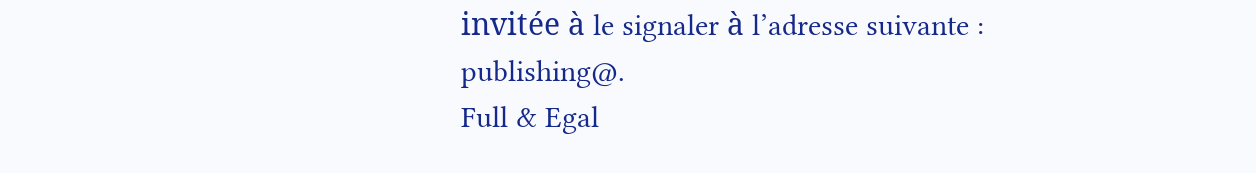invitée à le signaler à l’adresse suivante : publishing@.
Full & Egal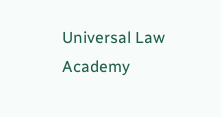Universal Law Academy